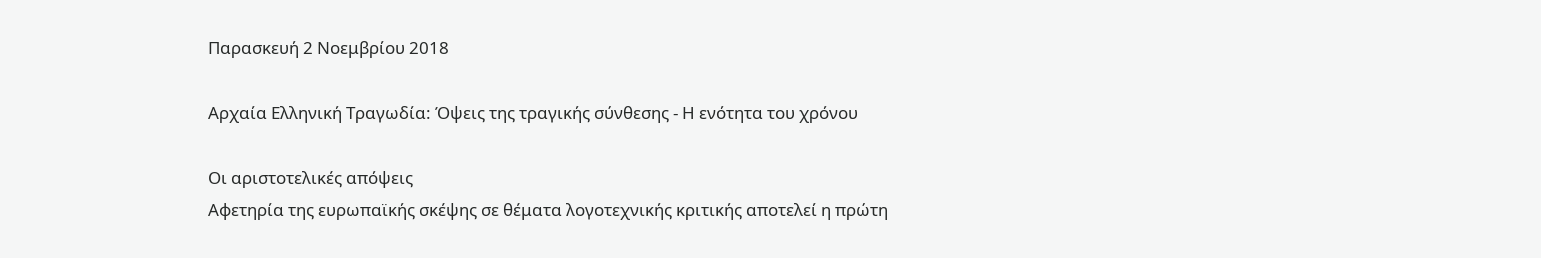Παρασκευή 2 Νοεμβρίου 2018

Αρχαία Ελληνική Τραγωδία: Όψεις της τραγικής σύνθεσης - Η ενότητα του χρόνου

Οι αριστοτελικές απόψεις
Αφετηρία της ευρωπαϊκής σκέψης σε θέματα λογοτεχνικής κριτικής αποτελεί η πρώτη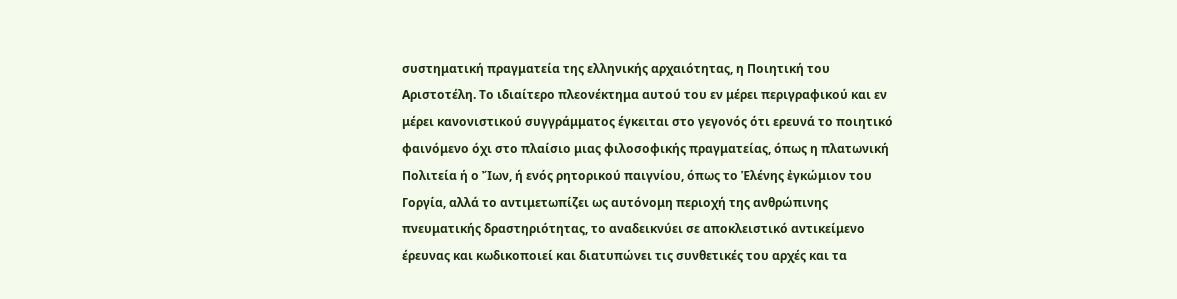συστηματική πραγματεία της ελληνικής αρχαιότητας, η Ποιητική του Αριστοτέλη. Το ιδιαίτερο πλεονέκτημα αυτού του εν μέρει περιγραφικού και εν μέρει κανονιστικού συγγράμματος έγκειται στο γεγονός ότι ερευνά το ποιητικό φαινόμενο όχι στο πλαίσιο μιας φιλοσοφικής πραγματείας, όπως η πλατωνική Πολιτεία ή ο Ἴων, ή ενός ρητορικού παιγνίου, όπως το Ἑλένης ἐγκώμιον του Γοργία, αλλά το αντιμετωπίζει ως αυτόνομη περιοχή της ανθρώπινης πνευματικής δραστηριότητας, το αναδεικνύει σε αποκλειστικό αντικείμενο έρευνας και κωδικοποιεί και διατυπώνει τις συνθετικές του αρχές και τα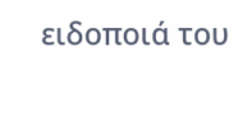ειδοποιά του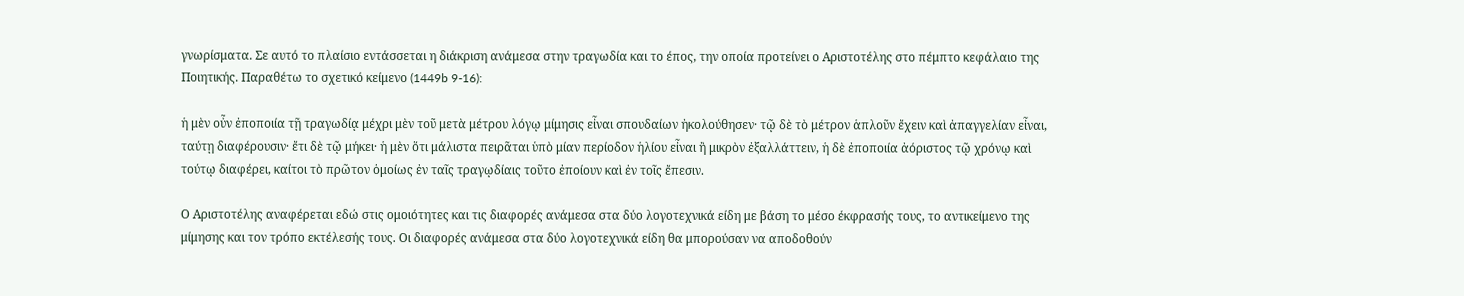γνωρίσματα. Σε αυτό το πλαίσιο εντάσσεται η διάκριση ανάμεσα στην τραγωδία και το έπος, την οποία προτείνει ο Αριστοτέλης στο πέμπτο κεφάλαιο της Ποιητικής. Παραθέτω το σχετικό κείμενο (1449b 9-16):

ἡ μὲν οὖν ἐποποιία τῇ τραγωδίᾳ μέχρι μὲν τοῦ μετὰ μέτρου λόγῳ μίμησις εἶναι σπουδαίων ἠκολούθησεν· τῷ δὲ τὸ μέτρον ἁπλοῦν ἔχειν καὶ ἀπαγγελίαν εἶναι, ταύτῃ διαφέρουσιν· ἔτι δὲ τῷ μήκει· ἡ μὲν ὅτι μάλιστα πειρᾶται ὑπὸ μίαν περίοδον ἡλίου εἶναι ἢ μικρὸν ἐξαλλάττειν, ἡ δὲ ἐποποιία ἀόριστος τῷ χρόνῳ καὶ τούτῳ διαφέρει, καίτοι τὸ πρῶτον ὁμοίως ἐν ταῖς τραγῳδίαις τοῦτο ἐποίουν καὶ ἐν τοῖς ἔπεσιν.

Ο Αριστοτέλης αναφέρεται εδώ στις ομοιότητες και τις διαφορές ανάμεσα στα δύο λογοτεχνικά είδη με βάση το μέσο έκφρασής τους, το αντικείμενο της μίμησης και τον τρόπο εκτέλεσής τους. Οι διαφορές ανάμεσα στα δύο λογοτεχνικά είδη θα μπορούσαν να αποδοθούν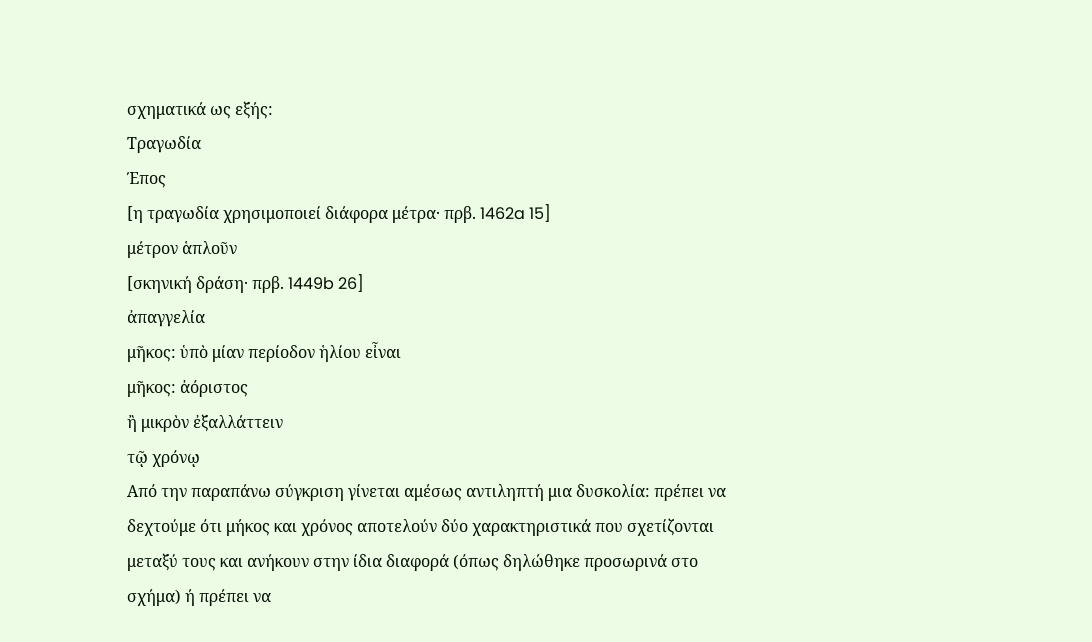σχηματικά ως εξής:
Τραγωδία
Έπος
[η τραγωδία χρησιμοποιεί διάφορα μέτρα· πρβ. 1462a 15]
μέτρον ἁπλοῦν
[σκηνική δράση· πρβ. 1449b 26]
ἀπαγγελία
μῆκος: ὑπὸ μίαν περίοδον ἡλίου εἶναι
μῆκος: ἀόριστος
ἢ μικρὸν ἐξαλλάττειν
τῷ χρόνῳ
Από την παραπάνω σύγκριση γίνεται αμέσως αντιληπτή μια δυσκολία: πρέπει να δεχτούμε ότι μήκος και χρόνος αποτελούν δύο χαρακτηριστικά που σχετίζονται μεταξύ τους και ανήκουν στην ίδια διαφορά (όπως δηλώθηκε προσωρινά στο σχήμα) ή πρέπει να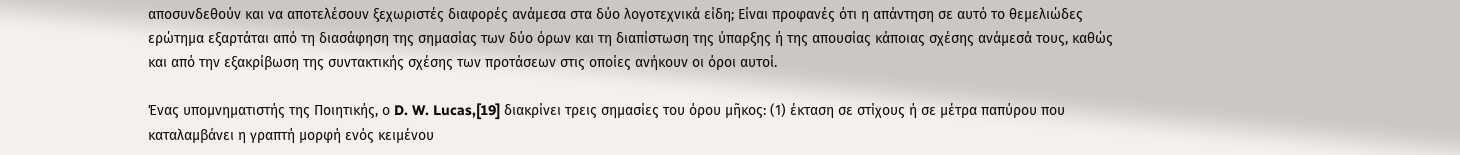αποσυνδεθούν και να αποτελέσουν ξεχωριστές διαφορές ανάμεσα στα δύο λογοτεχνικά είδη; Είναι προφανές ότι η απάντηση σε αυτό το θεμελιώδες ερώτημα εξαρτάται από τη διασάφηση της σημασίας των δύο όρων και τη διαπίστωση της ύπαρξης ή της απουσίας κάποιας σχέσης ανάμεσά τους, καθώς και από την εξακρίβωση της συντακτικής σχέσης των προτάσεων στις οποίες ανήκουν οι όροι αυτοί.

Ένας υπομνηματιστής της Ποιητικής, ο D. W. Lucas,[19] διακρίνει τρεις σημασίες του όρου μῆκος: (1) έκταση σε στίχους ή σε μέτρα παπύρου που καταλαμβάνει η γραπτή μορφή ενός κειμένου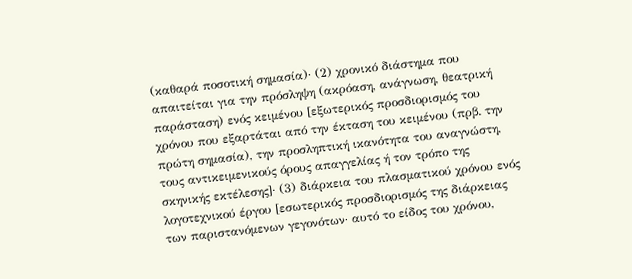(καθαρά ποσοτική σημασία)· (2) χρονικό διάστημα που απαιτείται για την πρόσληψη (ακρόαση, ανάγνωση, θεατρική παράσταση) ενός κειμένου [εξωτερικός προσδιορισμός του χρόνου που εξαρτάται από την έκταση του κειμένου (πρβ. την πρώτη σημασία), την προσληπτική ικανότητα του αναγνώστη, τους αντικειμενικούς όρους απαγγελίας ή τον τρόπο της σκηνικής εκτέλεσης]· (3) διάρκεια του πλασματικού χρόνου ενός λογοτεχνικού έργου [εσωτερικός προσδιορισμός της διάρκειας των παριστανόμενων γεγονότων· αυτό το είδος του χρόνου,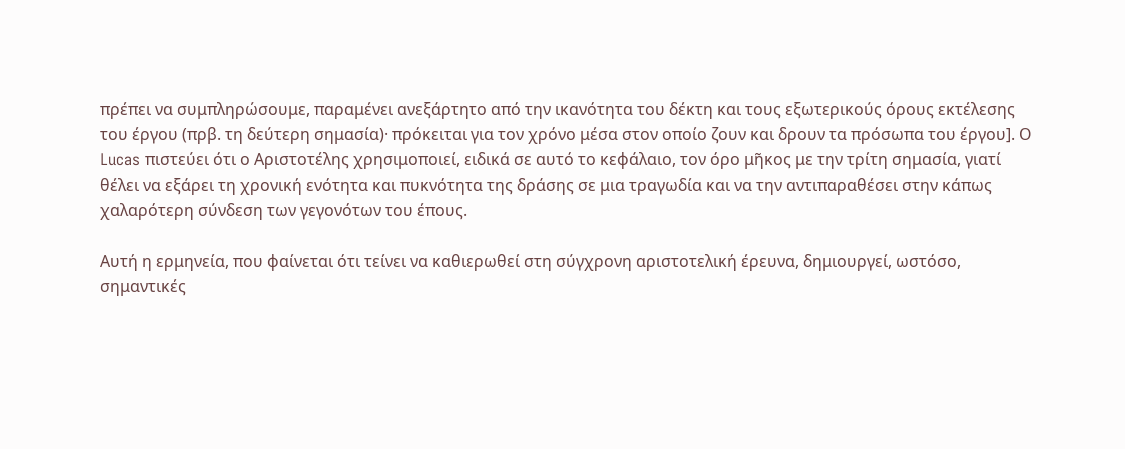πρέπει να συμπληρώσουμε, παραμένει ανεξάρτητο από την ικανότητα του δέκτη και τους εξωτερικούς όρους εκτέλεσης του έργου (πρβ. τη δεύτερη σημασία)· πρόκειται για τον χρόνο μέσα στον οποίο ζουν και δρουν τα πρόσωπα του έργου]. Ο Lucas πιστεύει ότι ο Αριστοτέλης χρησιμοποιεί, ειδικά σε αυτό το κεφάλαιο, τον όρο μῆκος με την τρίτη σημασία, γιατί θέλει να εξάρει τη χρονική ενότητα και πυκνότητα της δράσης σε μια τραγωδία και να την αντιπαραθέσει στην κάπως χαλαρότερη σύνδεση των γεγονότων του έπους.

Αυτή η ερμηνεία, που φαίνεται ότι τείνει να καθιερωθεί στη σύγχρονη αριστοτελική έρευνα, δημιουργεί, ωστόσο, σημαντικές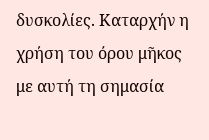δυσκολίες. Καταρχήν η χρήση του όρου μῆκος με αυτή τη σημασία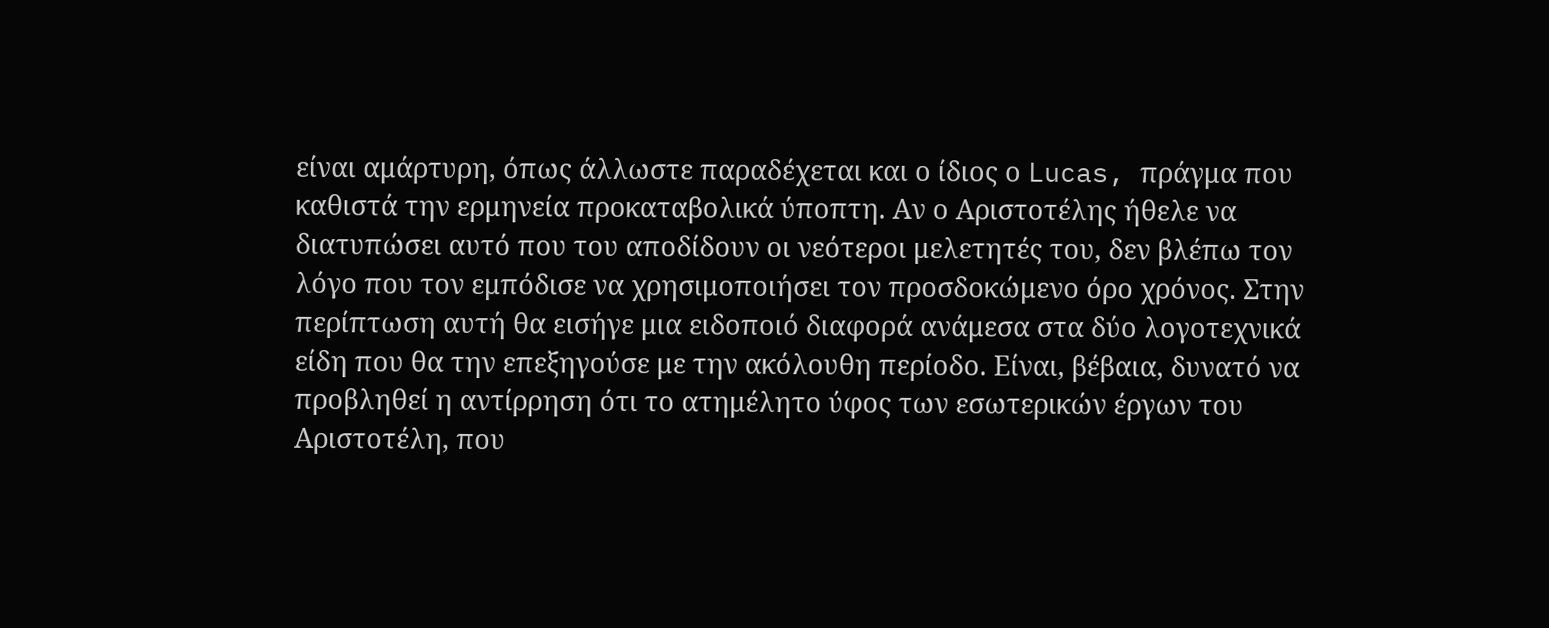είναι αμάρτυρη, όπως άλλωστε παραδέχεται και ο ίδιος ο Lucas, πράγμα που καθιστά την ερμηνεία προκαταβολικά ύποπτη. Αν ο Αριστοτέλης ήθελε να διατυπώσει αυτό που του αποδίδουν οι νεότεροι μελετητές του, δεν βλέπω τον λόγο που τον εμπόδισε να χρησιμοποιήσει τον προσδοκώμενο όρο χρόνος. Στην περίπτωση αυτή θα εισήγε μια ειδοποιό διαφορά ανάμεσα στα δύο λογοτεχνικά είδη που θα την επεξηγούσε με την ακόλουθη περίοδο. Είναι, βέβαια, δυνατό να προβληθεί η αντίρρηση ότι το ατημέλητο ύφος των εσωτερικών έργων του Αριστοτέλη, που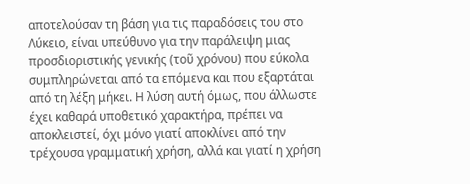αποτελούσαν τη βάση για τις παραδόσεις του στο Λύκειο, είναι υπεύθυνο για την παράλειψη μιας προσδιοριστικής γενικής (τοῦ χρόνου) που εύκολα συμπληρώνεται από τα επόμενα και που εξαρτάται από τη λέξη μήκει. Η λύση αυτή όμως, που άλλωστε έχει καθαρά υποθετικό χαρακτήρα, πρέπει να αποκλειστεί, όχι μόνο γιατί αποκλίνει από την τρέχουσα γραμματική χρήση, αλλά και γιατί η χρήση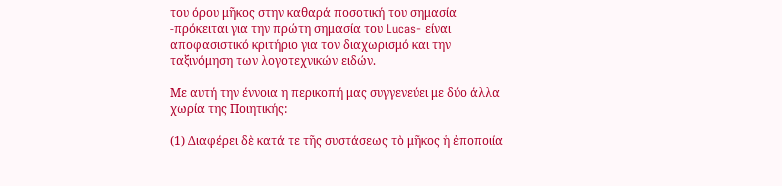του όρου μῆκος στην καθαρά ποσοτική του σημασία -πρόκειται για την πρώτη σημασία του Lucas- είναι αποφασιστικό κριτήριο για τον διαχωρισμό και την ταξινόμηση των λογοτεχνικών ειδών.

Με αυτή την έννοια η περικοπή μας συγγενεύει με δύο άλλα χωρία της Ποιητικής:

(1) Διαφέρει δὲ κατά τε τῆς συστάσεως τὸ μῆκος ἡ ἐποποιία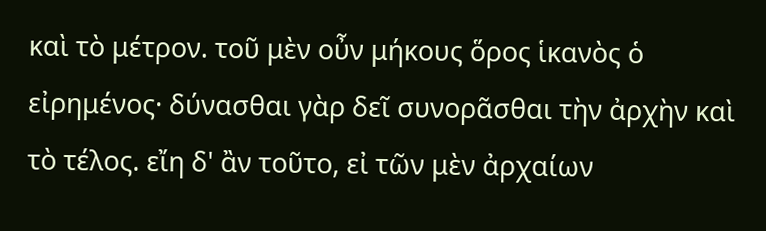καὶ τὸ μέτρον. τοῦ μὲν οὖν μήκους ὅρος ἱκανὸς ὁ εἰρημένος· δύνασθαι γὰρ δεῖ συνορᾶσθαι τὴν ἀρχὴν καὶ τὸ τέλος. εἴη δ' ἂν τοῦτο, εἰ τῶν μὲν ἀρχαίων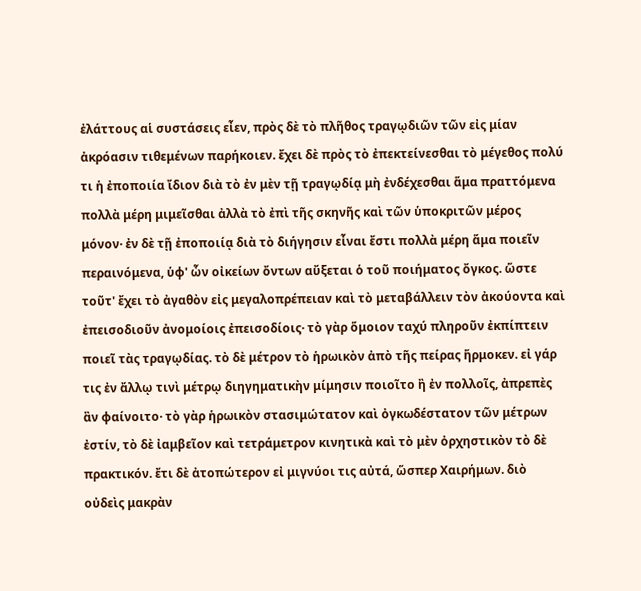ἐλάττους αἱ συστάσεις εἶεν, πρὸς δὲ τὸ πλῆθος τραγῳδιῶν τῶν εἰς μίαν ἀκρόασιν τιθεμένων παρήκοιεν. ἔχει δὲ πρὸς τὸ ἐπεκτείνεσθαι τὸ μέγεθος πολύ τι ἡ ἐποποιία ἴδιον διὰ τὸ ἐν μὲν τῇ τραγῳδίᾳ μὴ ἐνδέχεσθαι ἅμα πραττόμενα πολλὰ μέρη μιμεῖσθαι ἀλλὰ τὸ ἐπὶ τῆς σκηνῆς καὶ τῶν ὑποκριτῶν μέρος μόνον· ἐν δὲ τῇ ἐποποιίᾳ διὰ τὸ διήγησιν εἶναι ἔστι πολλὰ μέρη ἅμα ποιεῖν περαινόμενα, ὑφ' ὧν οἰκείων ὄντων αὔξεται ὁ τοῦ ποιήματος ὄγκος. ὥστε τοῦτ' ἔχει τὸ ἀγαθὸν εἰς μεγαλοπρέπειαν καὶ τὸ μεταβάλλειν τὸν ἀκούοντα καὶ ἐπεισοδιοῦν ἀνομοίοις ἐπεισοδίοις· τὸ γὰρ ὅμοιον ταχύ πληροῦν ἐκπίπτειν ποιεῖ τὰς τραγῳδίας. τὸ δὲ μέτρον τὸ ἡρωικὸν ἀπὸ τῆς πείρας ἥρμοκεν. εἰ γάρ τις ἐν ἄλλῳ τινὶ μέτρῳ διηγηματικὴν μίμησιν ποιοῖτο ἢ ἐν πολλοῖς, ἀπρεπὲς ἂν φαίνοιτο· τὸ γὰρ ἡρωικὸν στασιμώτατον καὶ ὀγκωδέστατον τῶν μέτρων ἐστίν, τὸ δὲ ἰαμβεῖον καὶ τετράμετρον κινητικὰ καὶ τὸ μὲν ὀρχηστικὸν τὸ δὲ πρακτικόν. ἔτι δὲ ἀτοπώτερον εἰ μιγνύοι τις αὐτά, ὥσπερ Χαιρήμων. διὸ οὐδεὶς μακρὰν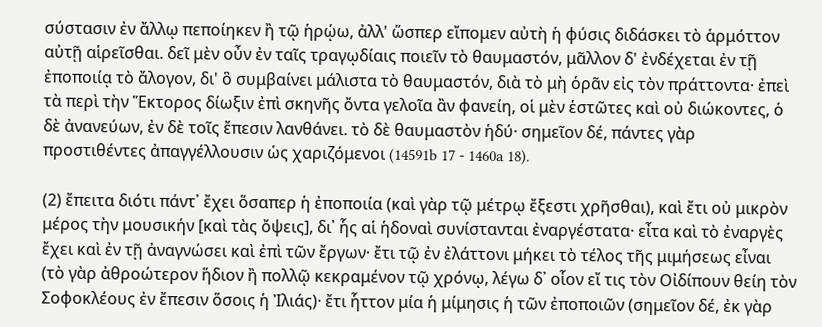σύστασιν ἐν ἄλλῳ πεποίηκεν ἢ τῷ ἡρῴω, ἀλλ' ὥσπερ εἴπομεν αὐτὴ ἡ φύσις διδάσκει τὸ ἁρμόττον αὐτῇ αἱρεῖσθαι. δεῖ μὲν οὖν ἐν ταῖς τραγῳδίαις ποιεῖν τὸ θαυμαστόν, μᾶλλον δ' ἐνδέχεται ἐν τῇ ἐποποιίᾳ τὸ ἄλογον, δι' ὃ συμβαίνει μάλιστα τὸ θαυμαστόν, διὰ τὸ μὴ ὁρᾶν εἰς τὸν πράττοντα· ἐπεὶ τὰ περὶ τὴν Ἕκτορος δίωξιν ἐπὶ σκηνῆς ὄντα γελοῖα ἂν φανείη, οἱ μὲν ἑστῶτες καὶ οὐ διώκοντες, ὁ δὲ ἀνανεύων, ἐν δὲ τοῖς ἔπεσιν λανθάνει. τὸ δὲ θαυμαστὸν ἡδύ· σημεῖον δέ, πάντες γὰρ προστιθέντες ἀπαγγέλλουσιν ὡς χαριζόμενοι (14591b 17 - 1460a 18).

(2) ἔπειτα διότι πάντ᾽ ἔχει ὅσαπερ ἡ ἐποποιία (καὶ γὰρ τῷ μέτρῳ ἔξεστι χρῆσθαι), καὶ ἔτι οὐ μικρὸν μέρος τὴν μουσικήν [καὶ τὰς ὄψεις], δι᾽ ἧς αἱ ἡδοναὶ συνίστανται ἐναργέστατα· εἶτα καὶ τὸ ἐναργὲς ἔχει καὶ ἐν τῇ ἀναγνώσει καὶ ἐπὶ τῶν ἔργων· ἔτι τῷ ἐν ἐλάττονι μήκει τὸ τέλος τῆς μιμήσεως εἶναι (τὸ γὰρ ἀθροώτερον ἥδιον ἢ πολλῷ κεκραμένον τῷ χρόνῳ, λέγω δ᾽ οἷον εἴ τις τὸν Οἰδίπουν θείη τὸν Σοφοκλέους ἐν ἔπεσιν ὅσοις ἡ Ἰλιάς)· ἔτι ἧττον μία ἡ μίμησις ἡ τῶν ἐποποιῶν (σημεῖον δέ, ἐκ γὰρ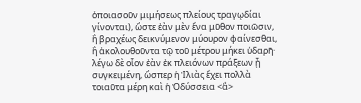ὁποιασοῦν μιμήσεως πλείους τραγῳδίαι γίνονται), ὥστε ἐὰν μὲν ἕνα μῦθον ποιῶσιν, ἢ βραχέως δεικνύμενον μύουρον φαίνεσθαι, ἢ ἀκολουθοῦντα τῷ τοῦ μέτρου μήκει ὑδαρῆ· λέγω δὲ οἷον ἐὰν ἐκ πλειόνων πράξεων ᾖ συγκειμένη, ὥσπερ ἡ Ἰλιὰς ἔχει πολλὰ τοιαῦτα μέρη καὶ ἡ Ὀδύσσεια <ἃ>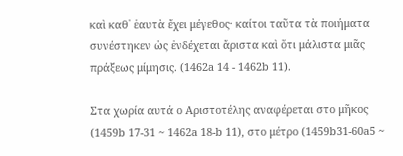καὶ καθ᾽ ἑαυτὰ ἔχει μέγεθος· καίτοι ταῦτα τὰ ποιήματα συνέστηκεν ὡς ἐνδέχεται ἄριστα καὶ ὅτι μάλιστα μιᾶς πράξεως μίμησις. (1462a 14 - 1462b 11).

Στα χωρία αυτά ο Αριστοτέλης αναφέρεται στο μῆκος (1459b 17-31 ~ 1462a 18-b 11), στο μέτρο (1459b31-60a5 ~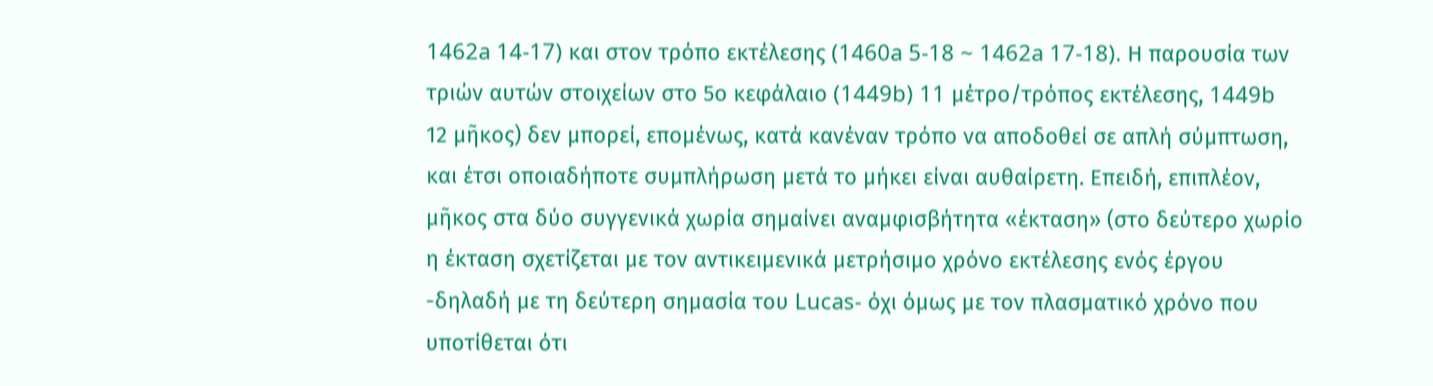1462a 14-17) και στον τρόπο εκτέλεσης (1460a 5-18 ~ 1462a 17-18). Η παρουσία των τριών αυτών στοιχείων στο 5ο κεφάλαιο (1449b) 11 μέτρο/τρόπος εκτέλεσης, 1449b 12 μῆκος) δεν μπορεί, επομένως, κατά κανέναν τρόπο να αποδοθεί σε απλή σύμπτωση, και έτσι οποιαδήποτε συμπλήρωση μετά το μήκει είναι αυθαίρετη. Επειδή, επιπλέον, μῆκος στα δύο συγγενικά χωρία σημαίνει αναμφισβήτητα «έκταση» (στο δεύτερο χωρίο η έκταση σχετίζεται με τον αντικειμενικά μετρήσιμο χρόνο εκτέλεσης ενός έργου -δηλαδή με τη δεύτερη σημασία του Lucas- όχι όμως με τον πλασματικό χρόνο που υποτίθεται ότι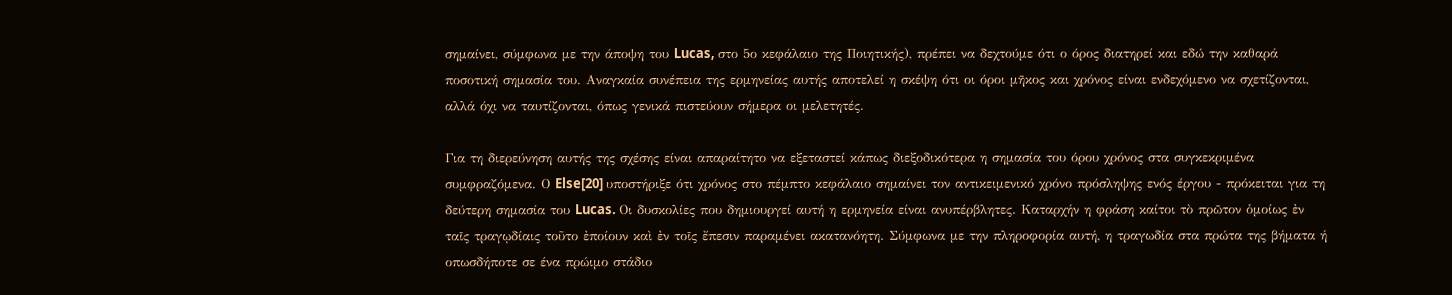σημαίνει, σύμφωνα με την άποψη του Lucas, στο 5ο κεφάλαιο της Ποιητικής), πρέπει να δεχτούμε ότι ο όρος διατηρεί και εδώ την καθαρά ποσοτική σημασία του. Αναγκαία συνέπεια της ερμηνείας αυτής αποτελεί η σκέψη ότι οι όροι μῆκος και χρόνος είναι ενδεχόμενο να σχετίζονται, αλλά όχι να ταυτίζονται, όπως γενικά πιστεύουν σήμερα οι μελετητές.

Για τη διερεύνηση αυτής της σχέσης είναι απαραίτητο να εξεταστεί κάπως διεξοδικότερα η σημασία του όρου χρόνος στα συγκεκριμένα συμφραζόμενα. Ο Else[20] υποστήριξε ότι χρόνος στο πέμπτο κεφάλαιο σημαίνει τον αντικειμενικό χρόνο πρόσληψης ενός έργου - πρόκειται για τη δεύτερη σημασία του Lucas. Οι δυσκολίες που δημιουργεί αυτή η ερμηνεία είναι ανυπέρβλητες. Καταρχήν η φράση καίτοι τὸ πρῶτον ὁμοίως ἐν ταῖς τραγῳδίαις τοῦτο ἐποίουν καὶ ἐν τοῖς ἔπεσιν παραμένει ακατανόητη. Σύμφωνα με την πληροφορία αυτή, η τραγωδία στα πρώτα της βήματα ή οπωσδήποτε σε ένα πρώιμο στάδιο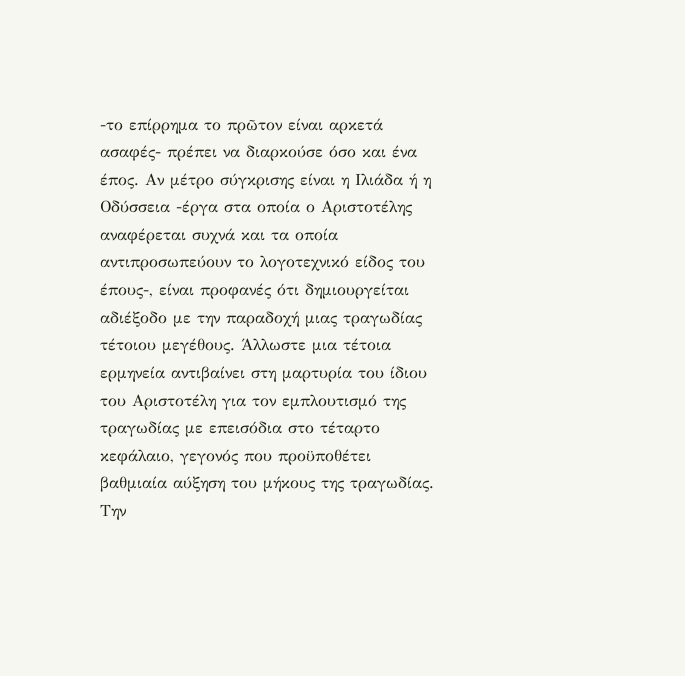-το επίρρημα το πρῶτον είναι αρκετά ασαφές- πρέπει να διαρκούσε όσο και ένα έπος. Αν μέτρο σύγκρισης είναι η Ιλιάδα ή η Οδύσσεια -έργα στα οποία ο Αριστοτέλης αναφέρεται συχνά και τα οποία αντιπροσωπεύουν το λογοτεχνικό είδος του έπους-, είναι προφανές ότι δημιουργείται αδιέξοδο με την παραδοχή μιας τραγωδίας τέτοιου μεγέθους. Άλλωστε μια τέτοια ερμηνεία αντιβαίνει στη μαρτυρία του ίδιου του Αριστοτέλη για τον εμπλουτισμό της τραγωδίας με επεισόδια στο τέταρτο κεφάλαιο, γεγονός που προϋποθέτει βαθμιαία αύξηση του μήκους της τραγωδίας. Την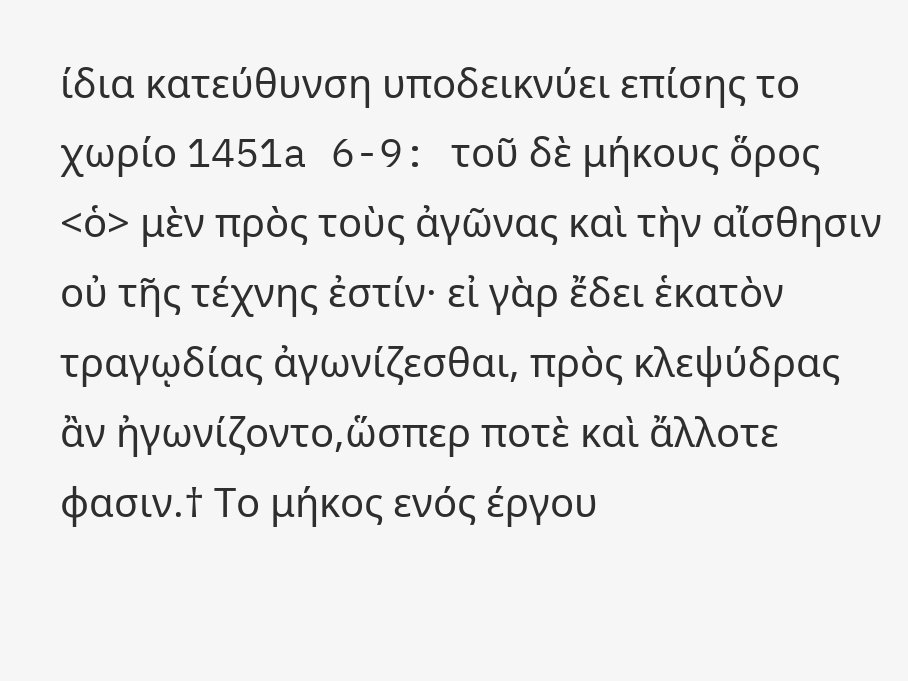ίδια κατεύθυνση υποδεικνύει επίσης το χωρίο 1451a 6-9: τοῦ δὲ μήκους ὅρος <ὁ> μὲν πρὸς τοὺς ἀγῶνας καὶ τὴν αἴσθησιν οὐ τῆς τέχνης ἐστίν· εἰ γὰρ ἔδει ἑκατὸν τραγῳδίας ἀγωνίζεσθαι, πρὸς κλεψύδρας ἂν ἠγωνίζοντο,ὥσπερ ποτὲ καὶ ἄλλοτε φασιν.† Το μήκος ενός έργου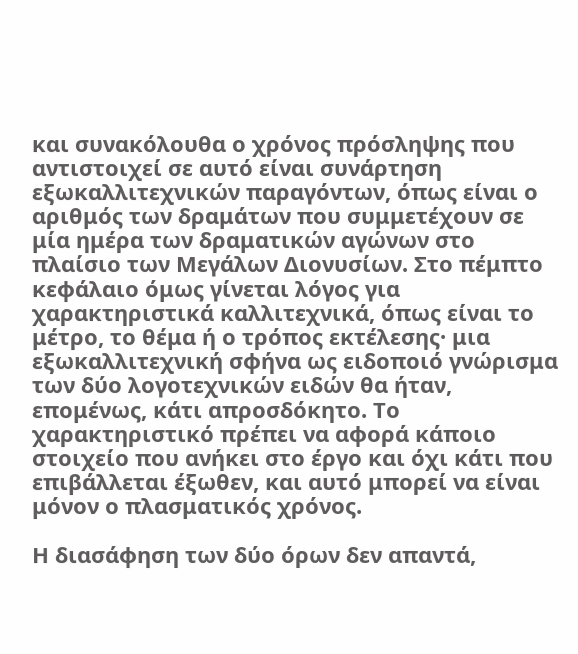και συνακόλουθα ο χρόνος πρόσληψης που αντιστοιχεί σε αυτό είναι συνάρτηση εξωκαλλιτεχνικών παραγόντων, όπως είναι ο αριθμός των δραμάτων που συμμετέχουν σε μία ημέρα των δραματικών αγώνων στο πλαίσιο των Μεγάλων Διονυσίων. Στο πέμπτο κεφάλαιο όμως γίνεται λόγος για χαρακτηριστικά καλλιτεχνικά, όπως είναι το μέτρο, το θέμα ή ο τρόπος εκτέλεσης· μια εξωκαλλιτεχνική σφήνα ως ειδοποιό γνώρισμα των δύο λογοτεχνικών ειδών θα ήταν, επομένως, κάτι απροσδόκητο. Το χαρακτηριστικό πρέπει να αφορά κάποιο στοιχείο που ανήκει στο έργο και όχι κάτι που επιβάλλεται έξωθεν, και αυτό μπορεί να είναι μόνον ο πλασματικός χρόνος.

Η διασάφηση των δύο όρων δεν απαντά,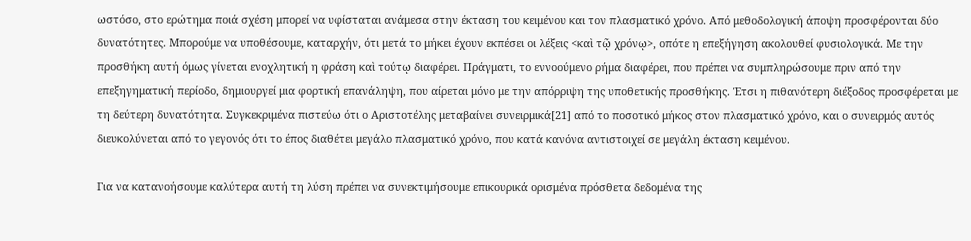ωστόσο, στο ερώτημα ποιά σχέση μπορεί να υφίσταται ανάμεσα στην έκταση του κειμένου και τον πλασματικό χρόνο. Από μεθοδολογική άποψη προσφέρονται δύο δυνατότητες. Μπορούμε να υποθέσουμε, καταρχήν, ότι μετά το μήκει έχουν εκπέσει οι λέξεις <καὶ τῷ χρόνῳ>, οπότε η επεξήγηση ακολουθεί φυσιολογικά. Με την προσθήκη αυτή όμως γίνεται ενοχλητική η φράση καὶ τούτῳ διαφέρει. Πράγματι, το εννοούμενο ρήμα διαφέρει, που πρέπει να συμπληρώσουμε πριν από την επεξηγηματική περίοδο, δημιουργεί μια φορτική επανάληψη, που αίρεται μόνο με την απόρριψη της υποθετικής προσθήκης. Έτσι η πιθανότερη διέξοδος προσφέρεται με τη δεύτερη δυνατότητα. Συγκεκριμένα πιστεύω ότι ο Αριστοτέλης μεταβαίνει συνειρμικά[21] από το ποσοτικό μήκος στον πλασματικό χρόνο, και ο συνειρμός αυτός διευκολύνεται από το γεγονός ότι το έπος διαθέτει μεγάλο πλασματικό χρόνο, που κατά κανόνα αντιστοιχεί σε μεγάλη έκταση κειμένου.

Για να κατανοήσουμε καλύτερα αυτή τη λύση πρέπει να συνεκτιμήσουμε επικουρικά ορισμένα πρόσθετα δεδομένα της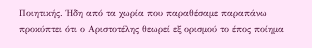Ποιητικής. Ήδη από τα χωρία που παραθέσαμε παραπάνω προκύπτει ότι ο Αριστοτέλης θεωρεί εξ ορισμού το έπος ποίημα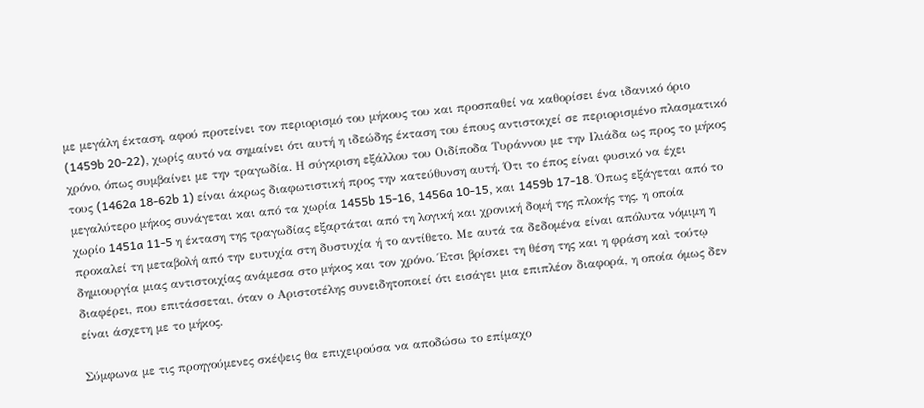με μεγάλη έκταση, αφού προτείνει τον περιορισμό του μήκους του και προσπαθεί να καθορίσει ένα ιδανικό όριο (1459b 20-22), χωρίς αυτό να σημαίνει ότι αυτή η ιδεώδης έκταση του έπους αντιστοιχεί σε περιορισμένο πλασματικό χρόνο, όπως συμβαίνει με την τραγωδία. Η σύγκριση εξάλλου του Οιδίποδα Τυράννου με την Ιλιάδα ως προς το μήκος τους (1462a 18-62b 1) είναι άκρως διαφωτιστική προς την κατεύθυνση αυτή. Ότι το έπος είναι φυσικό να έχει μεγαλύτερο μήκος συνάγεται και από τα χωρία 1455b 15-16, 1456a 10-15, και 1459b 17-18. Όπως εξάγεται από το χωρίο 1451a 11-5 η έκταση της τραγωδίας εξαρτάται από τη λογική και χρονική δομή της πλοκής της, η οποία προκαλεί τη μεταβολή από την ευτυχία στη δυστυχία ή το αντίθετο. Με αυτά τα δεδομένα είναι απόλυτα νόμιμη η δημιουργία μιας αντιστοιχίας ανάμεσα στο μήκος και τον χρόνο. Έτσι βρίσκει τη θέση της και η φράση καὶ τούτῳ διαφέρει, που επιτάσσεται, όταν ο Αριστοτέλης συνειδητοποιεί ότι εισάγει μια επιπλέον διαφορά, η οποία όμως δεν είναι άσχετη με το μήκος.

Σύμφωνα με τις προηγούμενες σκέψεις θα επιχειρούσα να αποδώσω το επίμαχο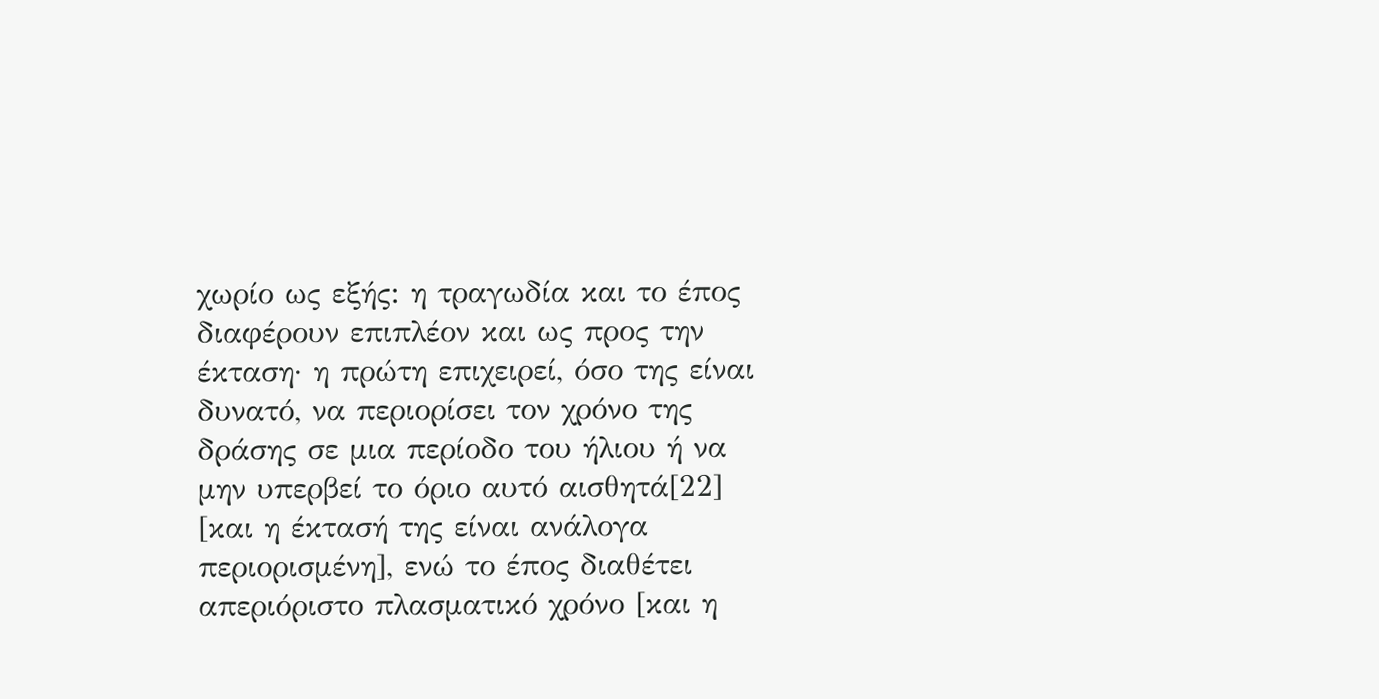χωρίο ως εξής: η τραγωδία και το έπος διαφέρουν επιπλέον και ως προς την έκταση· η πρώτη επιχειρεί, όσο της είναι δυνατό, να περιορίσει τον χρόνο της δράσης σε μια περίοδο του ήλιου ή να μην υπερβεί το όριο αυτό αισθητά[22] [και η έκτασή της είναι ανάλογα περιορισμένη], ενώ το έπος διαθέτει απεριόριστο πλασματικό χρόνο [και η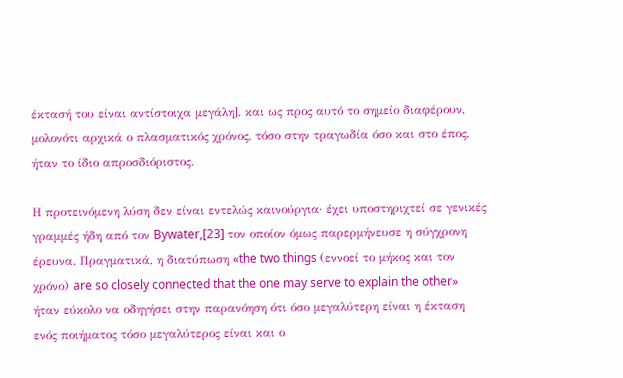έκτασή του είναι αντίστοιχα μεγάλη], και ως προς αυτό το σημείο διαφέρουν, μολονότι αρχικά ο πλασματικός χρόνος, τόσο στην τραγωδία όσο και στο έπος, ήταν το ίδιο απροσδιόριστος.

Η προτεινόμενη λύση δεν είναι εντελώς καινούργια· έχει υποστηριχτεί σε γενικές γραμμές ήδη από τον Bywater,[23] τον οποίον όμως παρερμήνευσε η σύγχρονη έρευνα. Πραγματικά, η διατύπωση «the two things (εννοεί το μήκος και τον χρόνο) are so closely connected that the one may serve to explain the other» ήταν εύκολο να οδηγήσει στην παρανόηση ότι όσο μεγαλύτερη είναι η έκταση ενός ποιήματος τόσο μεγαλύτερος είναι και ο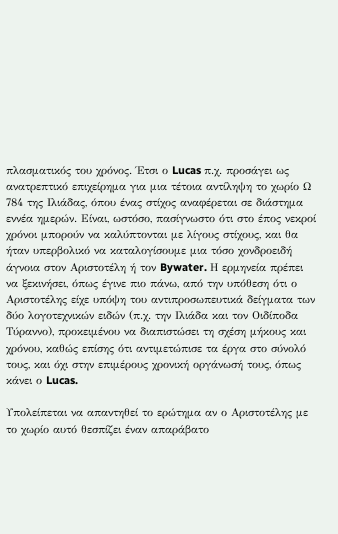πλασματικός του χρόνος. Έτσι ο Lucas π.χ. προσάγει ως ανατρεπτικό επιχείρημα για μια τέτοια αντίληψη το χωρίο Ω 784 της Ιλιάδας, όπου ένας στίχος αναφέρεται σε διάστημα εννέα ημερών. Είναι, ωστόσο, πασίγνωστο ότι στο έπος νεκροί χρόνοι μπορούν να καλύπτονται με λίγους στίχους, και θα ήταν υπερβολικό να καταλογίσουμε μια τόσο χονδροειδή άγνοια στον Αριστοτέλη ή τον Bywater. Η ερμηνεία πρέπει να ξεκινήσει, όπως έγινε πιο πάνω, από την υπόθεση ότι ο Αριστοτέλης είχε υπόψη του αντιπροσωπευτικά δείγματα των δύο λογοτεχνικών ειδών (π.χ. την Ιλιάδα και τον Οιδίποδα Τύραννο), προκειμένου να διαπιστώσει τη σχέση μήκους και χρόνου, καθώς επίσης ότι αντιμετώπισε τα έργα στο σύνολό τους, και όχι στην επιμέρους χρονική οργάνωσή τους, όπως κάνει ο Lucas.

Υπολείπεται να απαντηθεί το ερώτημα αν ο Αριστοτέλης με το χωρίο αυτό θεσπίζει έναν απαράβατο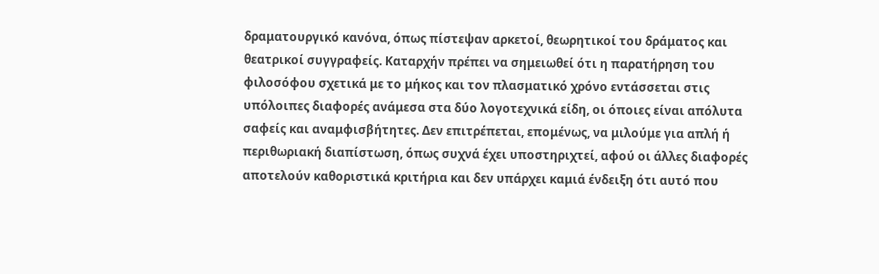δραματουργικό κανόνα, όπως πίστεψαν αρκετοί, θεωρητικοί του δράματος και θεατρικοί συγγραφείς. Καταρχήν πρέπει να σημειωθεί ότι η παρατήρηση του φιλοσόφου σχετικά με το μήκος και τον πλασματικό χρόνο εντάσσεται στις υπόλοιπες διαφορές ανάμεσα στα δύο λογοτεχνικά είδη, οι όποιες είναι απόλυτα σαφείς και αναμφισβήτητες. Δεν επιτρέπεται, επομένως, να μιλούμε για απλή ή περιθωριακή διαπίστωση, όπως συχνά έχει υποστηριχτεί, αφού οι άλλες διαφορές αποτελούν καθοριστικά κριτήρια και δεν υπάρχει καμιά ένδειξη ότι αυτό που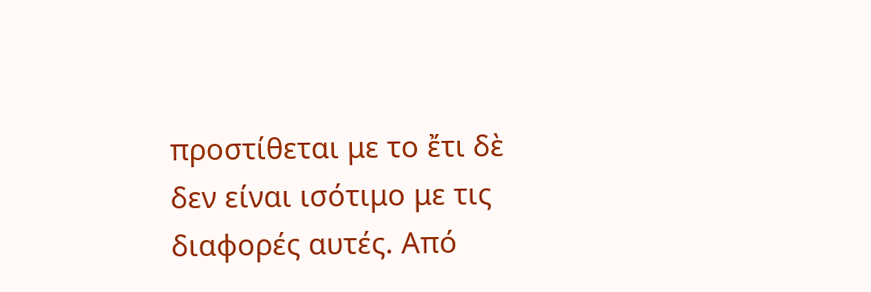προστίθεται με το ἔτι δὲ δεν είναι ισότιμο με τις διαφορές αυτές. Από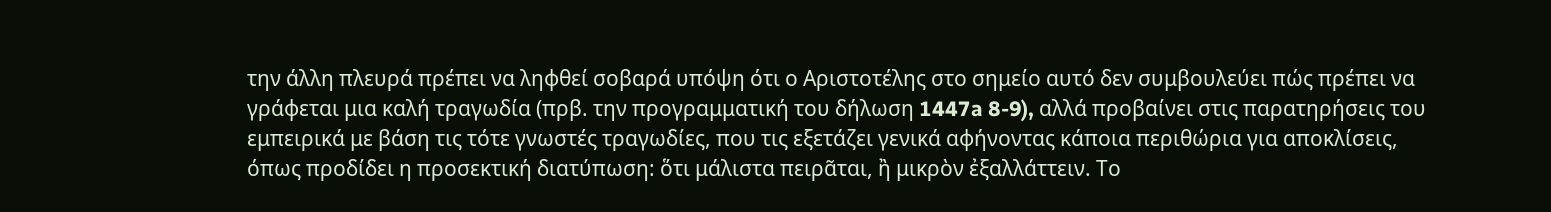την άλλη πλευρά πρέπει να ληφθεί σοβαρά υπόψη ότι ο Αριστοτέλης στο σημείο αυτό δεν συμβουλεύει πώς πρέπει να γράφεται μια καλή τραγωδία (πρβ. την προγραμματική του δήλωση 1447a 8-9), αλλά προβαίνει στις παρατηρήσεις του εμπειρικά με βάση τις τότε γνωστές τραγωδίες, που τις εξετάζει γενικά αφήνοντας κάποια περιθώρια για αποκλίσεις, όπως προδίδει η προσεκτική διατύπωση: ὅτι μάλιστα πειρᾶται, ἢ μικρὸν ἐξαλλάττειν. Το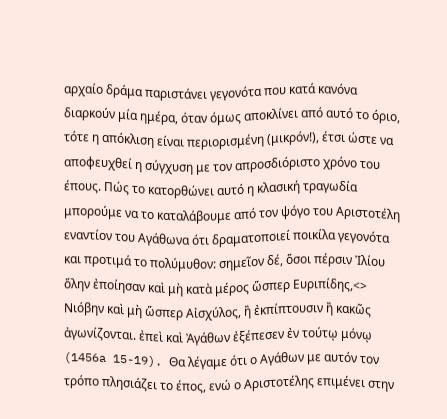αρχαίο δράμα παριστάνει γεγονότα που κατά κανόνα διαρκούν μία ημέρα, όταν όμως αποκλίνει από αυτό το όριο, τότε η απόκλιση είναι περιορισμένη (μικρόν!), έτσι ώστε να αποφευχθεί η σύγχυση με τον απροσδιόριστο χρόνο του έπους. Πώς το κατορθώνει αυτό η κλασική τραγωδία μπορούμε να το καταλάβουμε από τον ψόγο του Αριστοτέλη εναντίον του Αγάθωνα ότι δραματοποιεί ποικίλα γεγονότα και προτιμά το πολύμυθον: σημεῖον δέ, ὅσοι πέρσιν Ἰλίου ὅλην ἐποίησαν καὶ μὴ κατὰ μέρος ὥσπερ Ευριπίδης,<> Νιόβην καὶ μὴ ὥσπερ Αἰσχύλος, ἢ ἐκπίπτουσιν ἢ κακῶς ἀγωνίζονται. ἐπεὶ καὶ Ἀγάθων ἐξέπεσεν ἐν τούτῳ μόνῳ (1456a 15-19). Θα λέγαμε ότι ο Αγάθων με αυτόν τον τρόπο πλησιάζει το έπος, ενώ ο Αριστοτέλης επιμένει στην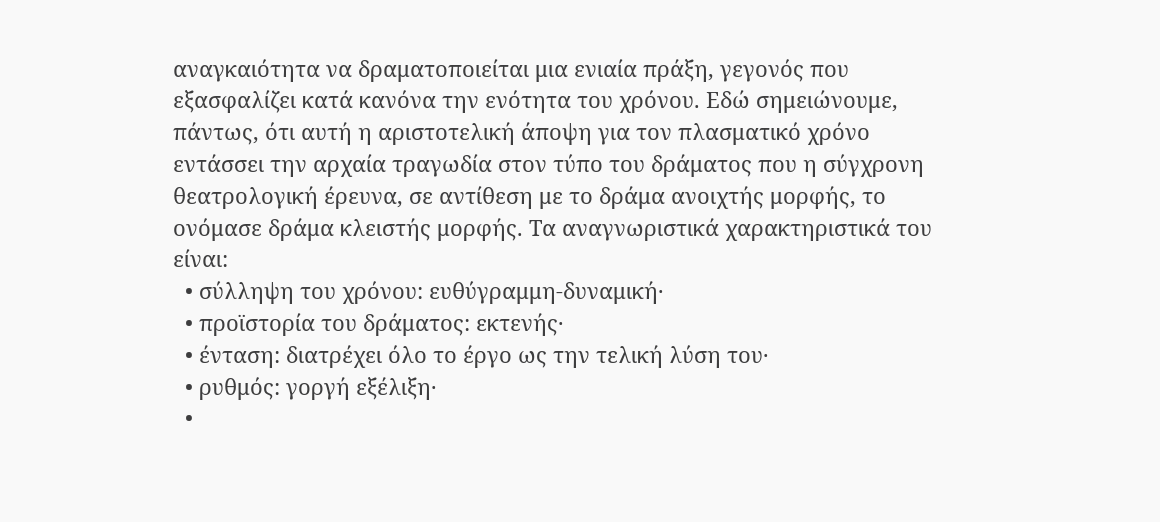αναγκαιότητα να δραματοποιείται μια ενιαία πράξη, γεγονός που εξασφαλίζει κατά κανόνα την ενότητα του χρόνου. Εδώ σημειώνουμε, πάντως, ότι αυτή η αριστοτελική άποψη για τον πλασματικό χρόνο εντάσσει την αρχαία τραγωδία στον τύπο του δράματος που η σύγχρονη θεατρολογική έρευνα, σε αντίθεση με το δράμα ανοιχτής μορφής, το ονόμασε δράμα κλειστής μορφής. Τα αναγνωριστικά χαρακτηριστικά του είναι:
  • σύλληψη του χρόνου: ευθύγραμμη-δυναμική·
  • προϊστορία του δράματος: εκτενής·
  • ένταση: διατρέχει όλο το έργο ως την τελική λύση του·
  • ρυθμός: γοργή εξέλιξη·
  •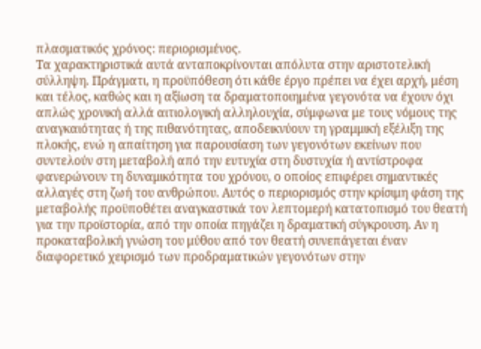πλασματικός χρόνος: περιορισμένος.
Τα χαρακτηριστικά αυτά ανταποκρίνονται απόλυτα στην αριστοτελική σύλληψη. Πράγματι, η προϋπόθεση ότι κάθε έργο πρέπει να έχει αρχή, μέση και τέλος, καθώς και η αξίωση τα δραματοποιημένα γεγονότα να έχουν όχι απλώς χρονική αλλά αιτιολογική αλληλουχία, σύμφωνα με τους νόμους της αναγκαιότητας ή της πιθανότητας, αποδεικνύουν τη γραμμική εξέλιξη της πλοκής, ενώ η απαίτηση για παρουσίαση των γεγονότων εκείνων που συντελούν στη μεταβολή από την ευτυχία στη δυστυχία ή αντίστροφα φανερώνουν τη δυναμικότητα του χρόνου, ο οποίος επιφέρει σημαντικές αλλαγές στη ζωή του ανθρώπου. Αυτός ο περιορισμός στην κρίσιμη φάση της μεταβολής προϋποθέτει αναγκαστικά τον λεπτομερή κατατοπισμό του θεατή για την προϊστορία, από την οποία πηγάζει η δραματική σύγκρουση. Αν η προκαταβολική γνώση του μύθου από τον θεατή συνεπάγεται έναν διαφορετικό χειρισμό των προδραματικών γεγονότων στην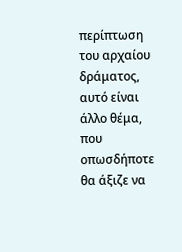περίπτωση του αρχαίου δράματος, αυτό είναι άλλο θέμα, που οπωσδήποτε θα άξιζε να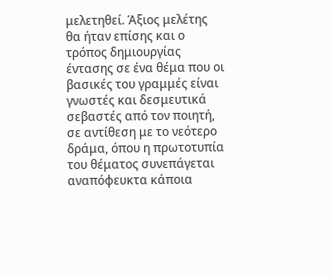μελετηθεί. Άξιος μελέτης θα ήταν επίσης και ο τρόπος δημιουργίας έντασης σε ένα θέμα που οι βασικές του γραμμές είναι γνωστές και δεσμευτικά σεβαστές από τον ποιητή, σε αντίθεση με το νεότερο δράμα, όπου η πρωτοτυπία του θέματος συνεπάγεται αναπόφευκτα κάποια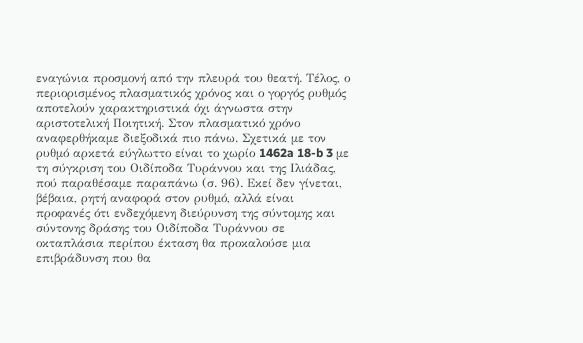εναγώνια προσμονή από την πλευρά του θεατή. Τέλος, ο περιορισμένος πλασματικός χρόνος και ο γοργός ρυθμός αποτελούν χαρακτηριστικά όχι άγνωστα στην αριστοτελική Ποιητική. Στον πλασματικό χρόνο αναφερθήκαμε διεξοδικά πιο πάνω. Σχετικά με τον ρυθμό αρκετά εύγλωττο είναι το χωρίο 1462a 18-b 3 με τη σύγκριση του Οιδίποδα Τυράννου και της Ιλιάδας, πού παραθέσαμε παραπάνω (σ. 96). Εκεί δεν γίνεται, βέβαια, ρητή αναφορά στον ρυθμό, αλλά είναι προφανές ότι ενδεχόμενη διεύρυνση της σύντομης και σύντονης δράσης του Οιδίποδα Τυράννου σε οκταπλάσια περίπου έκταση θα προκαλούσε μια επιβράδυνση που θα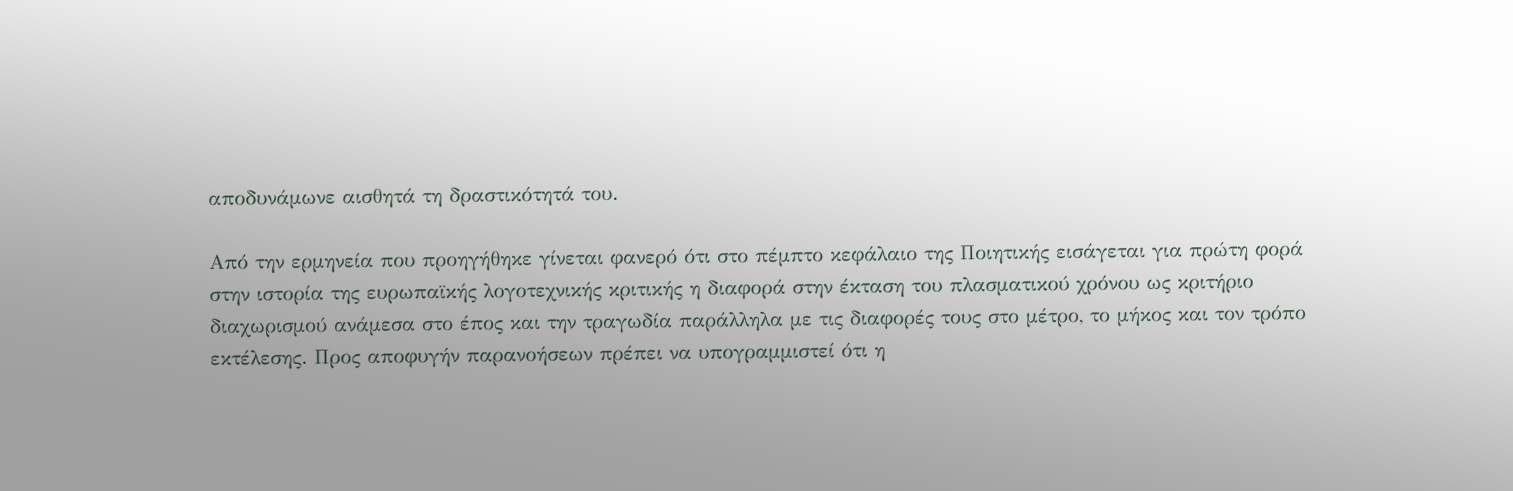αποδυνάμωνε αισθητά τη δραστικότητά του.

Από την ερμηνεία που προηγήθηκε γίνεται φανερό ότι στο πέμπτο κεφάλαιο της Ποιητικής εισάγεται για πρώτη φορά στην ιστορία της ευρωπαϊκής λογοτεχνικής κριτικής η διαφορά στην έκταση του πλασματικού χρόνου ως κριτήριο διαχωρισμού ανάμεσα στο έπος και την τραγωδία παράλληλα με τις διαφορές τους στο μέτρο, το μήκος και τον τρόπο εκτέλεσης. Προς αποφυγήν παρανοήσεων πρέπει να υπογραμμιστεί ότι η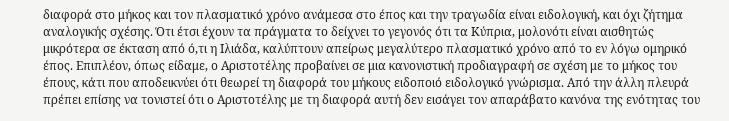διαφορά στο μήκος και τον πλασματικό χρόνο ανάμεσα στο έπος και την τραγωδία είναι ειδολογική, και όχι ζήτημα αναλογικής σχέσης. Ότι έτσι έχουν τα πράγματα το δείχνει το γεγονός ότι τα Κύπρια, μολονότι είναι αισθητώς μικρότερα σε έκταση από ό,τι η Iλιάδα, καλύπτουν απείρως μεγαλύτερο πλασματικό χρόνο από το εν λόγω ομηρικό έπος. Επιπλέον, όπως είδαμε, ο Αριστοτέλης προβαίνει σε μια κανονιστική προδιαγραφή σε σχέση με το μήκος του έπους, κάτι που αποδεικνύει ότι θεωρεί τη διαφορά του μήκους ειδοποιό ειδολογικό γνώρισμα. Από την άλλη πλευρά πρέπει επίσης να τονιστεί ότι ο Αριστοτέλης με τη διαφορά αυτή δεν εισάγει τον απαράβατο κανόνα της ενότητας του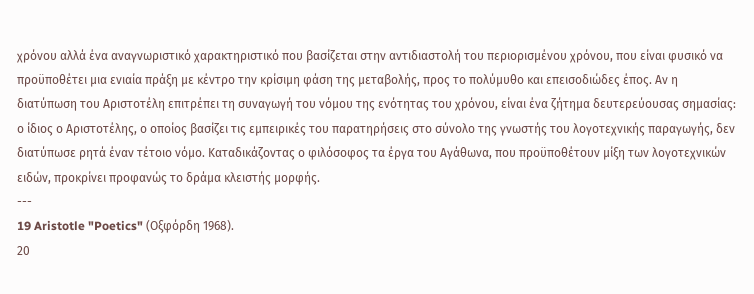χρόνου αλλά ένα αναγνωριστικό χαρακτηριστικό που βασίζεται στην αντιδιαστολή του περιορισμένου χρόνου, που είναι φυσικό να προϋποθέτει μια ενιαία πράξη με κέντρο την κρίσιμη φάση της μεταβολής, προς το πολύμυθο και επεισοδιώδες έπος. Αν η διατύπωση του Αριστοτέλη επιτρέπει τη συναγωγή του νόμου της ενότητας του χρόνου, είναι ένα ζήτημα δευτερεύουσας σημασίας: ο ίδιος ο Αριστοτέλης, ο οποίος βασίζει τις εμπειρικές του παρατηρήσεις στο σύνολο της γνωστής του λογοτεχνικής παραγωγής, δεν διατύπωσε ρητά έναν τέτοιο νόμο. Καταδικάζοντας ο φιλόσοφος τα έργα του Αγάθωνα, που προϋποθέτουν μίξη των λογοτεχνικών ειδών, προκρίνει προφανώς το δράμα κλειστής μορφής.
---
19 Aristotle "Poetics" (Οξφόρδη 1968).
20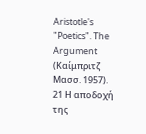Aristotle's "Poetics". The Argument (Καίμπριτζ Μασσ. 1957).
21 Η αποδοχή της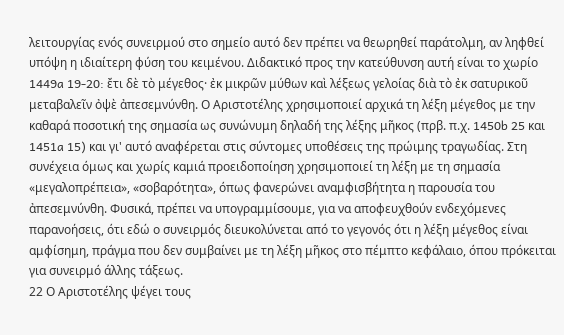λειτουργίας ενός συνειρμού στο σημείο αυτό δεν πρέπει να θεωρηθεί παράτολμη, αν ληφθεί υπόψη η ιδιαίτερη φύση του κειμένου. Διδακτικό προς την κατεύθυνση αυτή είναι το χωρίο 1449a 19-20: ἔτι δὲ τὸ μέγεθος· ἐκ μικρῶν μύθων καὶ λέξεως γελοίας διὰ τὸ ἐκ σατυρικοῦ μεταβαλεῖν ὀψὲ ἀπεσεμνύνθη. Ο Αριστοτέλης χρησιμοποιεί αρχικά τη λέξη μέγεθος με την καθαρά ποσοτική της σημασία ως συνώνυμη δηλαδή της λέξης μῆκος (πρβ. π.χ. 1450b 25 και 1451a 15) και γι' αυτό αναφέρεται στις σύντομες υποθέσεις της πρώιμης τραγωδίας. Στη συνέχεια όμως και χωρίς καμιά προειδοποίηση χρησιμοποιεί τη λέξη με τη σημασία «μεγαλοπρέπεια», «σοβαρότητα», όπως φανερώνει αναμφισβήτητα η παρουσία του ἀπεσεμνύνθη. Φυσικά, πρέπει να υπογραμμίσουμε, για να αποφευχθούν ενδεχόμενες παρανοήσεις, ότι εδώ ο συνειρμός διευκολύνεται από το γεγονός ότι η λέξη μέγεθος είναι αμφίσημη, πράγμα που δεν συμβαίνει με τη λέξη μῆκος στο πέμπτο κεφάλαιο, όπου πρόκειται για συνειρμό άλλης τάξεως.
22 Ο Αριστοτέλης ψέγει τους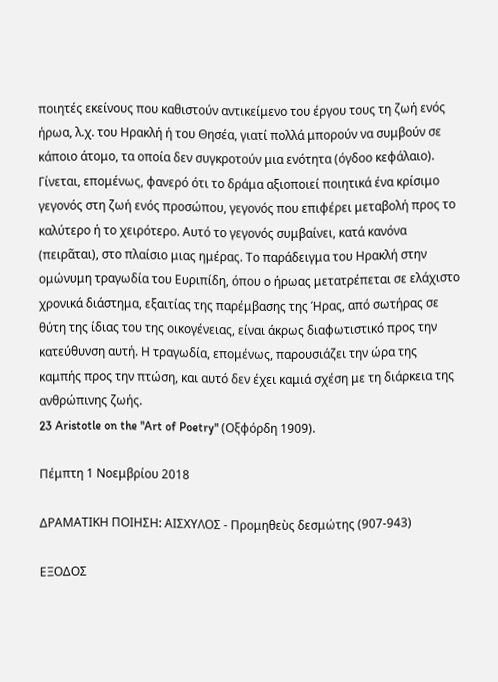ποιητές εκείνους που καθιστούν αντικείμενο του έργου τους τη ζωή ενός ήρωα, λ.χ. του Ηρακλή ή του Θησέα, γιατί πολλά μπορούν να συμβούν σε κάποιο άτομο, τα οποία δεν συγκροτούν μια ενότητα (όγδοο κεφάλαιο). Γίνεται, επομένως, φανερό ότι το δράμα αξιοποιεί ποιητικά ένα κρίσιμο γεγονός στη ζωή ενός προσώπου, γεγονός που επιφέρει μεταβολή προς το καλύτερο ή το χειρότερο. Αυτό το γεγονός συμβαίνει, κατά κανόνα (πειρᾶται), στο πλαίσιο μιας ημέρας. Το παράδειγμα του Ηρακλή στην ομώνυμη τραγωδία του Ευριπίδη, όπου ο ήρωας μετατρέπεται σε ελάχιστο χρονικά διάστημα, εξαιτίας της παρέμβασης της Ήρας, από σωτήρας σε θύτη της ίδιας του της οικογένειας, είναι άκρως διαφωτιστικό προς την κατεύθυνση αυτή. Η τραγωδία, επομένως, παρουσιάζει την ώρα της καμπής προς την πτώση, και αυτό δεν έχει καμιά σχέση με τη διάρκεια της ανθρώπινης ζωής.
23 Aristotle on the "Art of Poetry" (Οξφόρδη 1909).

Πέμπτη 1 Νοεμβρίου 2018

ΔΡΑΜΑΤΙΚΗ ΠΟΙΗΣΗ: ΑΙΣΧΥΛΟΣ - Προμηθεὺς δεσμώτης (907-943)

ΕΞΟΔΟΣ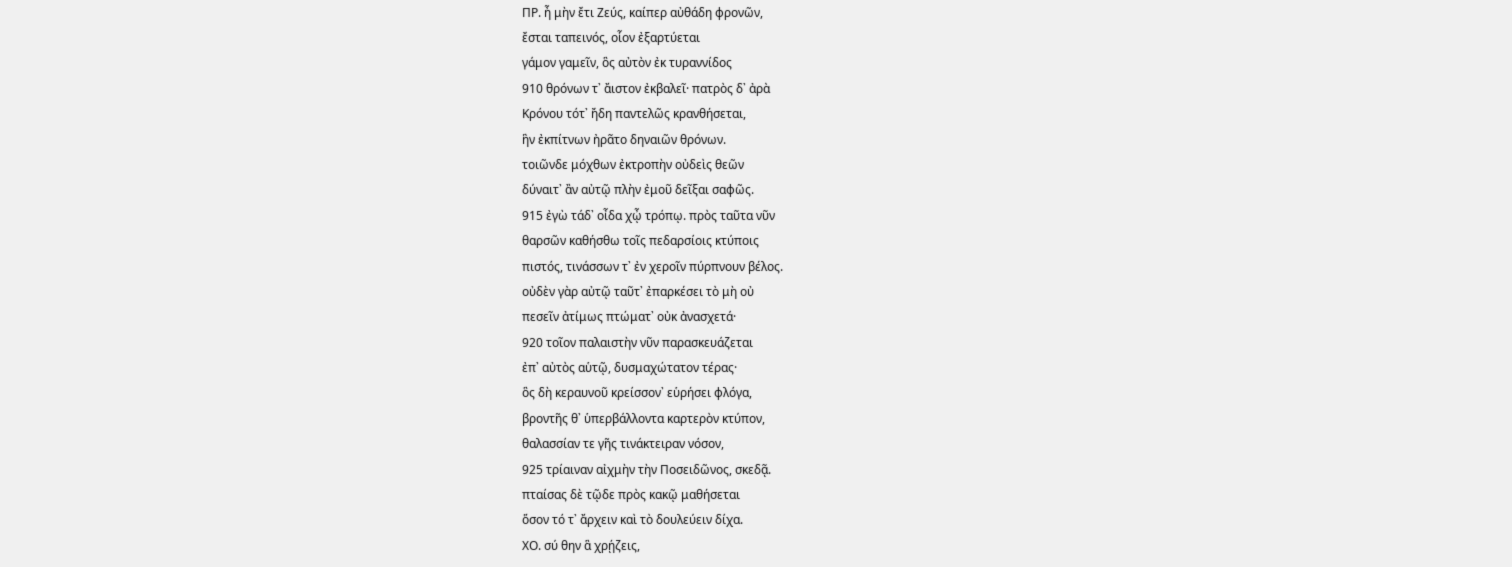ΠΡ. ἦ μὴν ἔτι Ζεύς, καίπερ αὐθάδη φρονῶν,
ἔσται ταπεινός, οἷον ἐξαρτύεται
γάμον γαμεῖν, ὃς αὐτὸν ἐκ τυραννίδος
910 θρόνων τ᾽ ἄιστον ἐκβαλεῖ· πατρὸς δ᾽ ἀρὰ
Κρόνου τότ᾽ ἤδη παντελῶς κρανθήσεται,
ἣν ἐκπίτνων ἠρᾶτο δηναιῶν θρόνων.
τοιῶνδε μόχθων ἐκτροπὴν οὐδεὶς θεῶν
δύναιτ᾽ ἂν αὐτῷ πλὴν ἐμοῦ δεῖξαι σαφῶς.
915 ἐγὼ τάδ᾽ οἶδα χᾦ τρόπῳ. πρὸς ταῦτα νῦν
θαρσῶν καθήσθω τοῖς πεδαρσίοις κτύποις
πιστός, τινάσσων τ᾽ ἐν χεροῖν πύρπνουν βέλος.
οὐδὲν γὰρ αὐτῷ ταῦτ᾽ ἐπαρκέσει τὸ μὴ οὐ
πεσεῖν ἀτίμως πτώματ᾽ οὐκ ἀνασχετά·
920 τοῖον παλαιστὴν νῦν παρασκευάζεται
ἐπ᾽ αὐτὸς αὑτῷ, δυσμαχώτατον τέρας·
ὃς δὴ κεραυνοῦ κρείσσον᾽ εὑρήσει φλόγα,
βροντῆς θ᾽ ὑπερβάλλοντα καρτερὸν κτύπον,
θαλασσίαν τε γῆς τινάκτειραν νόσον,
925 τρίαιναν αἰχμὴν τὴν Ποσειδῶνος, σκεδᾷ.
πταίσας δὲ τῷδε πρὸς κακῷ μαθήσεται
ὅσον τό τ᾽ ἄρχειν καὶ τὸ δουλεύειν δίχα.
ΧΟ. σύ θην ἃ χρῄζεις,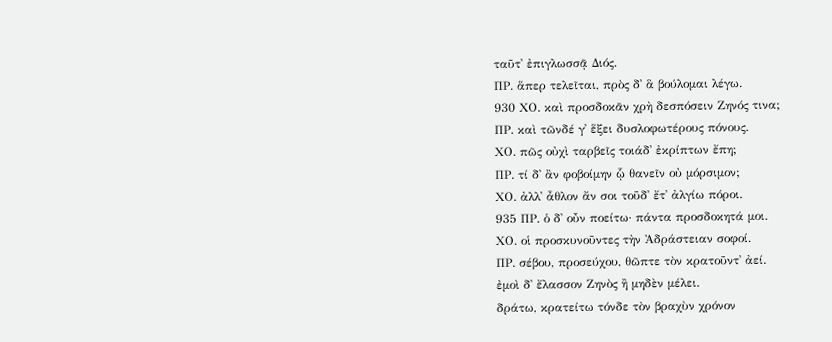ταῦτ᾽ ἐπιγλωσσᾷ Διός.
ΠΡ. ἅπερ τελεῖται, πρὸς δ᾽ ἃ βούλομαι λέγω.
930 ΧΟ. καὶ προσδοκᾶν χρὴ δεσπόσειν Ζηνός τινα;
ΠΡ. καὶ τῶνδέ γ᾽ ἕξει δυσλοφωτέρους πόνους.
ΧΟ. πῶς οὐχὶ ταρβεῖς τοιάδ᾽ ἐκρίπτων ἔπη;
ΠΡ. τί δ᾽ ἂν φοβοίμην ᾧ θανεῖν οὐ μόρσιμον;
ΧΟ. ἀλλ᾽ ἆθλον ἄν σοι τοῦδ᾽ ἔτ᾽ ἀλγίω πόροι.
935 ΠΡ. ὁ δ᾽ οὖν ποείτω· πάντα προσδοκητά μοι.
ΧΟ. οἱ προσκυνοῦντες τὴν Ἀδράστειαν σοφοί.
ΠΡ. σέβου, προσεύχου, θῶπτε τὸν κρατοῦντ᾽ ἀεί.
ἐμοὶ δ᾽ ἔλασσον Ζηνὸς ἢ μηδὲν μέλει.
δράτω, κρατείτω τόνδε τὸν βραχὺν χρόνον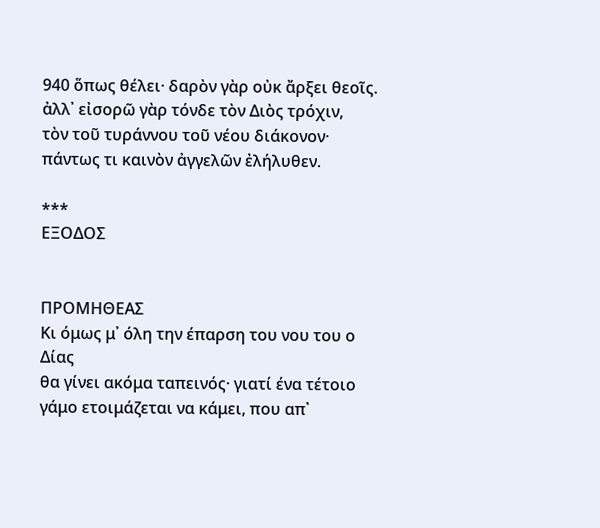940 ὅπως θέλει· δαρὸν γὰρ οὐκ ἄρξει θεοῖς.
ἀλλ᾽ εἰσορῶ γὰρ τόνδε τὸν Διὸς τρόχιν,
τὸν τοῦ τυράννου τοῦ νέου διάκονον·
πάντως τι καινὸν ἀγγελῶν ἐλήλυθεν.

***
ΕΞΟΔΟΣ


ΠΡΟΜΗΘΕΑΣ
Κι όμως μ᾽ όλη την έπαρση του νου του ο Δίας
θα γίνει ακόμα ταπεινός· γιατί ένα τέτοιο
γάμο ετοιμάζεται να κάμει, που απ᾽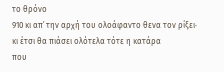το θρόνο
910 κι απ᾽ την αρχή του ολοάφαντο θενα τον ρίξει·
κι έτσι θα πιάσει ολότελα τότε η κατάρα
που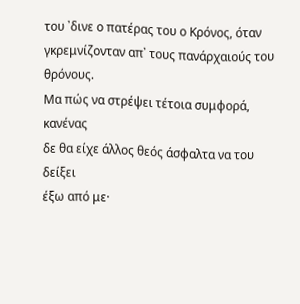του ᾽δινε ο πατέρας του ο Κρόνος, όταν
γκρεμνίζονταν απ᾽ τους πανάρχαιούς του θρόνους.
Μα πώς να στρέψει τέτοια συμφορά, κανένας
δε θα είχε άλλος θεός άσφαλτα να του δείξει
έξω από με·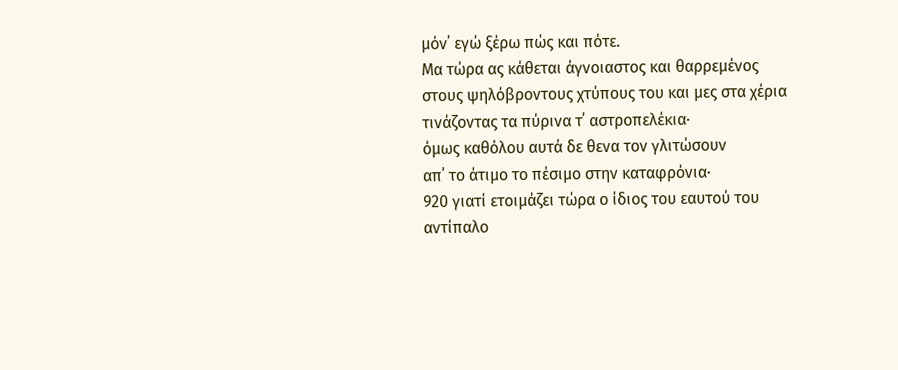μόν᾽ εγώ ξέρω πώς και πότε.
Μα τώρα ας κάθεται άγνοιαστος και θαρρεμένος
στους ψηλόβροντους χτύπους του και μες στα χέρια
τινάζοντας τα πύρινα τ᾽ αστροπελέκια·
όμως καθόλου αυτά δε θενα τον γλιτώσουν
απ᾽ το άτιμο το πέσιμο στην καταφρόνια·
920 γιατί ετοιμάζει τώρα ο ίδιος του εαυτού του
αντίπαλο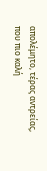απολέμητο, τέρας αντρείας,
που πιο καλή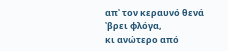απ᾽ τον κεραυνό θενά ᾽βρει φλόγα,
κι ανώτερο από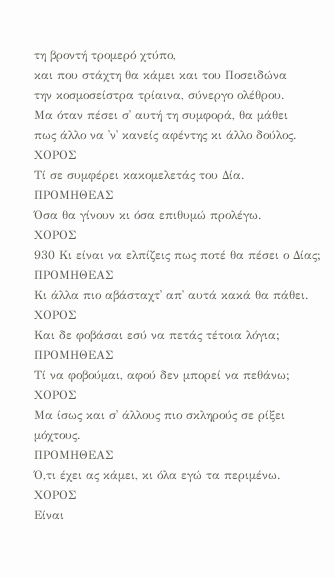τη βροντή τρομερό χτύπο,
και που στάχτη θα κάμει και του Ποσειδώνα
την κοσμοσείστρα τρίαινα, σύνεργο ολέθρου.
Μα όταν πέσει σ᾽ αυτή τη συμφορά, θα μάθει
πως άλλο να ᾽ν᾽ κανείς αφέντης κι άλλο δούλος.
ΧΟΡΟΣ
Τί σε συμφέρει κακομελετάς του Δία.
ΠΡΟΜΗΘΕΑΣ
Όσα θα γίνουν κι όσα επιθυμώ προλέγω.
ΧΟΡΟΣ
930 Κι είναι να ελπίζεις πως ποτέ θα πέσει ο Δίας;
ΠΡΟΜΗΘΕΑΣ
Κι άλλα πιο αβάσταχτ᾽ απ᾽ αυτά κακά θα πάθει.
ΧΟΡΟΣ
Και δε φοβάσαι εσύ να πετάς τέτοια λόγια;
ΠΡΟΜΗΘΕΑΣ
Τί να φοβούμαι, αφού δεν μπορεί να πεθάνω;
ΧΟΡΟΣ
Μα ίσως και σ᾽ άλλους πιο σκληρούς σε ρίξει μόχτους.
ΠΡΟΜΗΘΕΑΣ
Ό,τι έχει ας κάμει, κι όλα εγώ τα περιμένω.
ΧΟΡΟΣ
Είναι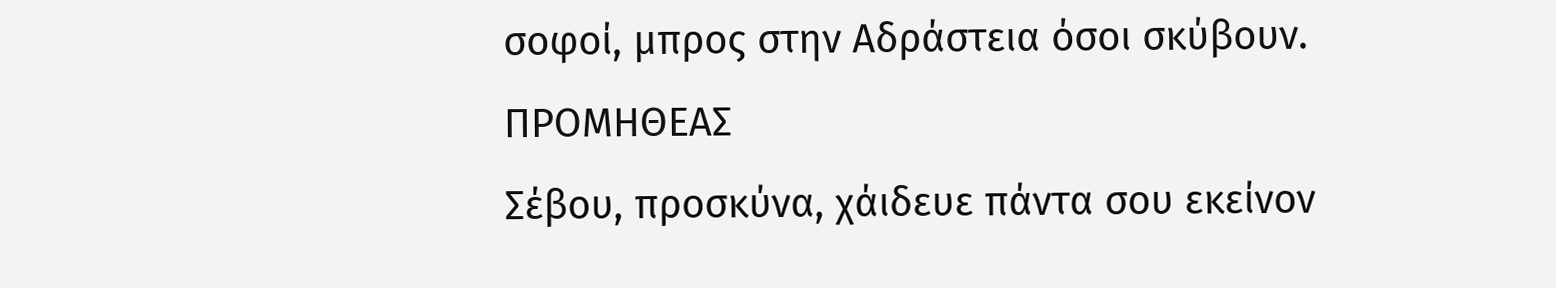σοφοί, μπρος στην Αδράστεια όσοι σκύβουν.
ΠΡΟΜΗΘΕΑΣ
Σέβου, προσκύνα, χάιδευε πάντα σου εκείνον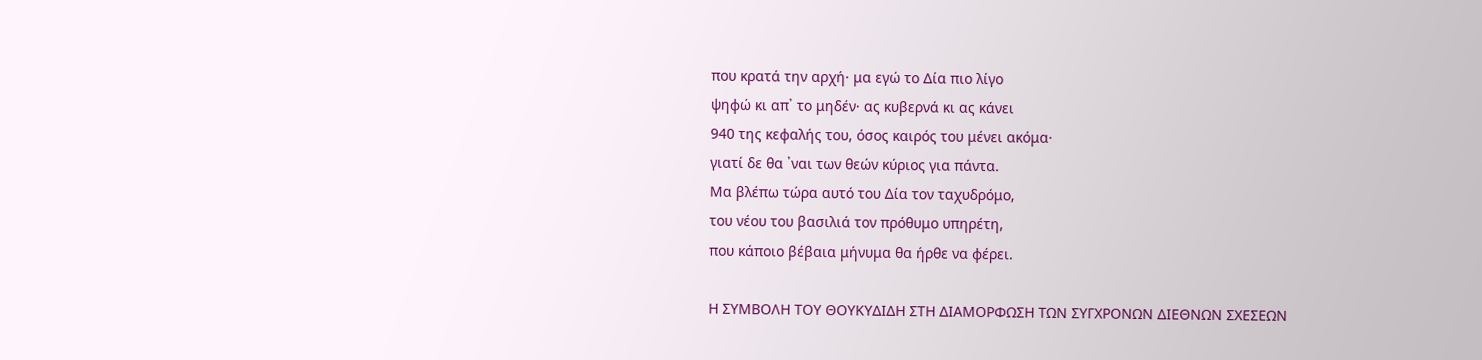που κρατά την αρχή· μα εγώ το Δία πιο λίγο
ψηφώ κι απ᾽ το μηδέν· ας κυβερνά κι ας κάνει
940 της κεφαλής του, όσος καιρός του μένει ακόμα·
γιατί δε θα ᾽ναι των θεών κύριος για πάντα.
Μα βλέπω τώρα αυτό του Δία τον ταχυδρόμο,
του νέου του βασιλιά τον πρόθυμο υπηρέτη,
που κάποιο βέβαια μήνυμα θα ήρθε να φέρει.

Η ΣΥΜΒΟΛΗ ΤΟΥ ΘΟΥΚΥΔΙΔΗ ΣΤΗ ΔΙΑΜΟΡΦΩΣΗ ΤΩΝ ΣΥΓΧΡΟΝΩΝ ΔΙΕΘΝΩΝ ΣΧΕΣΕΩΝ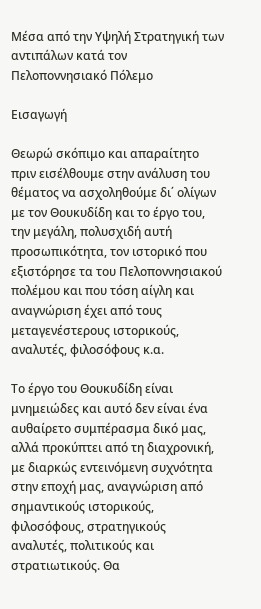Μέσα από την Υψηλή Στρατηγική των αντιπάλων κατά τον Πελοποννησιακό Πόλεμο

Εισαγωγή

Θεωρώ σκόπιμο και απαραίτητο πριν εισέλθουμε στην ανάλυση του θέματος να ασχοληθούμε δι΄ ολίγων με τον Θουκυδίδη και το έργο του, την μεγάλη, πολυσχιδή αυτή προσωπικότητα, τον ιστορικό που εξιστόρησε τα του Πελοποννησιακού πολέμου και που τόση αίγλη και αναγνώριση έχει από τους μεταγενέστερους ιστορικούς, αναλυτές, φιλοσόφους κ.α.

Το έργο του Θουκυδίδη είναι μνημειώδες και αυτό δεν είναι ένα αυθαίρετο συμπέρασμα δικό μας, αλλά προκύπτει από τη διαχρονική, με διαρκώς εντεινόμενη συχνότητα στην εποχή μας, αναγνώριση από σημαντικούς ιστορικούς, φιλοσόφους, στρατηγικούς αναλυτές, πολιτικούς και στρατιωτικούς. Θα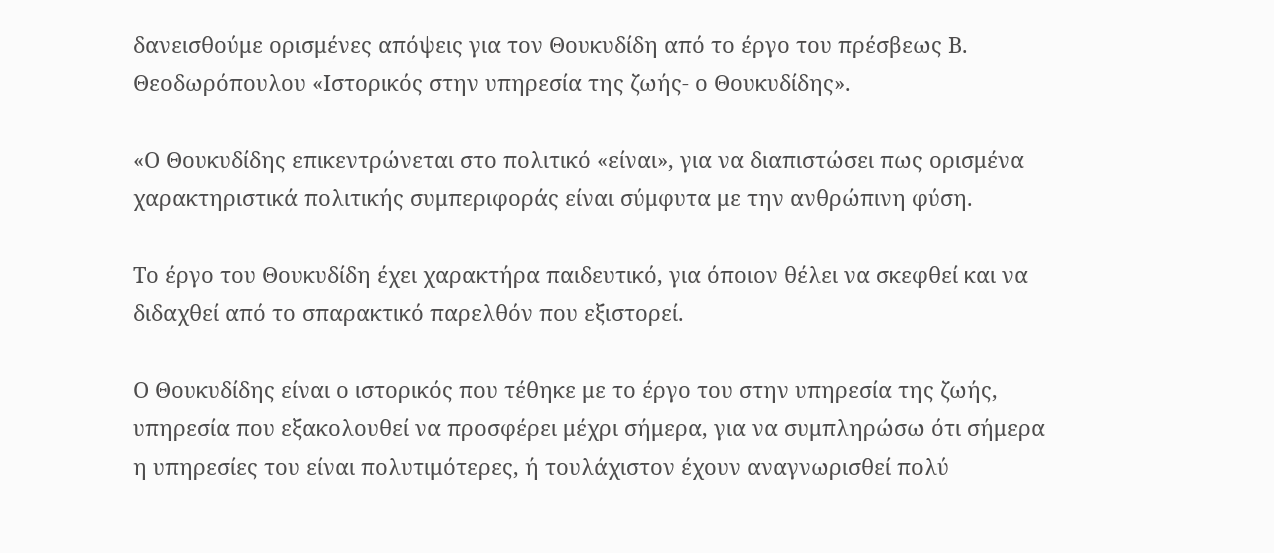δανεισθούμε ορισμένες απόψεις για τον Θουκυδίδη από το έργο του πρέσβεως Β. Θεοδωρόπουλου «Ιστορικός στην υπηρεσία της ζωής- ο Θουκυδίδης».

«Ο Θουκυδίδης επικεντρώνεται στο πολιτικό «είναι», για να διαπιστώσει πως ορισμένα χαρακτηριστικά πολιτικής συμπεριφοράς είναι σύμφυτα με την ανθρώπινη φύση.

Το έργο του Θουκυδίδη έχει χαρακτήρα παιδευτικό, για όποιον θέλει να σκεφθεί και να διδαχθεί από το σπαρακτικό παρελθόν που εξιστορεί.

Ο Θουκυδίδης είναι ο ιστορικός που τέθηκε με το έργο του στην υπηρεσία της ζωής, υπηρεσία που εξακολουθεί να προσφέρει μέχρι σήμερα, για να συμπληρώσω ότι σήμερα η υπηρεσίες του είναι πολυτιμότερες, ή τουλάχιστον έχουν αναγνωρισθεί πολύ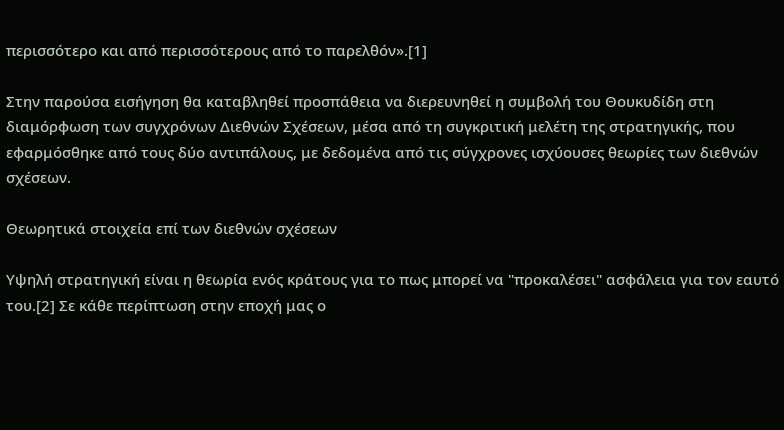περισσότερο και από περισσότερους από το παρελθόν».[1]

Στην παρούσα εισήγηση θα καταβληθεί προσπάθεια να διερευνηθεί η συμβολή του Θουκυδίδη στη διαμόρφωση των συγχρόνων Διεθνών Σχέσεων, μέσα από τη συγκριτική μελέτη της στρατηγικής, που εφαρμόσθηκε από τους δύο αντιπάλους, με δεδομένα από τις σύγχρονες ισχύουσες θεωρίες των διεθνών σχέσεων.

Θεωρητικά στοιχεία επί των διεθνών σχέσεων

Υψηλή στρατηγική είναι η θεωρία ενός κράτους για το πως μπορεί να "προκαλέσει" ασφάλεια για τον εαυτό του.[2] Σε κάθε περίπτωση στην εποχή μας ο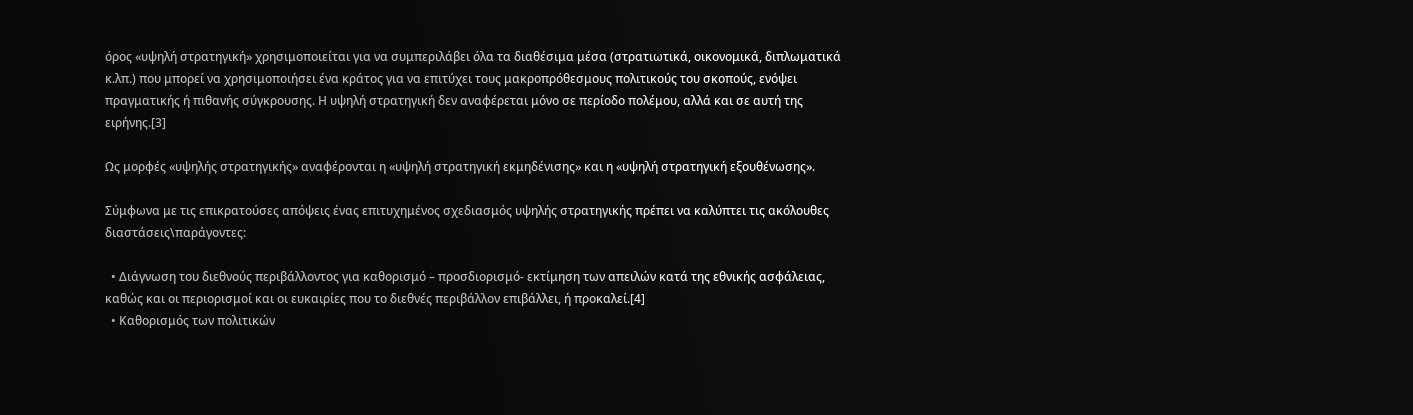όρος «υψηλή στρατηγική» χρησιμοποιείται για να συμπεριλάβει όλα τα διαθέσιμα μέσα (στρατιωτικά, οικονομικά, διπλωματικά κ.λπ.) που μπορεί να χρησιμοποιήσει ένα κράτος για να επιτύχει τους μακροπρόθεσμους πολιτικούς του σκοπούς, ενόψει πραγματικής ή πιθανής σύγκρουσης. Η υψηλή στρατηγική δεν αναφέρεται μόνο σε περίοδο πολέμου, αλλά και σε αυτή της ειρήνης.[3]

Ως μορφές «υψηλής στρατηγικής» αναφέρονται η «υψηλή στρατηγική εκμηδένισης» και η «υψηλή στρατηγική εξουθένωσης».

Σύμφωνα με τις επικρατούσες απόψεις ένας επιτυχημένος σχεδιασμός υψηλής στρατηγικής πρέπει να καλύπτει τις ακόλουθες διαστάσεις\παράγοντες:

  • Διάγνωση του διεθνούς περιβάλλοντος για καθορισμό – προσδιορισμό- εκτίμηση των απειλών κατά της εθνικής ασφάλειας, καθώς και οι περιορισμοί και οι ευκαιρίες που το διεθνές περιβάλλον επιβάλλει, ή προκαλεί.[4]
  • Καθορισμός των πολιτικών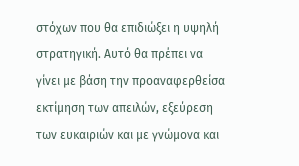στόχων που θα επιδιώξει η υψηλή στρατηγική. Αυτό θα πρέπει να γίνει με βάση την προαναφερθείσα εκτίμηση των απειλών, εξεύρεση των ευκαιριών και με γνώμονα και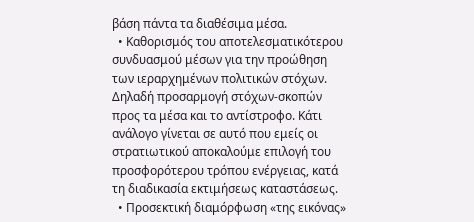βάση πάντα τα διαθέσιμα μέσα.
  • Καθορισμός του αποτελεσματικότερου συνδυασμού μέσων για την προώθηση των ιεραρχημένων πολιτικών στόχων. Δηλαδή προσαρμογή στόχων-σκοπών προς τα μέσα και το αντίστροφο. Κάτι ανάλογο γίνεται σε αυτό που εμείς οι στρατιωτικού αποκαλούμε επιλογή του προσφορότερου τρόπου ενέργειας, κατά τη διαδικασία εκτιμήσεως καταστάσεως.
  • Προσεκτική διαμόρφωση «της εικόνας»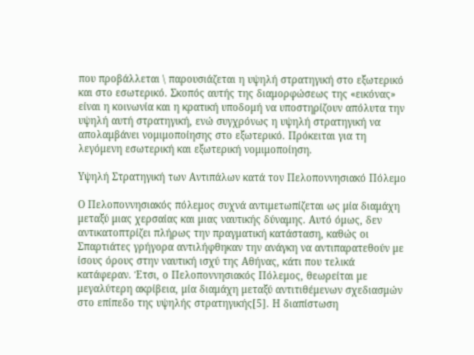που προβάλλεται \ παρουσιάζεται η υψηλή στρατηγική στο εξωτερικό και στο εσωτερικό. Σκοπός αυτής της διαμορφώσεως της «εικόνας» είναι η κοινωνία και η κρατική υποδομή να υποστηρίζουν απόλυτα την υψηλή αυτή στρατηγική, ενώ συγχρόνως η υψηλή στρατηγική να απολαμβάνει νομιμοποίησης στο εξωτερικό. Πρόκειται για τη λεγόμενη εσωτερική και εξωτερική νομιμοποίηση.

Υψηλή Στρατηγική των Αντιπάλων κατά τον Πελοποννησιακό Πόλεμο

Ο Πελοποννησιακός πόλεμος συχνά αντιμετωπίζεται ως μία διαμάχη μεταξύ μιας χερσαίας και μιας ναυτικής δύναμης. Αυτό όμως, δεν αντικατοπτρίζει πλήρως την πραγματική κατάσταση, καθώς οι Σπαρτιάτες γρήγορα αντιλήφθηκαν την ανάγκη να αντιπαρατεθούν με ίσους όρους στην ναυτική ισχύ της Αθήνας, κάτι που τελικά κατάφεραν. Έτσι, ο Πελοποννησιακός Πόλεμος, θεωρείται με μεγαλύτερη ακρίβεια, μία διαμάχη μεταξύ αντιτιθέμενων σχεδιασμών στο επίπεδο της υψηλής στρατηγικής[5]. Η διαπίστωση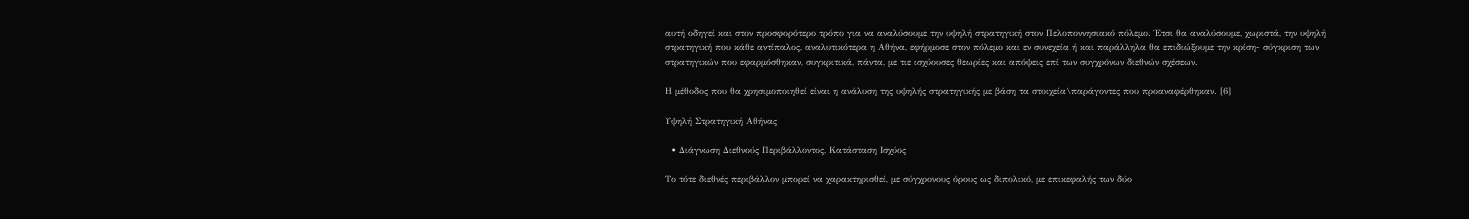αυτή οδηγεί και στον προσφορότερο τρόπο για να αναλύσουμε την υψηλή στρατηγική στον Πελοποννησιακό πόλεμο. Έτσι θα αναλύσουμε, χωριστά, την υψηλή στρατηγική που κάθε αντίπαλος, αναλυτικότερα η Αθήνα, εφήρμοσε στον πόλεμο και εν συνεχεία ή και παράλληλα θα επιδιώξουμε την κρίση- σύγκριση των στρατηγικών που εφαρμόσθηκαν, συγκριτικά, πάντα, με τιε ισχύουσες θεωρίες και απόψεις επί των συγχρόνων διεθνών σχέσεων.

Η μέθοδος που θα χρησιμοποιηθεί είναι η ανάλυση της υψηλής στρατηγικής με βάση τα στοιχεία\παράγοντες που προαναφέρθηκαν. [6]

Υψηλή Στρατηγική Αθήνας

  • Διάγνωση Διεθνούς Περιβάλλοντος, Κατάσταση Ισχύος

Το τότε διεθνές περιβάλλον μπορεί να χαρακτηρισθεί, με σύγχρονους όρους ως διπολικό, με επικεφαλής των δύο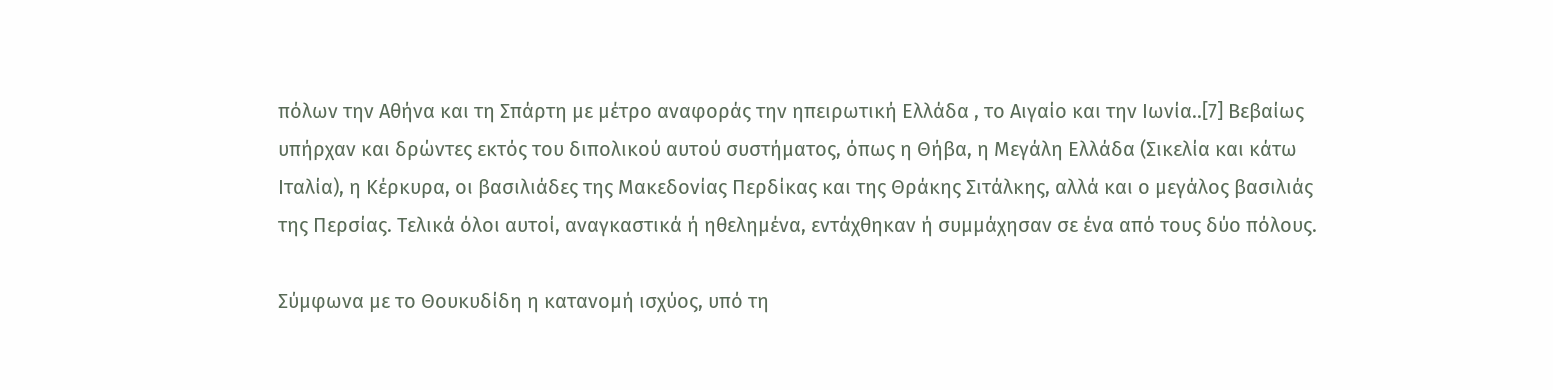πόλων την Αθήνα και τη Σπάρτη με μέτρο αναφοράς την ηπειρωτική Ελλάδα , το Αιγαίο και την Ιωνία..[7] Βεβαίως υπήρχαν και δρώντες εκτός του διπολικού αυτού συστήματος, όπως η Θήβα, η Μεγάλη Ελλάδα (Σικελία και κάτω Ιταλία), η Κέρκυρα, οι βασιλιάδες της Μακεδονίας Περδίκας και της Θράκης Σιτάλκης, αλλά και ο μεγάλος βασιλιάς της Περσίας. Τελικά όλοι αυτοί, αναγκαστικά ή ηθελημένα, εντάχθηκαν ή συμμάχησαν σε ένα από τους δύο πόλους.

Σύμφωνα με το Θουκυδίδη η κατανομή ισχύος, υπό τη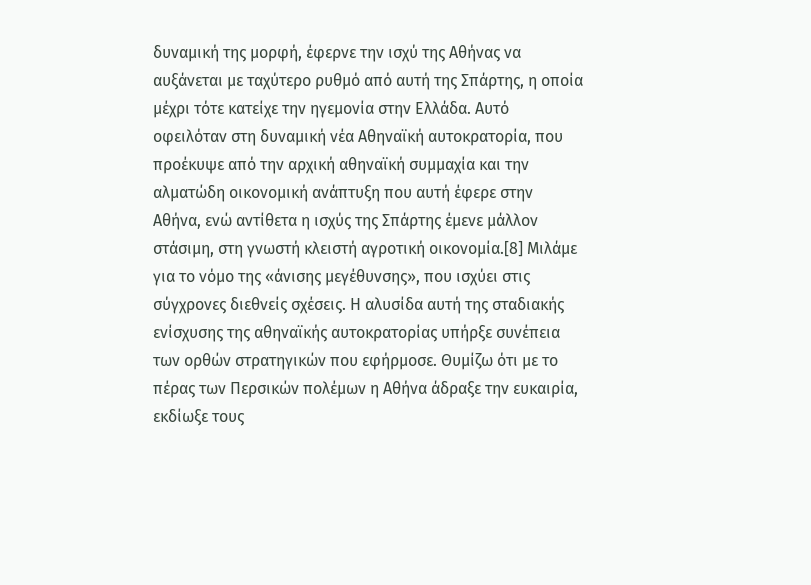δυναμική της μορφή, έφερνε την ισχύ της Αθήνας να αυξάνεται με ταχύτερο ρυθμό από αυτή της Σπάρτης, η οποία μέχρι τότε κατείχε την ηγεμονία στην Ελλάδα. Αυτό οφειλόταν στη δυναμική νέα Αθηναϊκή αυτοκρατορία, που προέκυψε από την αρχική αθηναϊκή συμμαχία και την αλματώδη οικονομική ανάπτυξη που αυτή έφερε στην Αθήνα, ενώ αντίθετα η ισχύς της Σπάρτης έμενε μάλλον στάσιμη, στη γνωστή κλειστή αγροτική οικονομία.[8] Μιλάμε για το νόμο της «άνισης μεγέθυνσης», που ισχύει στις σύγχρονες διεθνείς σχέσεις. Η αλυσίδα αυτή της σταδιακής ενίσχυσης της αθηναϊκής αυτοκρατορίας υπήρξε συνέπεια των ορθών στρατηγικών που εφήρμοσε. Θυμίζω ότι με το πέρας των Περσικών πολέμων η Αθήνα άδραξε την ευκαιρία, εκδίωξε τους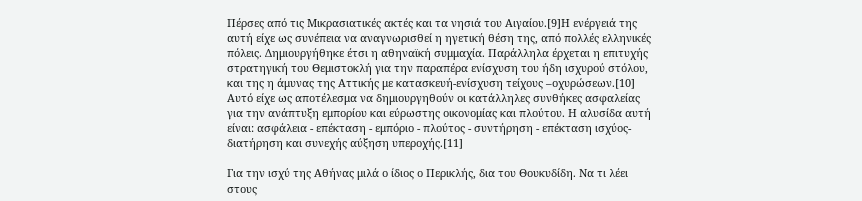Πέρσες από τις Μικρασιατικές ακτές και τα νησιά του Αιγαίου.[9]Η ενέργειά της αυτή είχε ως συνέπεια να αναγνωρισθεί η ηγετική θέση της, από πολλές ελληνικές πόλεις. Δημιουργήθηκε έτσι η αθηναϊκή συμμαχία. Παράλληλα έρχεται η επιτυχής στρατηγική του Θεμιστοκλή για την παραπέρα ενίσχυση του ήδη ισχυρού στόλου, και της η άμυνας της Αττικής με κατασκευή-ενίσχυση τείχους –οχυρώσεων.[10] Αυτό είχε ως αποτέλεσμα να δημιουργηθούν οι κατάλληλες συνθήκες ασφαλείας για την ανάπτυξη εμπορίου και εύρωστης οικονομίας και πλούτου. Η αλυσίδα αυτή είναι: ασφάλεια - επέκταση - εμπόριο - πλούτος - συντήρηση - επέκταση ισχύος- διατήρηση και συνεχής αύξηση υπεροχής.[11]

Για την ισχύ της Αθήνας μιλά ο ίδιος ο Περικλής, δια του Θουκυδίδη. Να τι λέει στους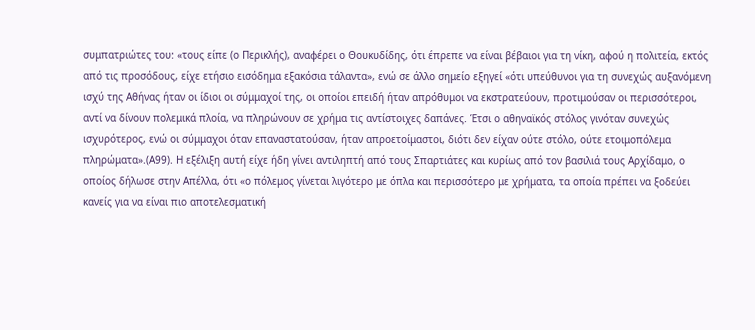συμπατριώτες του: «τους είπε (ο Περικλής), αναφέρει ο Θουκυδίδης, ότι έπρεπε να είναι βέβαιοι για τη νίκη, αφού η πολιτεία, εκτός από τις προσόδους, είχε ετήσιο εισόδημα εξακόσια τάλαντα», ενώ σε άλλο σημείο εξηγεί «ότι υπεύθυνοι για τη συνεχώς αυξανόμενη ισχύ της Αθήνας ήταν οι ίδιοι οι σύμμαχοί της, οι οποίοι επειδή ήταν απρόθυμοι να εκστρατεύουν, προτιμούσαν οι περισσότεροι, αντί να δίνουν πολεμικά πλοία, να πληρώνουν σε χρήμα τις αντίστοιχες δαπάνες. Έτσι ο αθηναϊκός στόλος γινόταν συνεχώς ισχυρότερος, ενώ οι σύμμαχοι όταν επαναστατούσαν, ήταν απροετοίμαστοι, διότι δεν είχαν ούτε στόλο, ούτε ετοιμοπόλεμα πληρώματα».(Α99). Η εξέλιξη αυτή είχε ήδη γίνει αντιληπτή από τους Σπαρτιάτες και κυρίως από τον βασιλιά τους Αρχίδαμο, ο οποίος δήλωσε στην Απέλλα, ότι «ο πόλεμος γίνεται λιγότερο με όπλα και περισσότερο με χρήματα, τα οποία πρέπει να ξοδεύει κανείς για να είναι πιο αποτελεσματική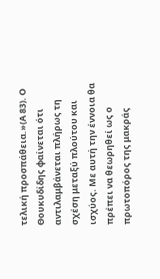τελική προσπάθεια.»(Α 83). Ο Θουκυδίδης φαίνεται ότι αντιλαμβάνεται πλήρως τη σχέση μεταξύ πλούτου και ισχύος. Με αυτή την έννοια θα πρέπει να θεωρηθεί ως ο πρωτοπόρος της μακράς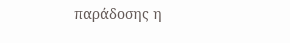παράδοσης η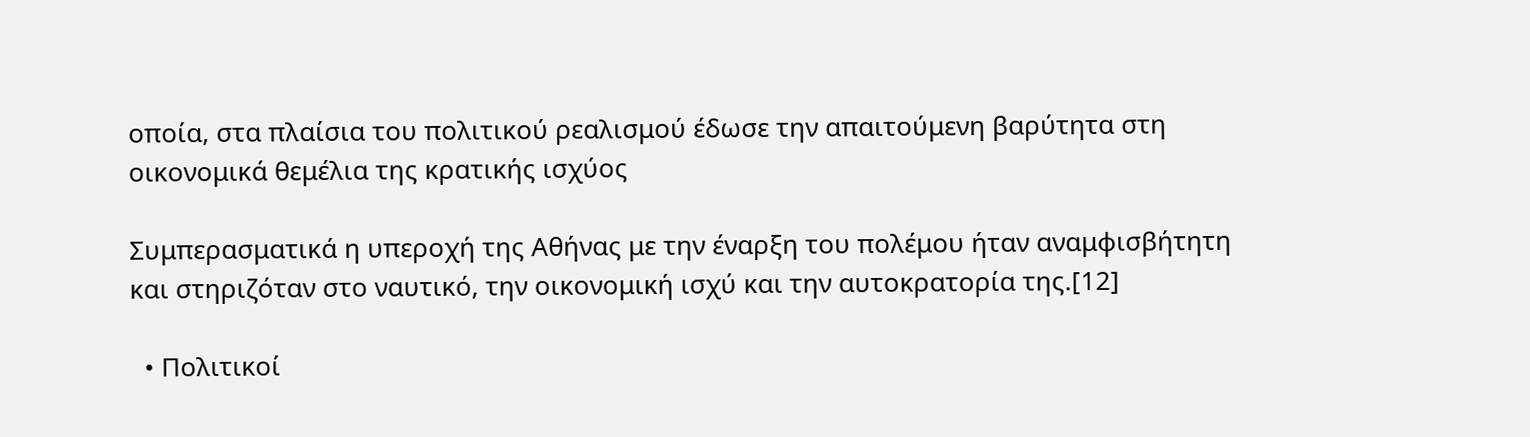οποία, στα πλαίσια του πολιτικού ρεαλισμού έδωσε την απαιτούμενη βαρύτητα στη οικονομικά θεμέλια της κρατικής ισχύος

Συμπερασματικά η υπεροχή της Αθήνας με την έναρξη του πολέμου ήταν αναμφισβήτητη και στηριζόταν στο ναυτικό, την οικονομική ισχύ και την αυτοκρατορία της.[12]

  • Πολιτικοί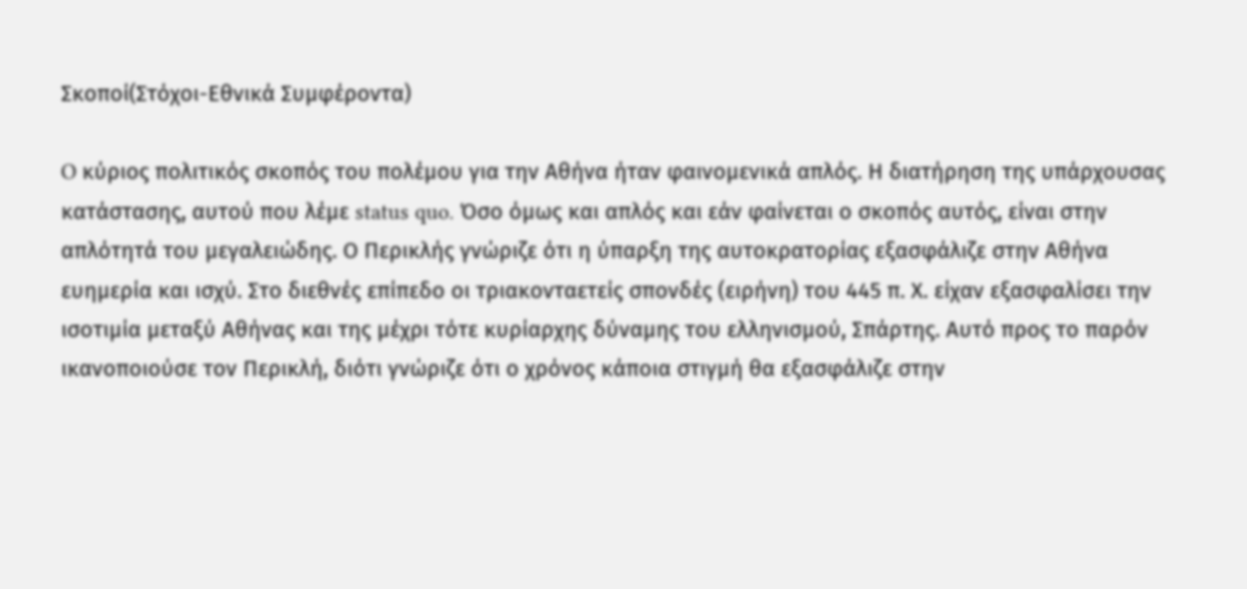Σκοποί(Στόχοι-Εθνικά Συμφέροντα)

O κύριος πολιτικός σκοπός του πολέμου για την Αθήνα ήταν φαινομενικά απλός. Η διατήρηση της υπάρχουσας κατάστασης, αυτού που λέμε status quo. Όσο όμως και απλός και εάν φαίνεται ο σκοπός αυτός, είναι στην απλότητά του μεγαλειώδης. Ο Περικλής γνώριζε ότι η ύπαρξη της αυτοκρατορίας εξασφάλιζε στην Αθήνα ευημερία και ισχύ. Στο διεθνές επίπεδο οι τριακονταετείς σπονδές (ειρήνη) του 445 π. Χ. είχαν εξασφαλίσει την ισοτιμία μεταξύ Αθήνας και της μέχρι τότε κυρίαρχης δύναμης του ελληνισμού, Σπάρτης. Αυτό προς το παρόν ικανοποιούσε τον Περικλή, διότι γνώριζε ότι ο χρόνος κάποια στιγμή θα εξασφάλιζε στην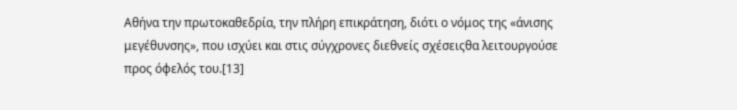Αθήνα την πρωτοκαθεδρία, την πλήρη επικράτηση, διότι ο νόμος της «άνισης μεγέθυνσης», που ισχύει και στις σύγχρονες διεθνείς σχέσειςθα λειτουργούσε προς όφελός του.[13]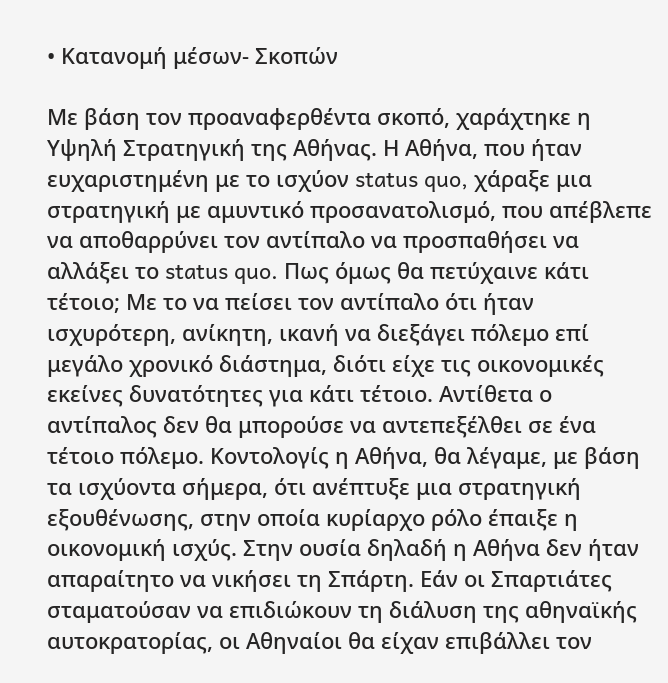• Κατανομή μέσων- Σκοπών

Mε βάση τον προαναφερθέντα σκοπό, χαράχτηκε η Υψηλή Στρατηγική της Αθήνας. Η Αθήνα, που ήταν ευχαριστημένη με το ισχύον status quo, χάραξε μια στρατηγική με αμυντικό προσανατολισμό, που απέβλεπε να αποθαρρύνει τον αντίπαλο να προσπαθήσει να αλλάξει το status quo. Πως όμως θα πετύχαινε κάτι τέτοιο; Με το να πείσει τον αντίπαλο ότι ήταν ισχυρότερη, ανίκητη, ικανή να διεξάγει πόλεμο επί μεγάλο χρονικό διάστημα, διότι είχε τις οικονομικές εκείνες δυνατότητες για κάτι τέτοιο. Αντίθετα ο αντίπαλος δεν θα μπορούσε να αντεπεξέλθει σε ένα τέτοιο πόλεμο. Κοντολογίς η Αθήνα, θα λέγαμε, με βάση τα ισχύοντα σήμερα, ότι ανέπτυξε μια στρατηγική εξουθένωσης, στην οποία κυρίαρχο ρόλο έπαιξε η οικονομική ισχύς. Στην ουσία δηλαδή η Αθήνα δεν ήταν απαραίτητο να νικήσει τη Σπάρτη. Εάν οι Σπαρτιάτες σταματούσαν να επιδιώκουν τη διάλυση της αθηναϊκής αυτοκρατορίας, οι Αθηναίοι θα είχαν επιβάλλει τον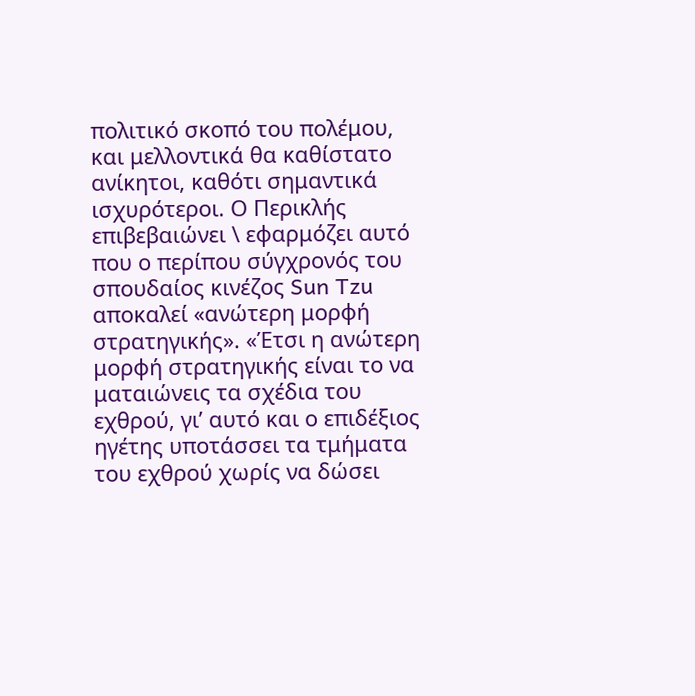πολιτικό σκοπό του πολέμου, και μελλοντικά θα καθίστατο ανίκητοι, καθότι σημαντικά ισχυρότεροι. Ο Περικλής επιβεβαιώνει \ εφαρμόζει αυτό που ο περίπου σύγχρονός του σπουδαίος κινέζος Sun Tzu αποκαλεί «ανώτερη μορφή στρατηγικής». «Έτσι η ανώτερη μορφή στρατηγικής είναι το να ματαιώνεις τα σχέδια του εχθρού, γι’ αυτό και ο επιδέξιος ηγέτης υποτάσσει τα τμήματα του εχθρού χωρίς να δώσει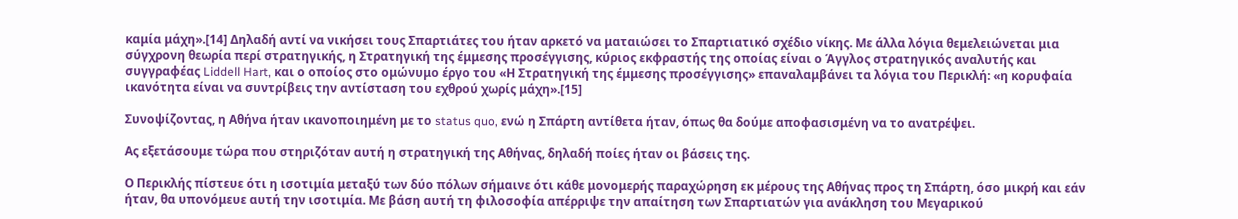καμία μάχη».[14] Δηλαδή αντί να νικήσει τους Σπαρτιάτες του ήταν αρκετό να ματαιώσει το Σπαρτιατικό σχέδιο νίκης. Με άλλα λόγια θεμελειώνεται μια σύγχρονη θεωρία περί στρατηγικής, η Στρατηγική της έμμεσης προσέγγισης, κύριος εκφραστής της οποίας είναι ο Άγγλος στρατηγικός αναλυτής και συγγραφέας Liddell Hart, και ο οποίος στο ομώνυμο έργο του «Η Στρατηγική της έμμεσης προσέγγισης» επαναλαμβάνει τα λόγια του Περικλή: «η κορυφαία ικανότητα είναι να συντρίβεις την αντίσταση του εχθρού χωρίς μάχη».[15]

Συνοψίζοντας, η Αθήνα ήταν ικανοποιημένη με το status quo, ενώ η Σπάρτη αντίθετα ήταν, όπως θα δούμε αποφασισμένη να το ανατρέψει.

Ας εξετάσουμε τώρα που στηριζόταν αυτή η στρατηγική της Αθήνας, δηλαδή ποίες ήταν οι βάσεις της.

Ο Περικλής πίστευε ότι η ισοτιμία μεταξύ των δύο πόλων σήμαινε ότι κάθε μονομερής παραχώρηση εκ μέρους της Αθήνας προς τη Σπάρτη, όσο μικρή και εάν ήταν, θα υπονόμευε αυτή την ισοτιμία. Με βάση αυτή τη φιλοσοφία απέρριψε την απαίτηση των Σπαρτιατών για ανάκληση του Μεγαρικού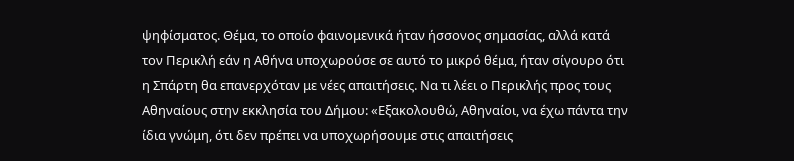ψηφίσματος. Θέμα, το οποίο φαινομενικά ήταν ήσσονος σημασίας, αλλά κατά τον Περικλή εάν η Αθήνα υποχωρούσε σε αυτό το μικρό θέμα, ήταν σίγουρο ότι η Σπάρτη θα επανερχόταν με νέες απαιτήσεις. Να τι λέει ο Περικλής προς τους Αθηναίους στην εκκλησία του Δήμου: «Εξακολουθώ, Αθηναίοι, να έχω πάντα την ίδια γνώμη, ότι δεν πρέπει να υποχωρήσουμε στις απαιτήσεις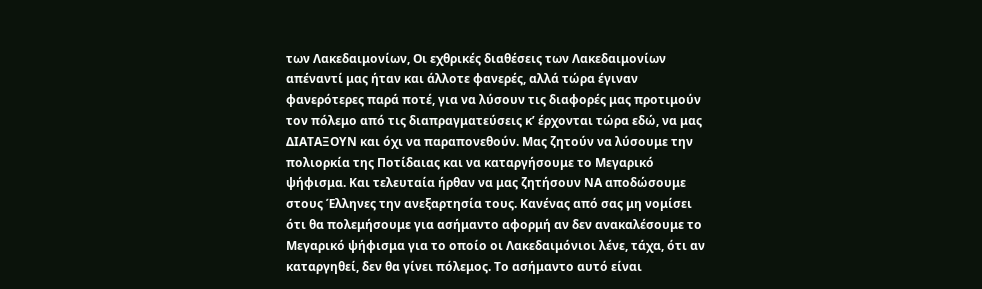των Λακεδαιμονίων, Οι εχθρικές διαθέσεις των Λακεδαιμονίων απέναντί μας ήταν και άλλοτε φανερές, αλλά τώρα έγιναν φανερότερες παρά ποτέ, για να λύσουν τις διαφορές μας προτιμούν τον πόλεμο από τις διαπραγματεύσεις κ’ έρχονται τώρα εδώ, να μας ΔΙΑΤΑΞΟΥΝ και όχι να παραπονεθούν. Μας ζητούν να λύσουμε την πολιορκία της Ποτίδαιας και να καταργήσουμε το Μεγαρικό ψήφισμα. Και τελευταία ήρθαν να μας ζητήσουν ΝΑ αποδώσουμε στους Έλληνες την ανεξαρτησία τους. Κανένας από σας μη νομίσει ότι θα πολεμήσουμε για ασήμαντο αφορμή αν δεν ανακαλέσουμε το Μεγαρικό ψήφισμα για το οποίο οι Λακεδαιμόνιοι λένε, τάχα, ότι αν καταργηθεί, δεν θα γίνει πόλεμος. Το ασήμαντο αυτό είναι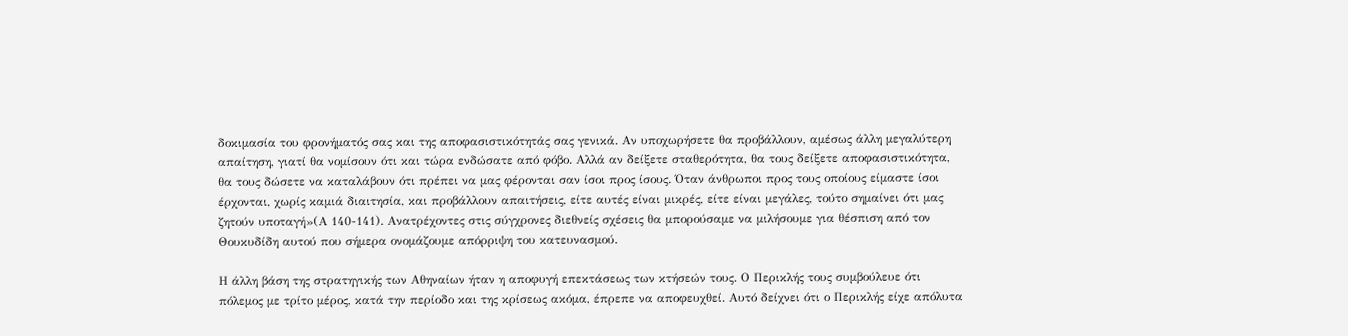δοκιμασία του φρονήματός σας και της αποφασιστικότητάς σας γενικά. Αν υποχωρήσετε θα προβάλλουν, αμέσως άλλη μεγαλύτερη απαίτηση, γιατί θα νομίσουν ότι και τώρα ενδώσατε από φόβο. Αλλά αν δείξετε σταθερότητα, θα τους δείξετε αποφασιστικότητα, θα τους δώσετε να καταλάβουν ότι πρέπει να μας φέρονται σαν ίσοι προς ίσους. Όταν άνθρωποι προς τους οποίους είμαστε ίσοι έρχονται, χωρίς καμιά διαιτησία, και προβάλλουν απαιτήσεις, είτε αυτές είναι μικρές, είτε είναι μεγάλες, τούτο σημαίνει ότι μας ζητούν υποταγή»(Α 140-141). Ανατρέχοντες στις σύγχρονες διεθνείς σχέσεις θα μπορούσαμε να μιλήσουμε για θέσπιση από τον Θουκυδίδη αυτού που σήμερα ονομάζουμε απόρριψη του κατευνασμού.

Η άλλη βάση της στρατηγικής των Αθηναίων ήταν η αποφυγή επεκτάσεως των κτήσεών τους. Ο Περικλής τους συμβούλευε ότι πόλεμος με τρίτο μέρος, κατά την περίοδο και της κρίσεως ακόμα, έπρεπε να αποφευχθεί. Αυτό δείχνει ότι ο Περικλής είχε απόλυτα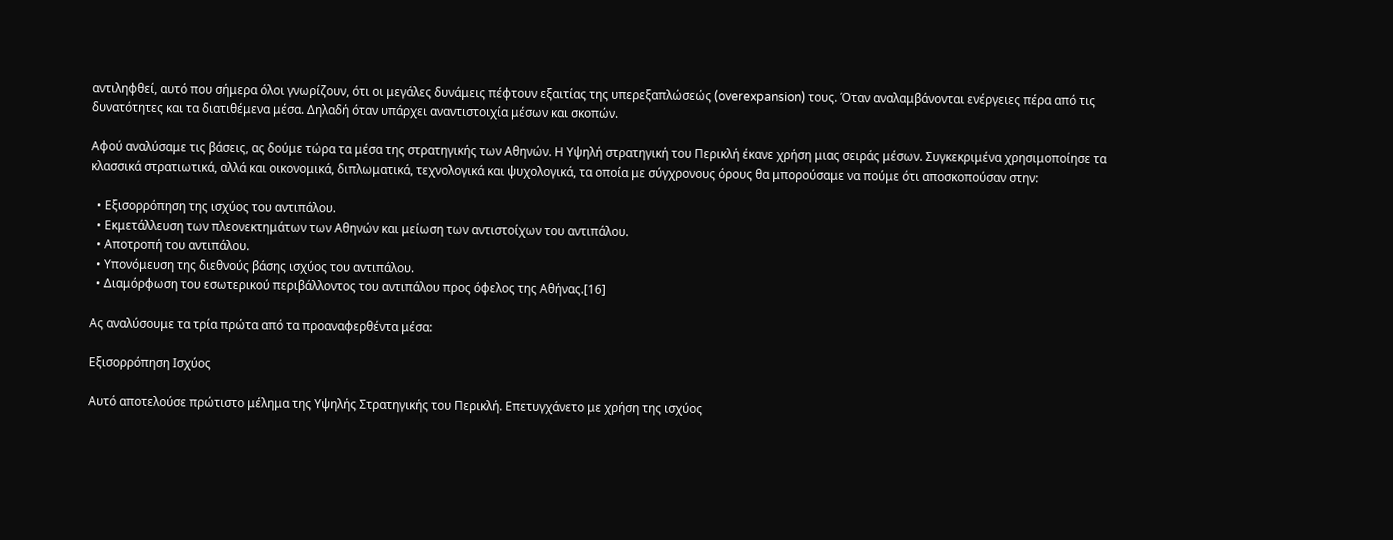αντιληφθεί, αυτό που σήμερα όλοι γνωρίζουν, ότι οι μεγάλες δυνάμεις πέφτουν εξαιτίας της υπερεξαπλώσεώς (overexpansion) τους. Όταν αναλαμβάνονται ενέργειες πέρα από τις δυνατότητες και τα διατιθέμενα μέσα. Δηλαδή όταν υπάρχει αναντιστοιχία μέσων και σκοπών.

Αφού αναλύσαμε τις βάσεις, ας δούμε τώρα τα μέσα της στρατηγικής των Αθηνών. Η Υψηλή στρατηγική του Περικλή έκανε χρήση μιας σειράς μέσων. Συγκεκριμένα χρησιμοποίησε τα κλασσικά στρατιωτικά, αλλά και οικονομικά, διπλωματικά, τεχνολογικά και ψυχολογικά, τα οποία με σύγχρονους όρους θα μπορούσαμε να πούμε ότι αποσκοπούσαν στην:

  • Εξισορρόπηση της ισχύος του αντιπάλου.
  • Εκμετάλλευση των πλεονεκτημάτων των Αθηνών και μείωση των αντιστοίχων του αντιπάλου.
  • Αποτροπή του αντιπάλου.
  • Υπονόμευση της διεθνούς βάσης ισχύος του αντιπάλου.
  • Διαμόρφωση του εσωτερικού περιβάλλοντος του αντιπάλου προς όφελος της Αθήνας.[16]

Ας αναλύσουμε τα τρία πρώτα από τα προαναφερθέντα μέσα:

Εξισορρόπηση Ισχύος

Αυτό αποτελούσε πρώτιστο μέλημα της Υψηλής Στρατηγικής του Περικλή. Επετυγχάνετο με χρήση της ισχύος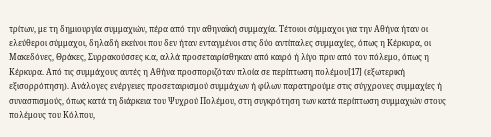τρίτων, με τη δημιουργία συμμαχιών, πέρα από την αθηναϊκή συμμαχία. Τέτοιοι σύμμαχοι για την Αθήνα ήταν οι ελεύθεροι σύμμαχοι, δηλαδή εκείνοι που δεν ήταν ενταγμένοι στις δύο αντίπαλες συμμαχίες, όπως η Κέρκυρα, οι Μακεδόνες, Θράκες, Συρρακούσσες κ.α, αλλά προσεταιρίσθηκαν από καιρό ή λίγο πριν από τον πόλεμο, όπως η Κέρκυρα. Από τις συμμάχους αυτές η Αθήνα προσποριζόταν πλοία σε περίπτωση πολέμου[17] (εξωτερική εξισορρόπηση). Ανάλογες ενέργειες προσεταιρισμού συμμάχων ή φίλων παρατηρούμε στις σύγχρονες συμμαχίες ή συνασπισμούς, όπως κατά τη διάρκεια του Ψυχρού Πολέμου, στη συγκρότηση των κατά περίπτωση συμμαχιών στους πολέμους του Κόλπου,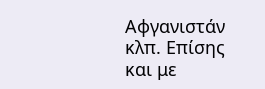Αφγανιστάν κλπ. Επίσης και με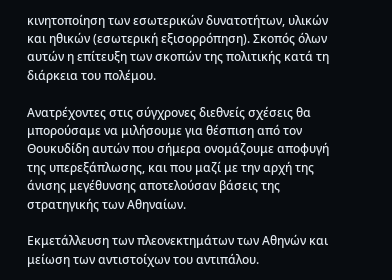κινητοποίηση των εσωτερικών δυνατοτήτων, υλικών και ηθικών (εσωτερική εξισορρόπηση). Σκοπός όλων αυτών η επίτευξη των σκοπών της πολιτικής κατά τη διάρκεια του πολέμου.

Ανατρέχοντες στις σύγχρονες διεθνείς σχέσεις θα μπορούσαμε να μιλήσουμε για θέσπιση από τον Θουκυδίδη αυτών που σήμερα ονομάζουμε αποφυγή της υπερεξάπλωσης, και που μαζί με την αρχή της άνισης μεγέθυνσης αποτελούσαν βάσεις της στρατηγικής των Αθηναίων.

Εκμετάλλευση των πλεονεκτημάτων των Αθηνών και μείωση των αντιστοίχων του αντιπάλου.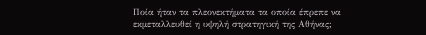Ποία ήταν τα πλεονεκτήματα τα οποία έπρεπε να εκμεταλλευθεί η υψηλή στρατηγική της Αθήνας;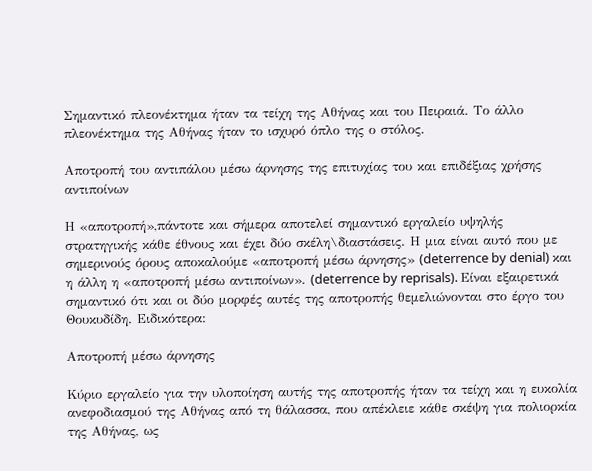Σημαντικό πλεονέκτημα ήταν τα τείχη της Αθήνας και του Πειραιά. Το άλλο πλεονέκτημα της Αθήνας ήταν το ισχυρό όπλο της ο στόλος.

Αποτροπή του αντιπάλου μέσω άρνησης της επιτυχίας του και επιδέξιας χρήσης αντιποίνων

Η «αποτροπή»,πάντοτε και σήμερα αποτελεί σημαντικό εργαλείο υψηλής στρατηγικής κάθε έθνους και έχει δύο σκέλη\διαστάσεις. Η μια είναι αυτό που με σημερινούς όρους αποκαλούμε «αποτροπή μέσω άρνησης» (deterrence by denial) και η άλλη η «αποτροπή μέσω αντιποίνων». (deterrence by reprisals). Είναι εξαιρετικά σημαντικό ότι και οι δύο μορφές αυτές της αποτροπής θεμελιώνονται στο έργο του Θουκυδίδη. Ειδικότερα:

Αποτροπή μέσω άρνησης

Κύριο εργαλείο για την υλοποίηση αυτής της αποτροπής ήταν τα τείχη και η ευκολία ανεφοδιασμού της Αθήνας από τη θάλασσα, που απέκλειε κάθε σκέψη για πολιορκία της Αθήνας, ως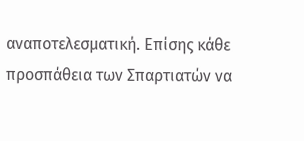αναποτελεσματική. Επίσης κάθε προσπάθεια των Σπαρτιατών να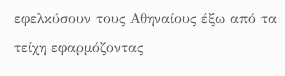εφελκύσουν τους Αθηναίους έξω από τα τείχη εφαρμόζοντας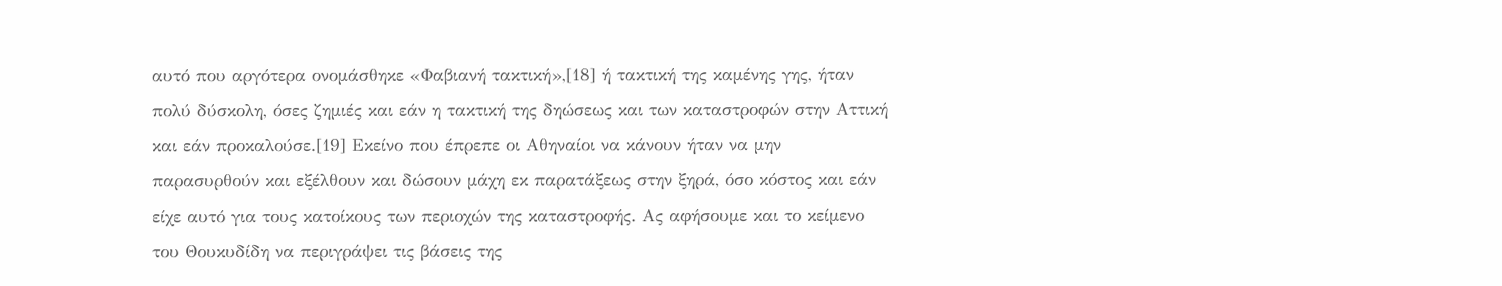αυτό που αργότερα ονομάσθηκε «Φαβιανή τακτική»,[18] ή τακτική της καμένης γης, ήταν πολύ δύσκολη, όσες ζημιές και εάν η τακτική της δηώσεως και των καταστροφών στην Αττική και εάν προκαλούσε.[19] Εκείνο που έπρεπε οι Αθηναίοι να κάνουν ήταν να μην παρασυρθούν και εξέλθουν και δώσουν μάχη εκ παρατάξεως στην ξηρά, όσο κόστος και εάν είχε αυτό για τους κατοίκους των περιοχών της καταστροφής. Ας αφήσουμε και το κείμενο του Θουκυδίδη να περιγράψει τις βάσεις της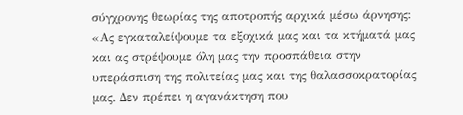σύγχρονης θεωρίας της αποτροπής αρχικά μέσω άρνησης: «Ας εγκαταλείψουμε τα εξοχικά μας και τα κτήματά μας και ας στρέψουμε όλη μας την προσπάθεια στην υπεράσπιση της πολιτείας μας και της θαλασσοκρατορίας μας. Δεν πρέπει η αγανάκτηση που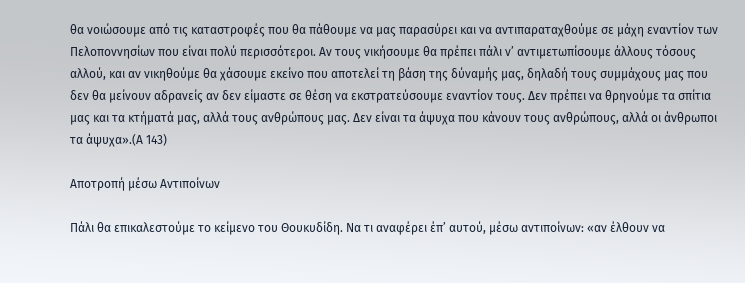θα νοιώσουμε από τις καταστροφές που θα πάθουμε να μας παρασύρει και να αντιπαραταχθούμε σε μάχη εναντίον των Πελοποννησίων που είναι πολύ περισσότεροι. Αν τους νικήσουμε θα πρέπει πάλι ν’ αντιμετωπίσουμε άλλους τόσους αλλού, και αν νικηθούμε θα χάσουμε εκείνο που αποτελεί τη βάση της δύναμής μας, δηλαδή τους συμμάχους μας που δεν θα μείνουν αδρανείς αν δεν είμαστε σε θέση να εκστρατεύσουμε εναντίον τους. Δεν πρέπει να θρηνούμε τα σπίτια μας και τα κτήματά μας, αλλά τους ανθρώπους μας. Δεν είναι τα άψυχα που κάνουν τους ανθρώπους, αλλά οι άνθρωποι τα άψυχα».(Α 143)

Αποτροπή μέσω Αντιποίνων

Πάλι θα επικαλεστούμε το κείμενο του Θουκυδίδη. Να τι αναφέρει έπ’ αυτού, μέσω αντιποίνων: «αν έλθουν να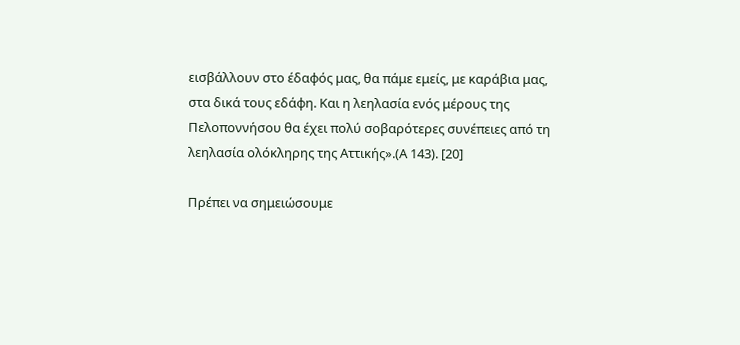εισβάλλουν στο έδαφός μας, θα πάμε εμείς, με καράβια μας, στα δικά τους εδάφη. Και η λεηλασία ενός μέρους της Πελοποννήσου θα έχει πολύ σοβαρότερες συνέπειες από τη λεηλασία ολόκληρης της Αττικής».(Α 143). [20]

Πρέπει να σημειώσουμε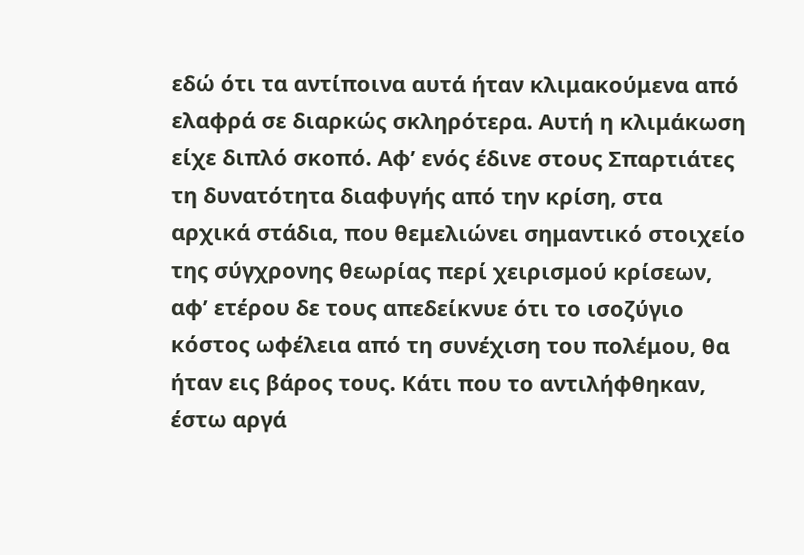εδώ ότι τα αντίποινα αυτά ήταν κλιμακούμενα από ελαφρά σε διαρκώς σκληρότερα. Αυτή η κλιμάκωση είχε διπλό σκοπό. Αφ’ ενός έδινε στους Σπαρτιάτες τη δυνατότητα διαφυγής από την κρίση, στα αρχικά στάδια, που θεμελιώνει σημαντικό στοιχείο της σύγχρονης θεωρίας περί χειρισμού κρίσεων, αφ’ ετέρου δε τους απεδείκνυε ότι το ισοζύγιο κόστος ωφέλεια από τη συνέχιση του πολέμου, θα ήταν εις βάρος τους. Κάτι που το αντιλήφθηκαν, έστω αργά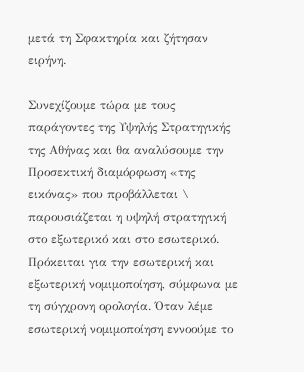μετά τη Σφακτηρία και ζήτησαν ειρήνη.

Συνεχίζουμε τώρα με τους παράγοντες της Υψηλής Στρατηγικής της Αθήνας και θα αναλύσουμε την Προσεκτική διαμόρφωση «της εικόνας» που προβάλλεται \ παρουσιάζεται η υψηλή στρατηγική στο εξωτερικό και στο εσωτερικό. Πρόκειται για την εσωτερική και εξωτερική νομιμοποίηση, σύμφωνα με τη σύγχρονη ορολογία. Όταν λέμε εσωτερική νομιμοποίηση εννοούμε το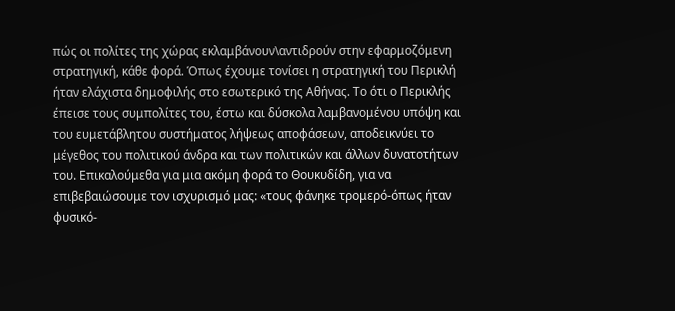πώς οι πολίτες της χώρας εκλαμβάνουν\αντιδρούν στην εφαρμοζόμενη στρατηγική, κάθε φορά. Όπως έχουμε τονίσει η στρατηγική του Περικλή ήταν ελάχιστα δημοφιλής στο εσωτερικό της Αθήνας. Το ότι ο Περικλής έπεισε τους συμπολίτες του, έστω και δύσκολα λαμβανομένου υπόψη και του ευμετάβλητου συστήματος λήψεως αποφάσεων, αποδεικνύει το μέγεθος του πολιτικού άνδρα και των πολιτικών και άλλων δυνατοτήτων του. Επικαλούμεθα για μια ακόμη φορά το Θουκυδίδη, για να επιβεβαιώσουμε τον ισχυρισμό μας: «τους φάνηκε τρομερό-όπως ήταν φυσικό-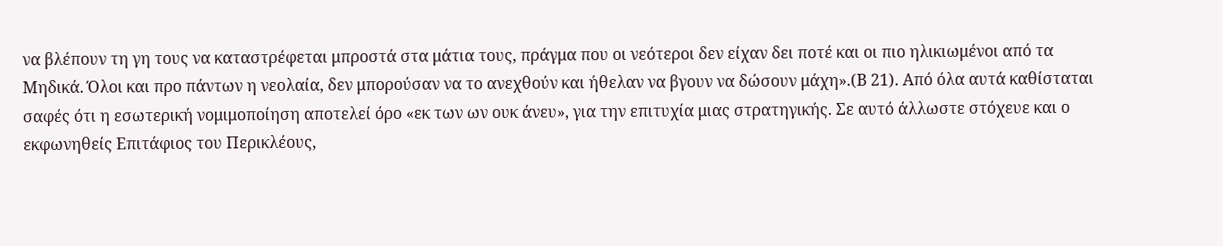να βλέπουν τη γη τους να καταστρέφεται μπροστά στα μάτια τους, πράγμα που οι νεότεροι δεν είχαν δει ποτέ και οι πιο ηλικιωμένοι από τα Μηδικά. Όλοι και προ πάντων η νεολαία, δεν μπορούσαν να το ανεχθούν και ήθελαν να βγουν να δώσουν μάχη».(Β 21). Από όλα αυτά καθίσταται σαφές ότι η εσωτερική νομιμοποίηση αποτελεί όρο «εκ των ων ουκ άνευ», για την επιτυχία μιας στρατηγικής. Σε αυτό άλλωστε στόχευε και ο εκφωνηθείς Επιτάφιος του Περικλέους,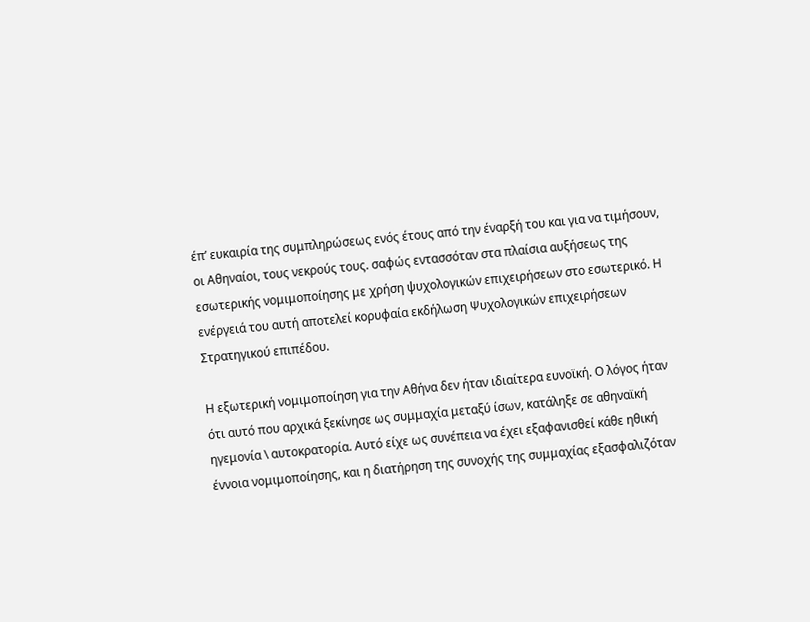έπ’ ευκαιρία της συμπληρώσεως ενός έτους από την έναρξή του και για να τιμήσουν, οι Αθηναίοι, τους νεκρούς τους. σαφώς εντασσόταν στα πλαίσια αυξήσεως της εσωτερικής νομιμοποίησης με χρήση ψυχολογικών επιχειρήσεων στο εσωτερικό. Η ενέργειά του αυτή αποτελεί κορυφαία εκδήλωση Ψυχολογικών επιχειρήσεων Στρατηγικού επιπέδου.

Η εξωτερική νομιμοποίηση για την Αθήνα δεν ήταν ιδιαίτερα ευνοϊκή. Ο λόγος ήταν ότι αυτό που αρχικά ξεκίνησε ως συμμαχία μεταξύ ίσων, κατάληξε σε αθηναϊκή ηγεμονία \ αυτοκρατορία. Αυτό είχε ως συνέπεια να έχει εξαφανισθεί κάθε ηθική έννοια νομιμοποίησης, και η διατήρηση της συνοχής της συμμαχίας εξασφαλιζόταν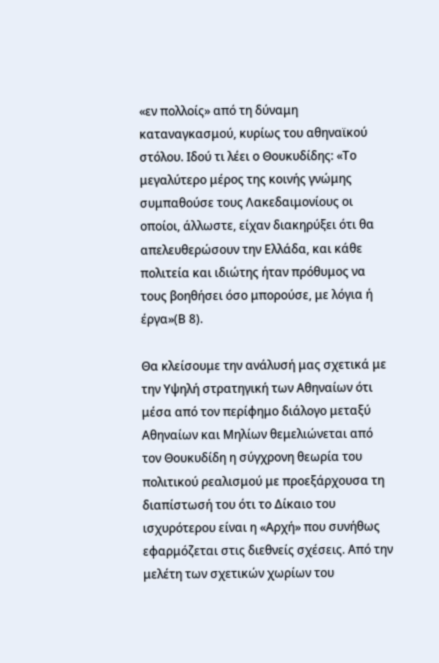«εν πολλοίς» από τη δύναμη καταναγκασμού, κυρίως του αθηναϊκού στόλου. Ιδού τι λέει ο Θουκυδίδης: «Το μεγαλύτερο μέρος της κοινής γνώμης συμπαθούσε τους Λακεδαιμονίους οι οποίοι, άλλωστε, είχαν διακηρύξει ότι θα απελευθερώσουν την Ελλάδα, και κάθε πολιτεία και ιδιώτης ήταν πρόθυμος να τους βοηθήσει όσο μπορούσε, με λόγια ή έργα»(Β 8).

Θα κλείσουμε την ανάλυσή μας σχετικά με την Υψηλή στρατηγική των Αθηναίων ότι μέσα από τον περίφημο διάλογο μεταξύ Αθηναίων και Μηλίων θεμελιώνεται από τον Θουκυδίδη η σύγχρονη θεωρία του πολιτικού ρεαλισμού με προεξάρχουσα τη διαπίστωσή του ότι το Δίκαιο του ισχυρότερου είναι η «Αρχή» που συνήθως εφαρμόζεται στις διεθνείς σχέσεις. Από την μελέτη των σχετικών χωρίων του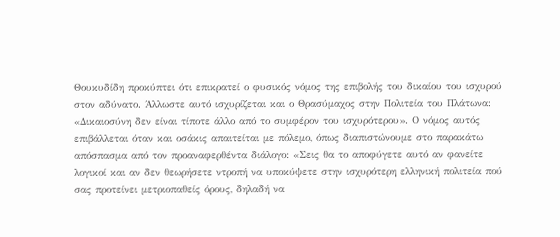Θουκυδίδη προκύπτει ότι επικρατεί ο φυσικός νόμος της επιβολής του δικαίου του ισχυρού στον αδύνατο. Άλλωστε αυτό ισχυρίζεται και ο Θρασύμαχος στην Πολιτεία του Πλάτωνα: «Δικαιοσύνη δεν είναι τίποτε άλλο από το συμφέρον του ισχυρότερου». Ο νόμος αυτός επιβάλλεται όταν και οσάκις απαιτείται με πόλεμο, όπως διαπιστώνουμε στο παρακάτω απόσπασμα από τον προαναφερθέντα διάλογο: «Σεις θα το αποφύγετε αυτό αν φανείτε λογικοί και αν δεν θεωρήσετε ντροπή να υποκύψετε στην ισχυρότερη ελληνική πολιτεία πού σας προτείνει μετριοπαθείς όρους, δηλαδή να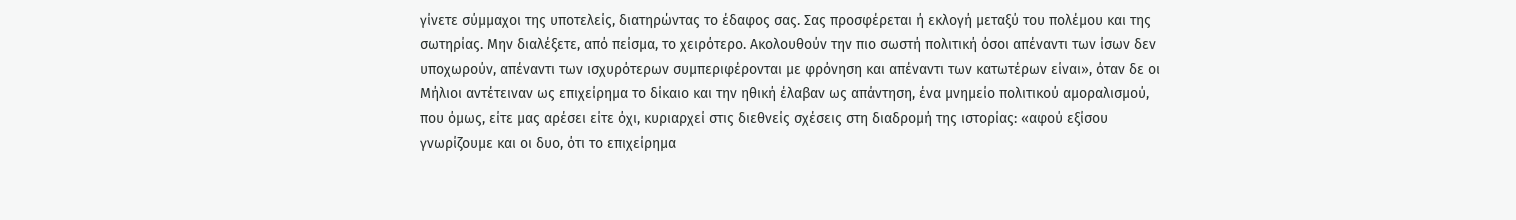γίνετε σύμμαχοι της υποτελείς, διατηρώντας το έδαφος σας. Σας προσφέρεται ή εκλογή μεταξύ του πολέμου και της σωτηρίας. Μην διαλέξετε, από πείσμα, το χειρότερο. Ακολουθούν την πιο σωστή πολιτική όσοι απέναντι των ίσων δεν υποχωρούν, απέναντι των ισχυρότερων συμπεριφέρονται με φρόνηση και απέναντι των κατωτέρων είναι», όταν δε οι Μήλιοι αντέτειναν ως επιχείρημα το δίκαιο και την ηθική έλαβαν ως απάντηση, ένα μνημείο πολιτικού αμοραλισμού, που όμως, είτε μας αρέσει είτε όχι, κυριαρχεί στις διεθνείς σχέσεις στη διαδρομή της ιστορίας: «αφού εξίσου γνωρίζουμε και οι δυο, ότι το επιχείρημα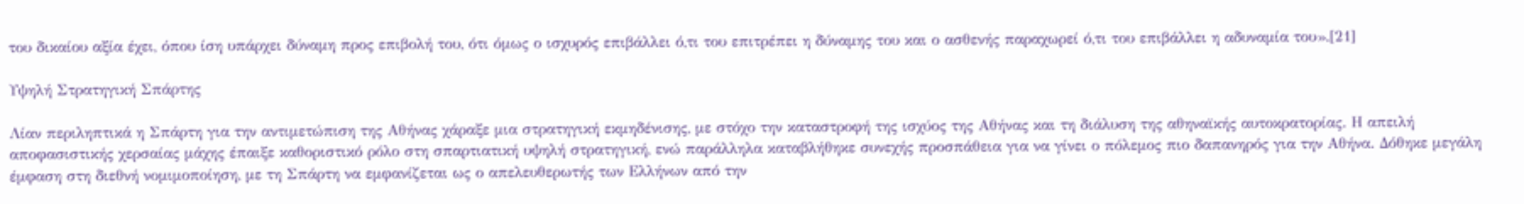του δικαίου αξία έχει, όπου ίση υπάρχει δύναμη προς επιβολή του, ότι όμως ο ισχυρός επιβάλλει ό,τι του επιτρέπει η δύναμης του και ο ασθενής παραχωρεί ό,τι του επιβάλλει η αδυναμία του».[21]

Υψηλή Στρατηγική Σπάρτης

Λίαν περιληπτικά η Σπάρτη για την αντιμετώπιση της Αθήνας χάραξε μια στρατηγική εκμηδένισης, με στόχο την καταστροφή της ισχύος της Αθήνας και τη διάλυση της αθηναϊκής αυτοκρατορίας. Η απειλή αποφασιστικής χερσαίας μάχης έπαιξε καθοριστικό ρόλο στη σπαρτιατική υψηλή στρατηγική, ενώ παράλληλα καταβλήθηκε συνεχής προσπάθεια για να γίνει ο πόλεμος πιο δαπανηρός για την Αθήνα. Δόθηκε μεγάλη έμφαση στη διεθνή νομιμοποίηση, με τη Σπάρτη να εμφανίζεται ως ο απελευθερωτής των Ελλήνων από την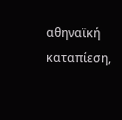αθηναϊκή καταπίεση,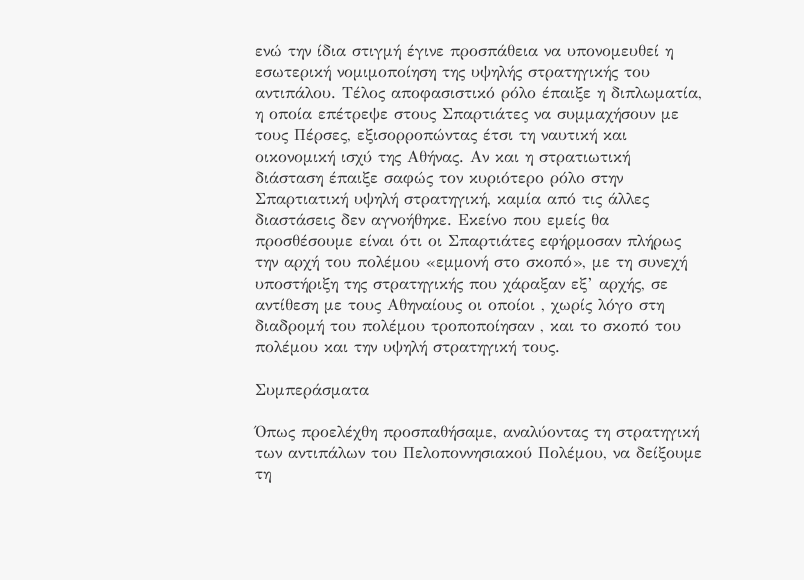ενώ την ίδια στιγμή έγινε προσπάθεια να υπονομευθεί η εσωτερική νομιμοποίηση της υψηλής στρατηγικής του αντιπάλου. Τέλος αποφασιστικό ρόλο έπαιξε η διπλωματία, η οποία επέτρεψε στους Σπαρτιάτες να συμμαχήσουν με τους Πέρσες, εξισορροπώντας έτσι τη ναυτική και οικονομική ισχύ της Αθήνας. Αν και η στρατιωτική διάσταση έπαιξε σαφώς τον κυριότερο ρόλο στην Σπαρτιατική υψηλή στρατηγική, καμία από τις άλλες διαστάσεις δεν αγνοήθηκε. Εκείνο που εμείς θα προσθέσουμε είναι ότι οι Σπαρτιάτες εφήρμοσαν πλήρως την αρχή του πολέμου «εμμονή στο σκοπό», με τη συνεχή υποστήριξη της στρατηγικής που χάραξαν εξ’ αρχής, σε αντίθεση με τους Αθηναίους οι οποίοι , χωρίς λόγο στη διαδρομή του πολέμου τροποποίησαν , και το σκοπό του πολέμου και την υψηλή στρατηγική τους.

Συμπεράσματα

Όπως προελέχθη προσπαθήσαμε, αναλύοντας τη στρατηγική των αντιπάλων του Πελοποννησιακού Πολέμου, να δείξουμε τη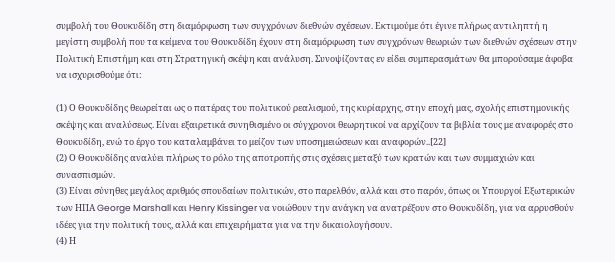συμβολή του Θουκυδίδη στη διαμόρφωση των συγχρόνων διεθνών σχέσεων. Εκτιμούμε ότι έγινε πλήρως αντιληπτή η μεγίστη συμβολή που τα κείμενα του Θουκυδίδη έχουν στη διαμόρφωση των συγχρόνων θεωριών των διεθνών σχέσεων στην Πολιτική Επιστήμη και στη Στρατηγική σκέψη και ανάλυση. Συνοψίζοντας εν είδει συμπερασμάτων θα μπορούσαμε άφοβα να ισχυρισθούμε ότι:

(1) Ο Θουκυδίδης θεωρείται ως ο πατέρας του πολιτικού ρεαλισμού, της κυρίαρχης, στην εποχή μας, σχολής επιστημονικής σκέψης και αναλύσεως. Είναι εξαιρετικά συνηθισμένο οι σύγχρονοι θεωρητικοί να αρχίζουν τα βιβλία τους με αναφορές στο Θουκυδίδη, ενώ το έργο του καταλαμβάνει το μείζον των υποσημειώσεων και αναφορών..[22]
(2) Ο Θουκυδίδης αναλύει πλήρως το ρόλο της αποτροπής στις σχέσεις μεταξύ των κρατών και των συμμαχιών και συνασπισμών.
(3) Είναι σύνηθες μεγάλος αριθμός σπουδαίων πολιτικών, στο παρελθόν, αλλά και στο παρόν, όπως οι Υπουργοί Εξωτερικών των ΗΠΑ George Marshall και Henry Kissinger να νοιώθουν την ανάγκη να ανατρέξουν στο Θουκυδίδη, για να αρρυσθούν ιδέες για την πολιτική τους, αλλά και επιχειρήματα για να την δικαιολογήσουν.
(4) Η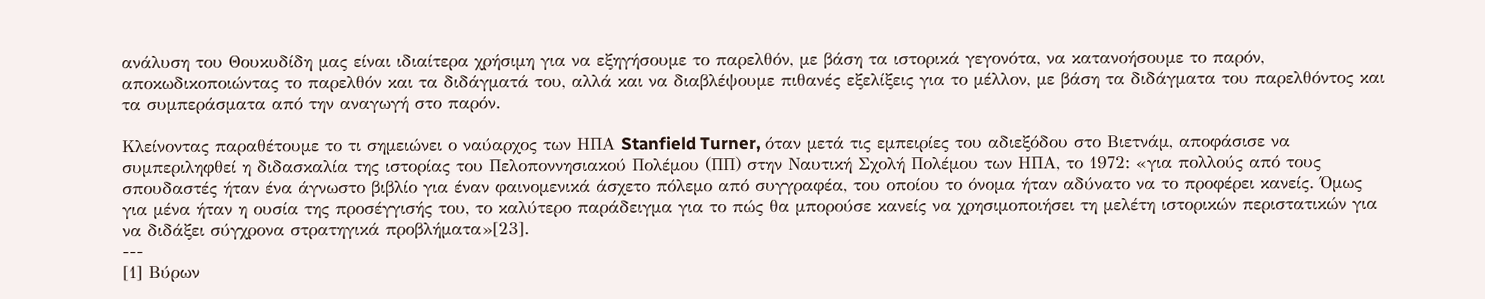ανάλυση του Θουκυδίδη μας είναι ιδιαίτερα χρήσιμη για να εξηγήσουμε το παρελθόν, με βάση τα ιστορικά γεγονότα, να κατανοήσουμε το παρόν, αποκωδικοποιώντας το παρελθόν και τα διδάγματά του, αλλά και να διαβλέψουμε πιθανές εξελίξεις για το μέλλον, με βάση τα διδάγματα του παρελθόντος και τα συμπεράσματα από την αναγωγή στο παρόν.

Κλείνοντας παραθέτουμε το τι σημειώνει ο ναύαρχος των ΗΠΑ Stanfield Turner, όταν μετά τις εμπειρίες του αδιεξόδου στο Βιετνάμ, αποφάσισε να συμπεριληφθεί η διδασκαλία της ιστορίας του Πελοποννησιακού Πολέμου (ΠΠ) στην Ναυτική Σχολή Πολέμου των ΗΠΑ, το 1972: «για πολλούς από τους σπουδαστές ήταν ένα άγνωστο βιβλίο για έναν φαινομενικά άσχετο πόλεμο από συγγραφέα, του οποίου το όνομα ήταν αδύνατο να το προφέρει κανείς. Όμως για μένα ήταν η ουσία της προσέγγισής του, το καλύτερο παράδειγμα για το πώς θα μπορούσε κανείς να χρησιμοποιήσει τη μελέτη ιστορικών περιστατικών για να διδάξει σύγχρονα στρατηγικά προβλήματα»[23].
---
[1] Βύρων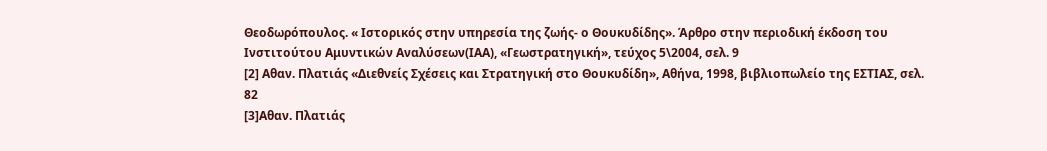Θεοδωρόπουλος. « Ιστορικός στην υπηρεσία της ζωής- ο Θουκυδίδης». Άρθρο στην περιοδική έκδοση του Ινστιτούτου Αμυντικών Αναλύσεων(ΙΑΑ), «Γεωστρατηγική», τεύχος 5\2004, σελ. 9
[2] Αθαν. Πλατιάς «Διεθνείς Σχέσεις και Στρατηγική στο Θουκυδίδη», Αθήνα, 1998, βιβλιοπωλείο της ΕΣΤΙΑΣ, σελ. 82
[3]Αθαν. Πλατιάς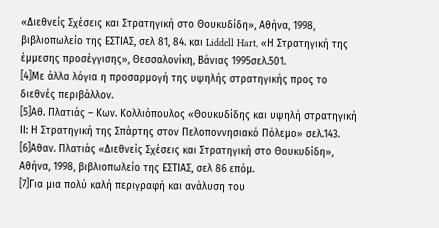«Διεθνείς Σχέσεις και Στρατηγική στο Θουκυδίδη», Αθήνα, 1998, βιβλιοπωλείο της ΕΣΤΙΑΣ, σελ 81, 84. και Liddell Hart, «Η Στρατηγική της έμμεσης προσέγγισης», Θεσσαλονίκη, Βάνιας 1995σελ.501.
[4]Με άλλα λόγια η προσαρμογή της υψηλής στρατηγικής προς το διεθνές περιβάλλον.
[5]Αθ. Πλατιάς – Κων. Κολλιόπουλος «Θουκυδίδης και υψηλή στρατηγική ΙΙ: Η Στρατηγική της Σπάρτης στον Πελοποννησιακό Πόλεμο» σελ.143.
[6]Αθαν. Πλατιάς «Διεθνείς Σχέσεις και Στρατηγική στο Θουκυδίδη», Αθήνα, 1998, βιβλιοπωλείο της ΕΣΤΙΑΣ, σελ 86 επόμ.
[7]Για μια πολύ καλή περιγραφή και ανάλυση του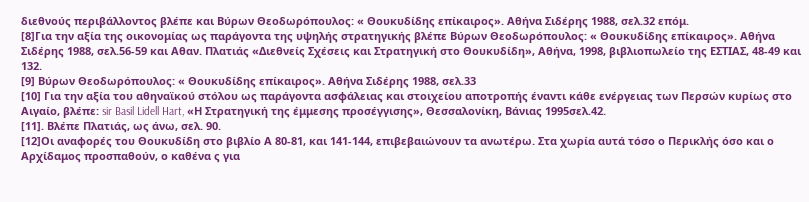διεθνούς περιβάλλοντος βλέπε και Βύρων Θεοδωρόπουλος: « Θουκυδίδης επίκαιρος». Αθήνα Σιδέρης 1988, σελ.32 επόμ.
[8]Για την αξία της οικονομίας ως παράγοντα της υψηλής στρατηγικής βλέπε Βύρων Θεοδωρόπουλος: « Θουκυδίδης επίκαιρος». Αθήνα Σιδέρης 1988, σελ.56-59 και Αθαν. Πλατιάς «Διεθνείς Σχέσεις και Στρατηγική στο Θουκυδίδη», Αθήνα, 1998, βιβλιοπωλείο της ΕΣΤΙΑΣ, 48-49 και 132.
[9] Βύρων Θεοδωρόπουλος: « Θουκυδίδης επίκαιρος». Αθήνα Σιδέρης 1988, σελ.33
[10] Για την αξία του αθηναϊκού στόλου ως παράγοντα ασφάλειας και στοιχείου αποτροπής έναντι κάθε ενέργειας των Περσών κυρίως στο Αιγαίο, βλέπε: sir Basil Lidell Hart, «Η Στρατηγική της έμμεσης προσέγγισης», Θεσσαλονίκη, Βάνιας 1995σελ.42.
[11]. Βλέπε Πλατιάς, ως άνω, σελ. 90.
[12]Οι αναφορές του Θουκυδίδη στο βιβλίο Α 80-81, και 141-144, επιβεβαιώνουν τα ανωτέρω. Στα χωρία αυτά τόσο ο Περικλής όσο και ο Αρχίδαμος προσπαθούν, ο καθένα ς για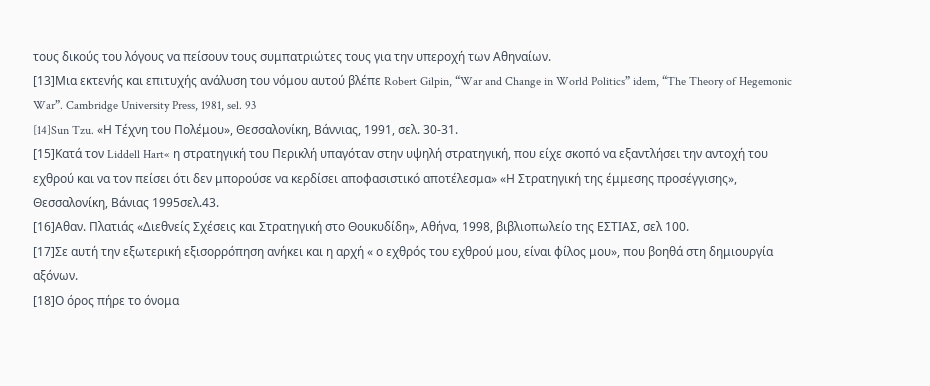τους δικούς του λόγους να πείσουν τους συμπατριώτες τους για την υπεροχή των Αθηναίων.
[13]Μια εκτενής και επιτυχής ανάλυση του νόμου αυτού βλέπε Robert Gilpin, “War and Change in World Politics” idem, “The Theory of Hegemonic War”. Cambridge University Press, 1981, sel. 93
[14]Sun Tzu. «Η Τέχνη του Πολέμου», Θεσσαλονίκη, Βάννιας, 1991, σελ. 30-31.
[15]Κατά τον Liddell Hart« η στρατηγική του Περικλή υπαγόταν στην υψηλή στρατηγική, που είχε σκοπό να εξαντλήσει την αντοχή του εχθρού και να τον πείσει ότι δεν μπορούσε να κερδίσει αποφασιστικό αποτέλεσμα» «Η Στρατηγική της έμμεσης προσέγγισης», Θεσσαλονίκη, Βάνιας 1995σελ.43.
[16]Αθαν. Πλατιάς «Διεθνείς Σχέσεις και Στρατηγική στο Θουκυδίδη», Αθήνα, 1998, βιβλιοπωλείο της ΕΣΤΙΑΣ, σελ 100.
[17]Σε αυτή την εξωτερική εξισορρόπηση ανήκει και η αρχή « ο εχθρός του εχθρού μου, είναι φίλος μου», που βοηθά στη δημιουργία αξόνων.
[18]Ο όρος πήρε το όνομα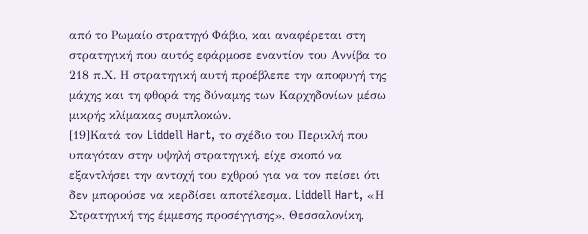από το Ρωμαίο στρατηγό Φάβιο, και αναφέρεται στη στρατηγική που αυτός εφάρμοσε εναντίον του Αννίβα το 218 π.Χ. Η στρατηγική αυτή προέβλεπε την αποφυγή της μάχης και τη φθορά της δύναμης των Καρχηδονίων μέσω μικρής κλίμακας συμπλοκών.
[19]Κατά τον Liddell Hart, το σχέδιο του Περικλή που υπαγόταν στην υψηλή στρατηγική, είχε σκοπό να εξαντλήσει την αντοχή του εχθρού για να τον πείσει ότι δεν μπορούσε να κερδίσει αποτέλεσμα. Liddell Hart, «Η Στρατηγική της έμμεσης προσέγγισης», Θεσσαλονίκη,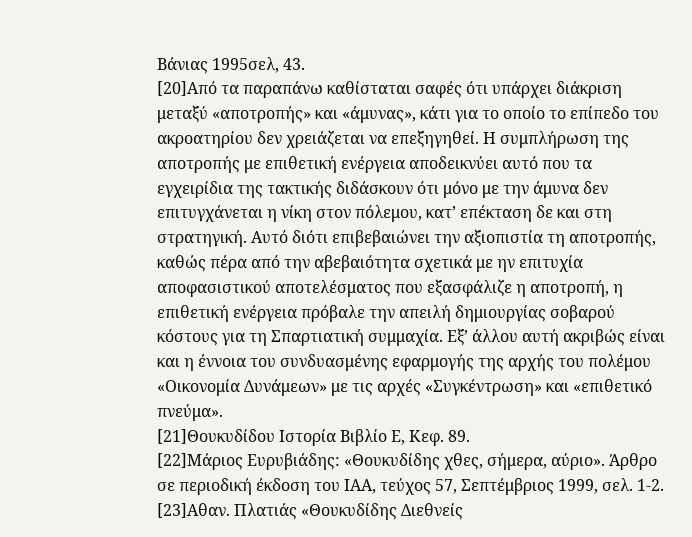Βάνιας 1995σελ, 43.
[20]Από τα παραπάνω καθίσταται σαφές ότι υπάρχει διάκριση μεταξύ «αποτροπής» και «άμυνας», κάτι για το οποίο το επίπεδο του ακροατηρίου δεν χρειάζεται να επεξηγηθεί. Η συμπλήρωση της αποτροπής με επιθετική ενέργεια αποδεικνύει αυτό που τα εγχειρίδια της τακτικής διδάσκουν ότι μόνο με την άμυνα δεν επιτυγχάνεται η νίκη στον πόλεμου, κατ’ επέκταση δε και στη στρατηγική. Αυτό διότι επιβεβαιώνει την αξιοπιστία τη αποτροπής, καθώς πέρα από την αβεβαιότητα σχετικά με ην επιτυχία αποφασιστικού αποτελέσματος που εξασφάλιζε η αποτροπή, η επιθετική ενέργεια πρόβαλε την απειλή δημιουργίας σοβαρού κόστους για τη Σπαρτιατική συμμαχία. Εξ’ άλλου αυτή ακριβώς είναι και η έννοια του συνδυασμένης εφαρμογής της αρχής του πολέμου «Οικονομία Δυνάμεων» με τις αρχές «Συγκέντρωση» και «επιθετικό πνεύμα».
[21]Θουκυδίδου Ιστορία Βιβλίο Ε, Κεφ. 89.
[22]Μάριος Ευρυβιάδης: «Θουκυδίδης χθες, σήμερα, αύριο». Άρθρο σε περιοδική έκδοση του ΙΑΑ, τεύχος 57, Σεπτέμβριος 1999, σελ. 1-2.
[23]Αθαν. Πλατιάς «Θουκυδίδης Διεθνείς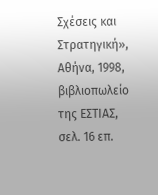Σχέσεις και Στρατηγική», Αθήνα, 1998, βιβλιοπωλείο της ΕΣΤΙΑΣ, σελ. 16 επ.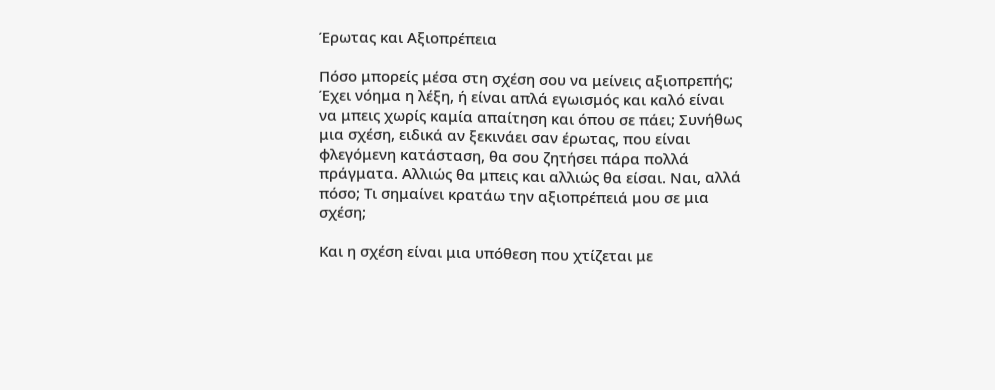Έρωτας και Αξιοπρέπεια

Πόσο μπορείς μέσα στη σχέση σου να μείνεις αξιοπρεπής; Έχει νόημα η λέξη, ή είναι απλά εγωισμός και καλό είναι να μπεις χωρίς καμία απαίτηση και όπου σε πάει; Συνήθως μια σχέση, ειδικά αν ξεκινάει σαν έρωτας, που είναι φλεγόμενη κατάσταση, θα σου ζητήσει πάρα πολλά πράγματα. Αλλιώς θα μπεις και αλλιώς θα είσαι. Ναι, αλλά πόσο; Τι σημαίνει κρατάω την αξιοπρέπειά μου σε μια σχέση;

Και η σχέση είναι μια υπόθεση που χτίζεται με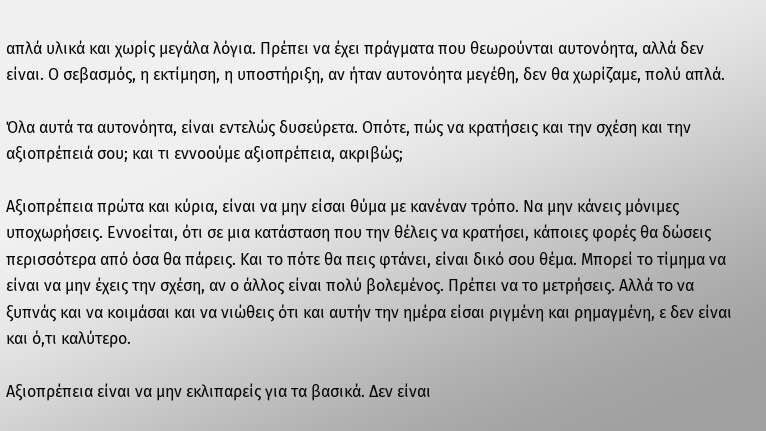απλά υλικά και χωρίς μεγάλα λόγια. Πρέπει να έχει πράγματα που θεωρούνται αυτονόητα, αλλά δεν είναι. Ο σεβασμός, η εκτίμηση, η υποστήριξη, αν ήταν αυτονόητα μεγέθη, δεν θα χωρίζαμε, πολύ απλά.

Όλα αυτά τα αυτονόητα, είναι εντελώς δυσεύρετα. Οπότε, πώς να κρατήσεις και την σχέση και την αξιοπρέπειά σου; και τι εννοούμε αξιοπρέπεια, ακριβώς;

Αξιοπρέπεια πρώτα και κύρια, είναι να μην είσαι θύμα με κανέναν τρόπο. Να μην κάνεις μόνιμες υποχωρήσεις. Εννοείται, ότι σε μια κατάσταση που την θέλεις να κρατήσει, κάποιες φορές θα δώσεις περισσότερα από όσα θα πάρεις. Και το πότε θα πεις φτάνει, είναι δικό σου θέμα. Μπορεί το τίμημα να είναι να μην έχεις την σχέση, αν ο άλλος είναι πολύ βολεμένος. Πρέπει να το μετρήσεις. Αλλά το να ξυπνάς και να κοιμάσαι και να νιώθεις ότι και αυτήν την ημέρα είσαι ριγμένη και ρημαγμένη, ε δεν είναι και ό,τι καλύτερο.

Αξιοπρέπεια είναι να μην εκλιπαρείς για τα βασικά. Δεν είναι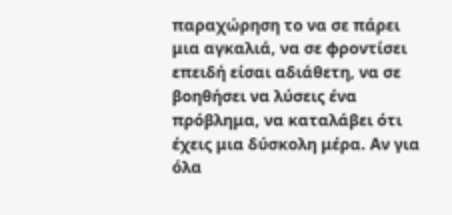παραχώρηση το να σε πάρει μια αγκαλιά, να σε φροντίσει επειδή είσαι αδιάθετη, να σε βοηθήσει να λύσεις ένα πρόβλημα, να καταλάβει ότι έχεις μια δύσκολη μέρα. Αν για όλα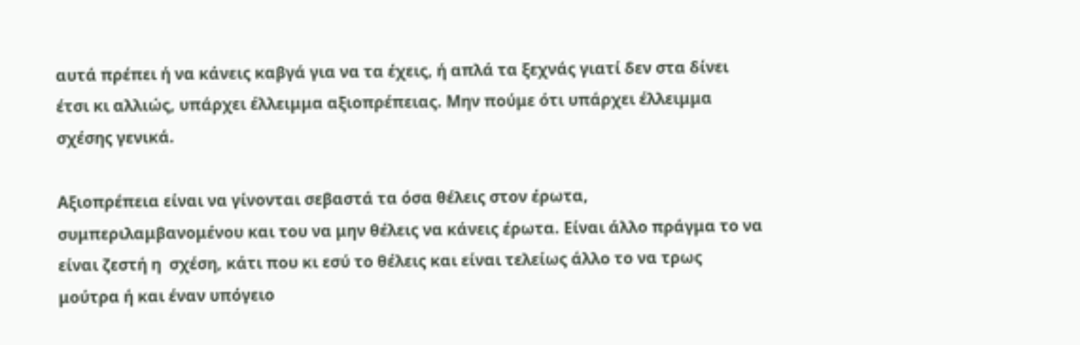αυτά πρέπει ή να κάνεις καβγά για να τα έχεις, ή απλά τα ξεχνάς γιατί δεν στα δίνει έτσι κι αλλιώς, υπάρχει έλλειμμα αξιοπρέπειας. Μην πούμε ότι υπάρχει έλλειμμα σχέσης γενικά.

Αξιοπρέπεια είναι να γίνονται σεβαστά τα όσα θέλεις στον έρωτα, συμπεριλαμβανομένου και του να μην θέλεις να κάνεις έρωτα. Είναι άλλο πράγμα το να είναι ζεστή η  σχέση, κάτι που κι εσύ το θέλεις και είναι τελείως άλλο το να τρως μούτρα ή και έναν υπόγειο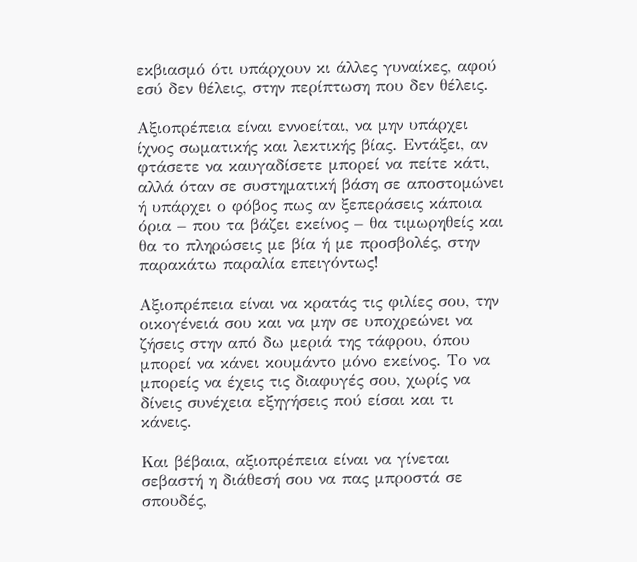εκβιασμό ότι υπάρχουν κι άλλες γυναίκες, αφού εσύ δεν θέλεις, στην περίπτωση που δεν θέλεις.

Αξιοπρέπεια είναι εννοείται, να μην υπάρχει ίχνος σωματικής και λεκτικής βίας. Εντάξει, αν φτάσετε να καυγαδίσετε μπορεί να πείτε κάτι, αλλά όταν σε συστηματική βάση σε αποστομώνει ή υπάρχει ο φόβος πως αν ξεπεράσεις κάποια όρια – που τα βάζει εκείνος – θα τιμωρηθείς και θα το πληρώσεις με βία ή με προσβολές, στην παρακάτω παραλία επειγόντως!

Αξιοπρέπεια είναι να κρατάς τις φιλίες σου, την οικογένειά σου και να μην σε υποχρεώνει να ζήσεις στην από δω μεριά της τάφρου, όπου μπορεί να κάνει κουμάντο μόνο εκείνος. Το να μπορείς να έχεις τις διαφυγές σου, χωρίς να δίνεις συνέχεια εξηγήσεις πού είσαι και τι κάνεις.

Και βέβαια, αξιοπρέπεια είναι να γίνεται σεβαστή η διάθεσή σου να πας μπροστά σε σπουδές,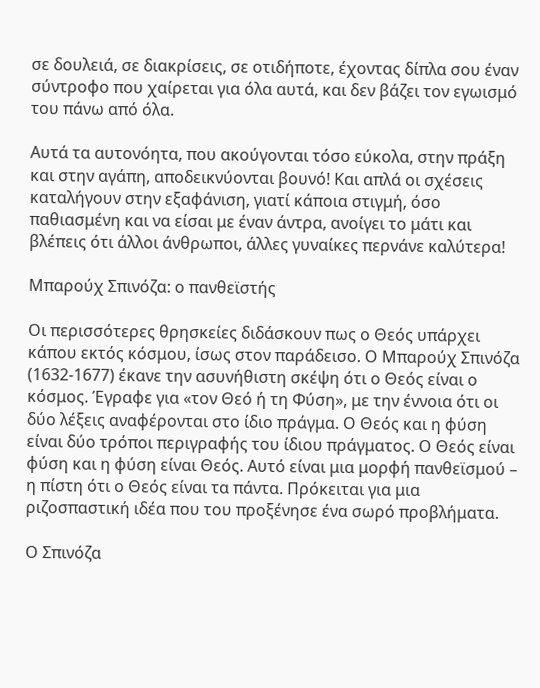σε δουλειά, σε διακρίσεις, σε οτιδήποτε, έχοντας δίπλα σου έναν σύντροφο που χαίρεται για όλα αυτά, και δεν βάζει τον εγωισμό του πάνω από όλα.

Αυτά τα αυτονόητα, που ακούγονται τόσο εύκολα, στην πράξη και στην αγάπη, αποδεικνύονται βουνό! Και απλά οι σχέσεις καταλήγουν στην εξαφάνιση, γιατί κάποια στιγμή, όσο παθιασμένη και να είσαι με έναν άντρα, ανοίγει το μάτι και βλέπεις ότι άλλοι άνθρωποι, άλλες γυναίκες περνάνε καλύτερα!

Μπαρούχ Σπινόζα: ο πανθεϊστής

Οι περισσότερες θρησκείες διδάσκουν πως ο Θεός υπάρχει κάπου εκτός κόσμου, ίσως στον παράδεισο. Ο Μπαρούχ Σπινόζα (1632-1677) έκανε την ασυνήθιστη σκέψη ότι ο Θεός είναι ο κόσμος. Έγραφε για «τον Θεό ή τη Φύση», με την έννοια ότι οι δύο λέξεις αναφέρονται στο ίδιο πράγμα. Ο Θεός και η φύση είναι δύο τρόποι περιγραφής του ίδιου πράγματος. Ο Θεός είναι φύση και η φύση είναι Θεός. Αυτό είναι μια μορφή πανθεϊσμού – η πίστη ότι ο Θεός είναι τα πάντα. Πρόκειται για μια ριζοσπαστική ιδέα που του προξένησε ένα σωρό προβλήματα.

Ο Σπινόζα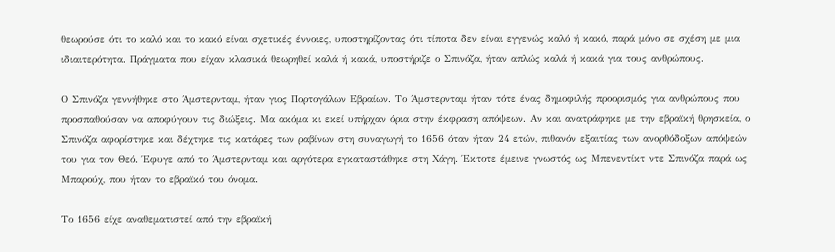θεωρούσε ότι το καλό και το κακό είναι σχετικές έννοιες, υποστηρίζοντας ότι τίποτα δεν είναι εγγενώς καλό ή κακό, παρά μόνο σε σχέση με μια ιδιαιτερότητα. Πράγματα που είχαν κλασικά θεωρηθεί καλά ή κακά, υποστήριζε ο Σπινόζα, ήταν απλώς καλά ή κακά για τους ανθρώπους.

Ο Σπινόζα γεννήθηκε στο Άμστερνταμ, ήταν γιος Πορτογάλων Εβραίων. Το Άμστερνταμ ήταν τότε ένας δημοφιλής προορισμός για ανθρώπους που προσπαθούσαν να αποφύγουν τις διώξεις. Μα ακόμα κι εκεί υπήρχαν όρια στην έκφραση απόψεων. Αν και ανατράφηκε με την εβραϊκή θρησκεία, ο Σπινόζα αφορίστηκε και δέχτηκε τις κατάρες των ραβίνων στη συναγωγή το 1656 όταν ήταν 24 ετών, πιθανόν εξαιτίας των ανορθόδοξων απόψεών του για τον Θεό. Έφυγε από το Άμστερνταμ και αργότερα εγκαταστάθηκε στη Χάγη. Έκτοτε έμεινε γνωστός ως Μπενεντίκτ ντε Σπινόζα παρά ως Μπαρούχ, που ήταν το εβραϊκό του όνομα.

Το 1656 είχε αναθεματιστεί από την εβραϊκή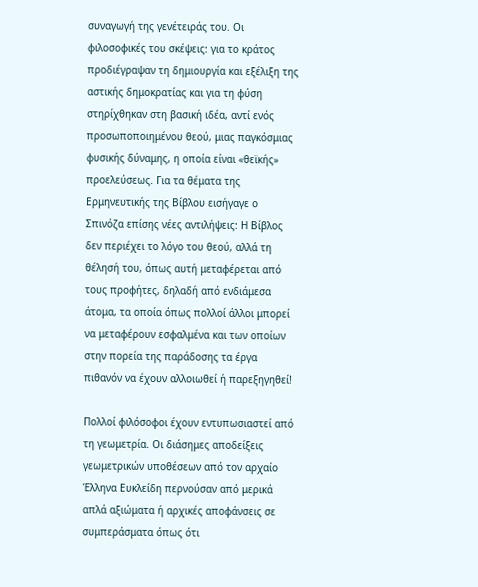συναγωγή της γενέτειράς του. Οι φιλοσοφικές του σκέψεις: για το κράτος προδιέγραψαν τη δημιουργία και εξέλιξη της αστικής δημοκρατίας και για τη φύση στηρίχθηκαν στη βασική ιδέα, αντί ενός προσωποποιημένου θεού, μιας παγκόσμιας φυσικής δύναμης, η οποία είναι «θεϊκής» προελεύσεως. Για τα θέματα της Ερμηνευτικής της Βίβλου εισήγαγε ο Σπινόζα επίσης νέες αντιλήψεις: Η Βίβλος δεν περιέχει το λόγο του θεού, αλλά τη θέλησή του, όπως αυτή μεταφέρεται από τους προφήτες, δηλαδή από ενδιάμεσα άτομα, τα οποία όπως πολλοί άλλοι μπορεί να μεταφέρουν εσφαλμένα και των οποίων στην πορεία της παράδοσης τα έργα πιθανόν να έχουν αλλοιωθεί ή παρεξηγηθεί!

Πολλοί φιλόσοφοι έχουν εντυπωσιαστεί από τη γεωμετρία. Οι διάσημες αποδείξεις γεωμετρικών υποθέσεων από τον αρχαίο Έλληνα Ευκλείδη περνούσαν από μερικά απλά αξιώματα ή αρχικές αποφάνσεις σε συμπεράσματα όπως ότι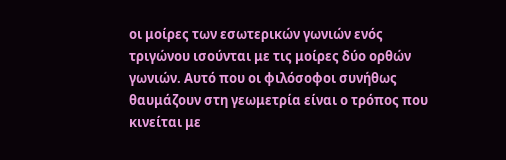οι μοίρες των εσωτερικών γωνιών ενός τριγώνου ισούνται με τις μοίρες δύο ορθών γωνιών. Αυτό που οι φιλόσοφοι συνήθως θαυμάζουν στη γεωμετρία είναι ο τρόπος που κινείται με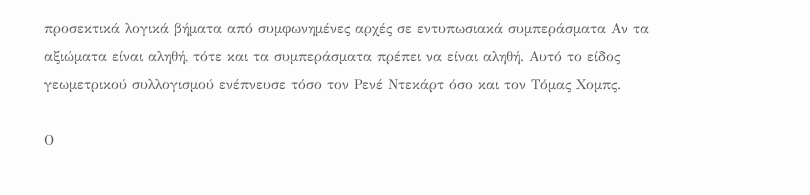προσεκτικά λογικά βήματα από συμφωνημένες αρχές σε εντυπωσιακά συμπεράσματα Αν τα αξιώματα είναι αληθή, τότε και τα συμπεράσματα πρέπει να είναι αληθή. Αυτό το είδος γεωμετρικού συλλογισμού ενέπνευσε τόσο τον Ρενέ Ντεκάρτ όσο και τον Τόμας Χομπς.

Ο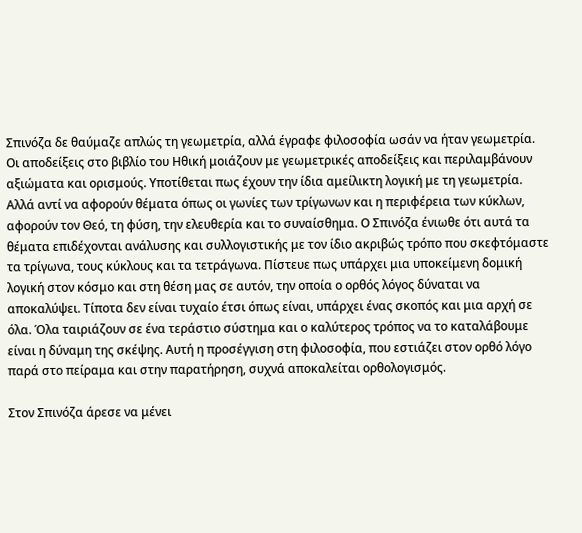Σπινόζα δε θαύμαζε απλώς τη γεωμετρία, αλλά έγραφε φιλοσοφία ωσάν να ήταν γεωμετρία. Οι αποδείξεις στο βιβλίο του Ηθική μοιάζουν με γεωμετρικές αποδείξεις και περιλαμβάνουν αξιώματα και ορισμούς. Υποτίθεται πως έχουν την ίδια αμείλικτη λογική με τη γεωμετρία. Αλλά αντί να αφορούν θέματα όπως οι γωνίες των τρίγωνων και η περιφέρεια των κύκλων, αφορούν τον Θεό, τη φύση, την ελευθερία και το συναίσθημα. Ο Σπινόζα ένιωθε ότι αυτά τα θέματα επιδέχονται ανάλυσης και συλλογιστικής με τον ίδιο ακριβώς τρόπο που σκεφτόμαστε τα τρίγωνα, τους κύκλους και τα τετράγωνα. Πίστευε πως υπάρχει μια υποκείμενη δομική λογική στον κόσμο και στη θέση μας σε αυτόν, την οποία ο ορθός λόγος δύναται να αποκαλύψει. Τίποτα δεν είναι τυχαίο έτσι όπως είναι, υπάρχει ένας σκοπός και μια αρχή σε όλα. Όλα ταιριάζουν σε ένα τεράστιο σύστημα και ο καλύτερος τρόπος να το καταλάβουμε είναι η δύναμη της σκέψης. Αυτή η προσέγγιση στη φιλοσοφία, που εστιάζει στον ορθό λόγο παρά στο πείραμα και στην παρατήρηση, συχνά αποκαλείται ορθολογισμός.

Στον Σπινόζα άρεσε να μένει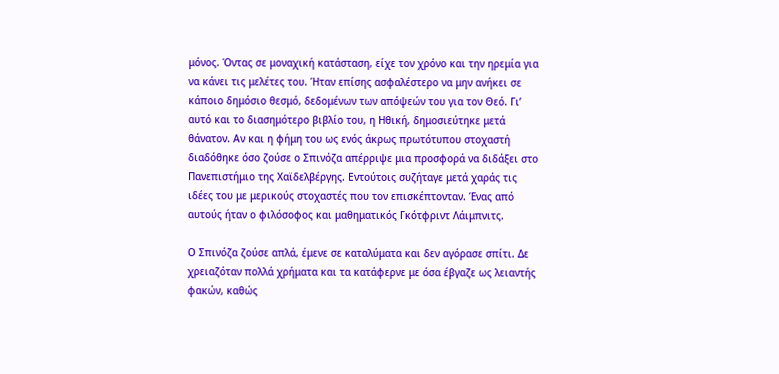μόνος. Όντας σε μοναχική κατάσταση, είχε τον χρόνο και την ηρεμία για να κάνει τις μελέτες του. Ήταν επίσης ασφαλέστερο να μην ανήκει σε κάποιο δημόσιο θεσμό, δεδομένων των απόψεών του για τον Θεό. Γι’ αυτό και το διασημότερο βιβλίο του, η Ηθική, δημοσιεύτηκε μετά θάνατον. Αν και η φήμη του ως ενός άκρως πρωτότυπου στοχαστή διαδόθηκε όσο ζούσε ο Σπινόζα απέρριψε μια προσφορά να διδάξει στο Πανεπιστήμιο της Χαϊδελβέργης. Εντούτοις συζήταγε μετά χαράς τις ιδέες του με μερικούς στοχαστές που τον επισκέπτονταν. Ένας από αυτούς ήταν ο φιλόσοφος και μαθηματικός Γκότφριντ Λάιμπνιτς.

Ο Σπινόζα ζούσε απλά, έμενε σε καταλύματα και δεν αγόρασε σπίτι. Δε χρειαζόταν πολλά χρήματα και τα κατάφερνε με όσα έβγαζε ως λειαντής φακών, καθώς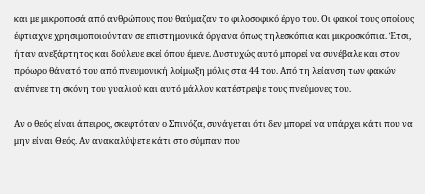και με μικροποσά από ανθρώπους που θαύμαζαν το φιλοσοφικό έργο του. Οι φακοί τους οποίους έφτιαχνε χρησιμοποιούνταν σε επιστημονικά όργανα όπως τηλεσκόπια και μικροσκόπια. Έτσι, ήταν ανεξάρτητος και δούλευε εκεί όπου έμενε. Δυστυχώς αυτό μπορεί να συνέβαλε και στον πρόωρο θάνατό του από πνευμονική λοίμωξη μόλις στα 44 του. Από τη λείανση των φακών ανέπνεε τη σκόνη του γυαλιού και αυτό μάλλον κατέστρεψε τους πνεύμονες του.

Αν ο θεός είναι άπειρος, σκεφτόταν ο Σπινόζα, συνάγεται ότι δεν μπορεί να υπάρχει κάτι που να μην είναι Θεός. Αν ανακαλύψετε κάτι στο σύμπαν που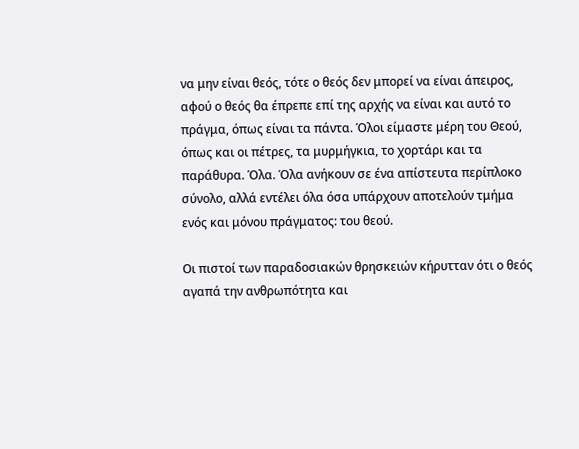να μην είναι θεός, τότε ο θεός δεν μπορεί να είναι άπειρος, αφού ο θεός θα έπρεπε επί της αρχής να είναι και αυτό το πράγμα, όπως είναι τα πάντα. Όλοι είμαστε μέρη του Θεού, όπως και οι πέτρες, τα μυρμήγκια, το χορτάρι και τα παράθυρα. Όλα. Όλα ανήκουν σε ένα απίστευτα περίπλοκο σύνολο, αλλά εντέλει όλα όσα υπάρχουν αποτελούν τμήμα ενός και μόνου πράγματος: του θεού.

Οι πιστοί των παραδοσιακών θρησκειών κήρυτταν ότι ο θεός αγαπά την ανθρωπότητα και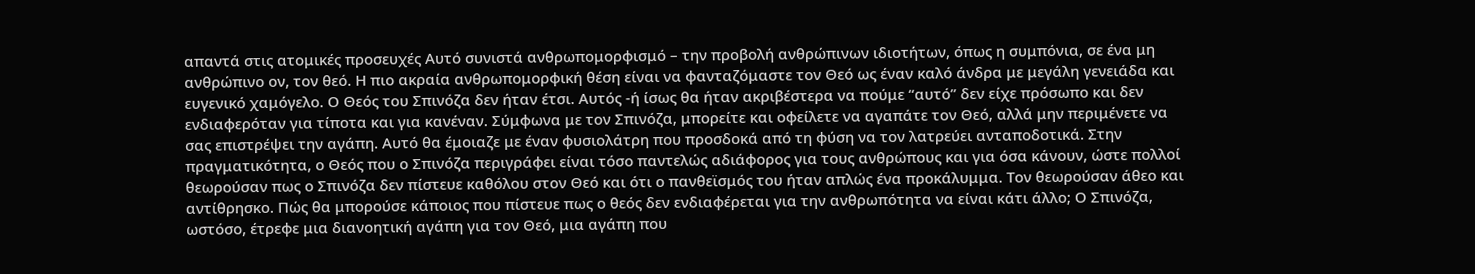απαντά στις ατομικές προσευχές Αυτό συνιστά ανθρωπομορφισμό – την προβολή ανθρώπινων ιδιοτήτων, όπως η συμπόνια, σε ένα μη ανθρώπινο ον, τον θεό. Η πιο ακραία ανθρωπομορφική θέση είναι να φανταζόμαστε τον Θεό ως έναν καλό άνδρα με μεγάλη γενειάδα και ευγενικό χαμόγελο. Ο Θεός του Σπινόζα δεν ήταν έτσι. Αυτός -ή ίσως θα ήταν ακριβέστερα να πούμε “αυτό” δεν είχε πρόσωπο και δεν ενδιαφερόταν για τίποτα και για κανέναν. Σύμφωνα με τον Σπινόζα, μπορείτε και οφείλετε να αγαπάτε τον Θεό, αλλά μην περιμένετε να σας επιστρέψει την αγάπη. Αυτό θα έμοιαζε με έναν φυσιολάτρη που προσδοκά από τη φύση να τον λατρεύει ανταποδοτικά. Στην πραγματικότητα, ο Θεός που ο Σπινόζα περιγράφει είναι τόσο παντελώς αδιάφορος για τους ανθρώπους και για όσα κάνουν, ώστε πολλοί θεωρούσαν πως ο Σπινόζα δεν πίστευε καθόλου στον Θεό και ότι ο πανθεϊσμός του ήταν απλώς ένα προκάλυμμα. Τον θεωρούσαν άθεο και αντίθρησκο. Πώς θα μπορούσε κάποιος που πίστευε πως ο θεός δεν ενδιαφέρεται για την ανθρωπότητα να είναι κάτι άλλο; Ο Σπινόζα, ωστόσο, έτρεφε μια διανοητική αγάπη για τον Θεό, μια αγάπη που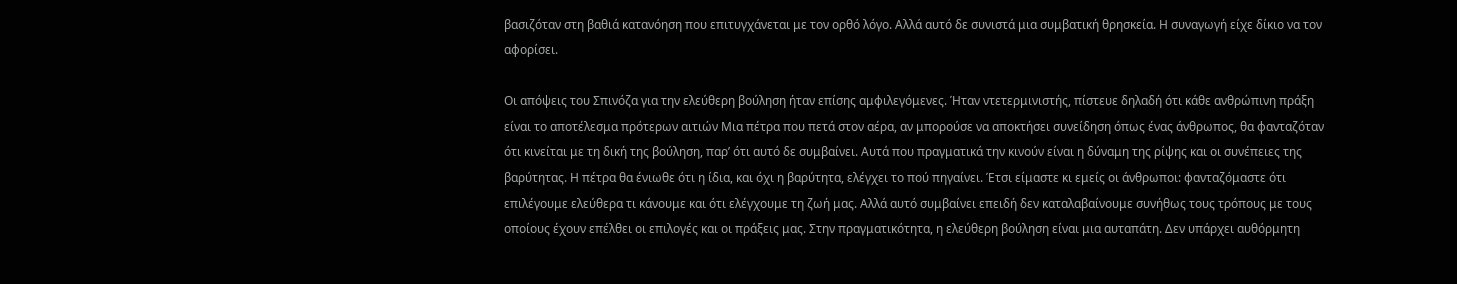βασιζόταν στη βαθιά κατανόηση που επιτυγχάνεται με τον ορθό λόγο. Αλλά αυτό δε συνιστά μια συμβατική θρησκεία. Η συναγωγή είχε δίκιο να τον αφορίσει.

Οι απόψεις του Σπινόζα για την ελεύθερη βούληση ήταν επίσης αμφιλεγόμενες. Ήταν ντετερμινιστής, πίστευε δηλαδή ότι κάθε ανθρώπινη πράξη είναι το αποτέλεσμα πρότερων αιτιών Μια πέτρα που πετά στον αέρα, αν μπορούσε να αποκτήσει συνείδηση όπως ένας άνθρωπος, θα φανταζόταν ότι κινείται με τη δική της βούληση, παρ’ ότι αυτό δε συμβαίνει. Αυτά που πραγματικά την κινούν είναι η δύναμη της ρίψης και οι συνέπειες της βαρύτητας. Η πέτρα θα ένιωθε ότι η ίδια, και όχι η βαρύτητα, ελέγχει το πού πηγαίνει. Έτσι είμαστε κι εμείς οι άνθρωποι: φανταζόμαστε ότι επιλέγουμε ελεύθερα τι κάνουμε και ότι ελέγχουμε τη ζωή μας. Αλλά αυτό συμβαίνει επειδή δεν καταλαβαίνουμε συνήθως τους τρόπους με τους οποίους έχουν επέλθει οι επιλογές και οι πράξεις μας. Στην πραγματικότητα, η ελεύθερη βούληση είναι μια αυταπάτη. Δεν υπάρχει αυθόρμητη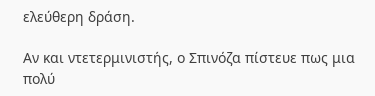ελεύθερη δράση.

Αν και ντετερμινιστής, ο Σπινόζα πίστευε πως μια πολύ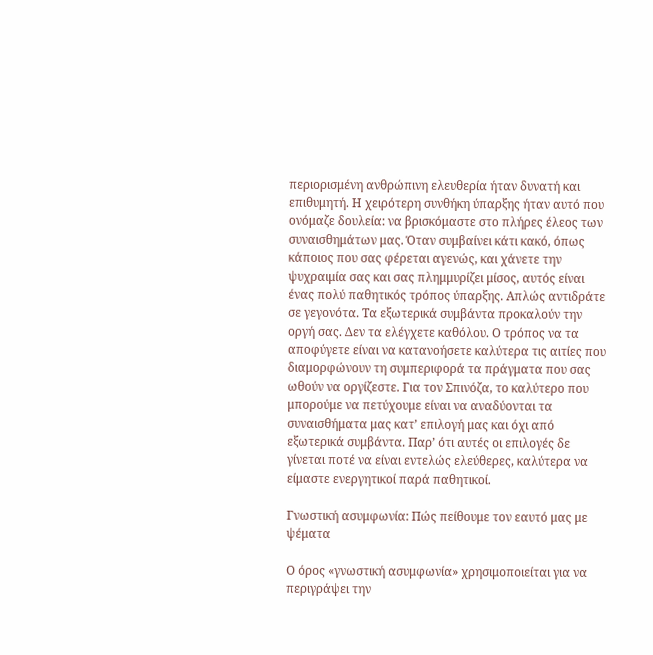περιορισμένη ανθρώπινη ελευθερία ήταν δυνατή και επιθυμητή. Η χειρότερη συνθήκη ύπαρξης ήταν αυτό που ονόμαζε δουλεία: να βρισκόμαστε στο πλήρες έλεος των συναισθημάτων μας. Όταν συμβαίνει κάτι κακό, όπως κάποιος που σας φέρεται αγενώς, και χάνετε την ψυχραιμία σας και σας πλημμυρίζει μίσος, αυτός είναι ένας πολύ παθητικός τρόπος ύπαρξης. Απλώς αντιδράτε σε γεγονότα. Τα εξωτερικά συμβάντα προκαλούν την οργή σας. Δεν τα ελέγχετε καθόλου. Ο τρόπος να τα αποφύγετε είναι να κατανοήσετε καλύτερα τις αιτίες που διαμορφώνουν τη συμπεριφορά τα πράγματα που σας ωθούν να οργίζεστε. Για τον Σπινόζα, το καλύτερο που μπορούμε να πετύχουμε είναι να αναδύονται τα συναισθήματα μας κατ’ επιλογή μας και όχι από εξωτερικά συμβάντα. Παρ’ ότι αυτές οι επιλογές δε γίνεται ποτέ να είναι εντελώς ελεύθερες, καλύτερα να είμαστε ενεργητικοί παρά παθητικοί.

Γνωστική ασυμφωνία: Πώς πείθουμε τον εαυτό μας με ψέματα

Ο όρος «γνωστική ασυμφωνία» χρησιμοποιείται για να περιγράψει την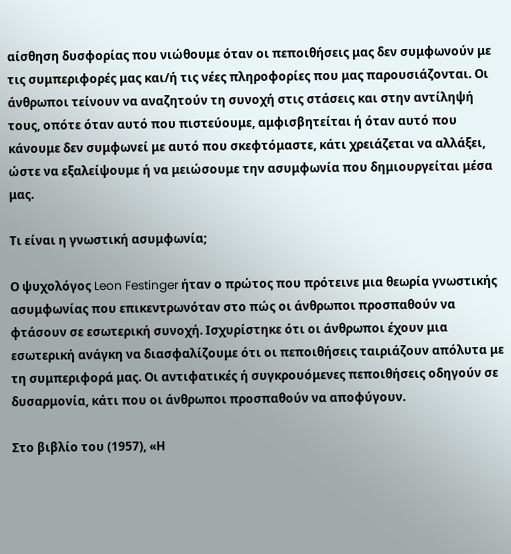αίσθηση δυσφορίας που νιώθουμε όταν οι πεποιθήσεις μας δεν συμφωνούν με τις συμπεριφορές μας και/ή τις νέες πληροφορίες που μας παρουσιάζονται. Οι άνθρωποι τείνουν να αναζητούν τη συνοχή στις στάσεις και στην αντίληψή τους, οπότε όταν αυτό που πιστεύουμε, αμφισβητείται ή όταν αυτό που κάνουμε δεν συμφωνεί με αυτό που σκεφτόμαστε, κάτι χρειάζεται να αλλάξει, ώστε να εξαλείψουμε ή να μειώσουμε την ασυμφωνία που δημιουργείται μέσα μας.

Τι είναι η γνωστική ασυμφωνία;

Ο ψυχολόγος Leon Festinger ήταν ο πρώτος που πρότεινε μια θεωρία γνωστικής ασυμφωνίας που επικεντρωνόταν στο πώς οι άνθρωποι προσπαθούν να φτάσουν σε εσωτερική συνοχή. Ισχυρίστηκε ότι οι άνθρωποι έχουν μια εσωτερική ανάγκη να διασφαλίζουμε ότι οι πεποιθήσεις ταιριάζουν απόλυτα με τη συμπεριφορά μας. Οι αντιφατικές ή συγκρουόμενες πεποιθήσεις οδηγούν σε δυσαρμονία, κάτι που οι άνθρωποι προσπαθούν να αποφύγουν.

Στο βιβλίο του (1957), «Η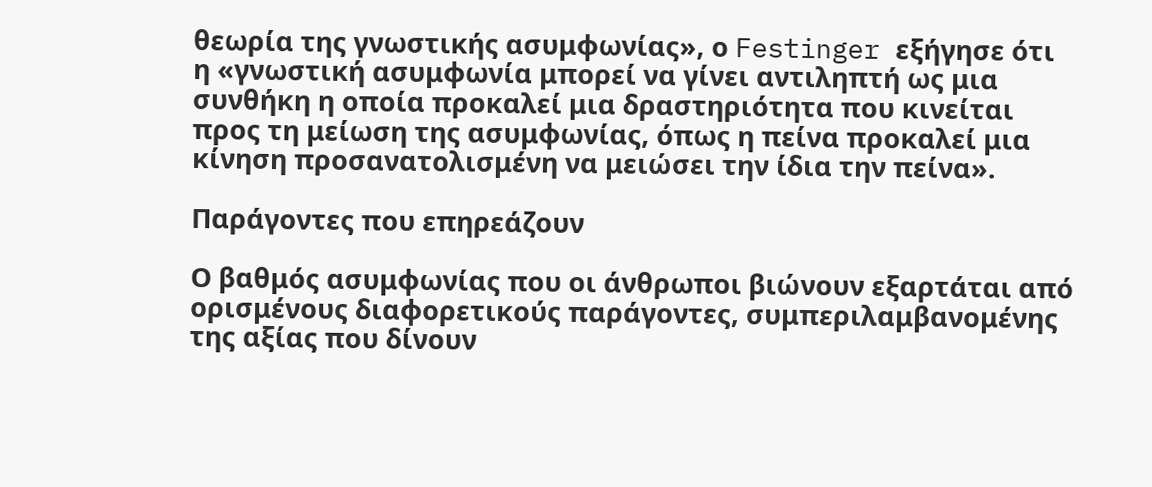θεωρία της γνωστικής ασυμφωνίας», ο Festinger εξήγησε ότι η «γνωστική ασυμφωνία μπορεί να γίνει αντιληπτή ως μια συνθήκη η οποία προκαλεί μια δραστηριότητα που κινείται προς τη μείωση της ασυμφωνίας, όπως η πείνα προκαλεί μια κίνηση προσανατολισμένη να μειώσει την ίδια την πείνα».

Παράγοντες που επηρεάζουν

Ο βαθμός ασυμφωνίας που οι άνθρωποι βιώνουν εξαρτάται από ορισμένους διαφορετικούς παράγοντες, συμπεριλαμβανομένης της αξίας που δίνουν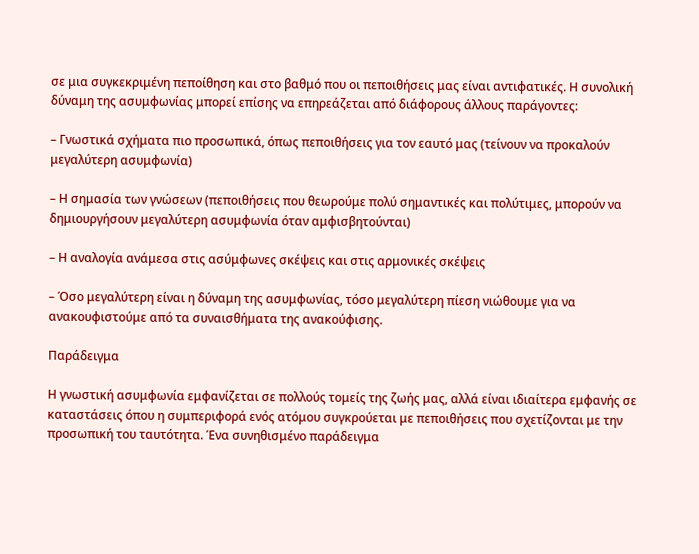σε μια συγκεκριμένη πεποίθηση και στο βαθμό που οι πεποιθήσεις μας είναι αντιφατικές. Η συνολική δύναμη της ασυμφωνίας μπορεί επίσης να επηρεάζεται από διάφορους άλλους παράγοντες:

– Γνωστικά σχήματα πιο προσωπικά, όπως πεποιθήσεις για τον εαυτό μας (τείνουν να προκαλούν μεγαλύτερη ασυμφωνία)

– Η σημασία των γνώσεων (πεποιθήσεις που θεωρούμε πολύ σημαντικές και πολύτιμες, μπορούν να δημιουργήσουν μεγαλύτερη ασυμφωνία όταν αμφισβητούνται)

– Η αναλογία ανάμεσα στις ασύμφωνες σκέψεις και στις αρμονικές σκέψεις

– Όσο μεγαλύτερη είναι η δύναμη της ασυμφωνίας, τόσο μεγαλύτερη πίεση νιώθουμε για να ανακουφιστούμε από τα συναισθήματα της ανακούφισης.

Παράδειγμα

Η γνωστική ασυμφωνία εμφανίζεται σε πολλούς τομείς της ζωής μας, αλλά είναι ιδιαίτερα εμφανής σε καταστάσεις όπου η συμπεριφορά ενός ατόμου συγκρούεται με πεποιθήσεις που σχετίζονται με την προσωπική του ταυτότητα. Ένα συνηθισμένο παράδειγμα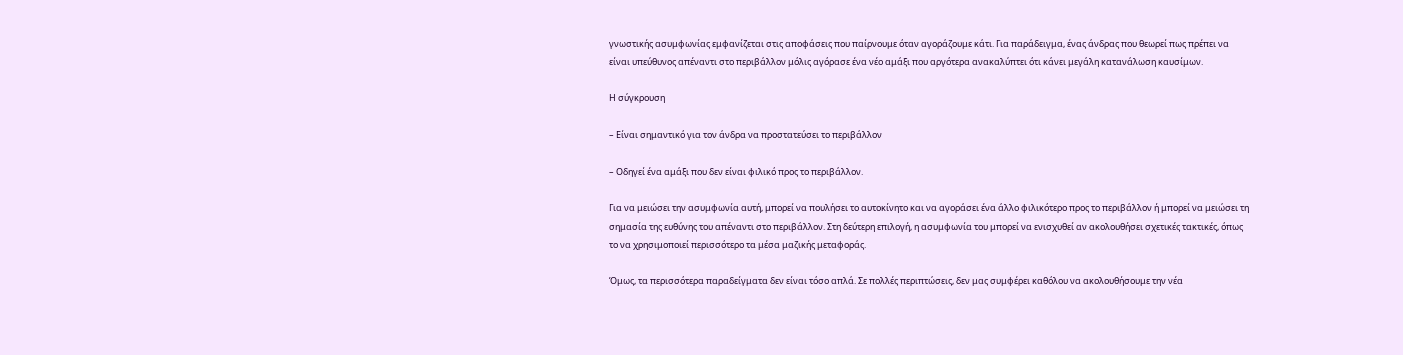γνωστικής ασυμφωνίας εμφανίζεται στις αποφάσεις που παίρνουμε όταν αγοράζουμε κάτι. Για παράδειγμα, ένας άνδρας που θεωρεί πως πρέπει να είναι υπεύθυνος απέναντι στο περιβάλλον μόλις αγόρασε ένα νέο αμάξι που αργότερα ανακαλύπτει ότι κάνει μεγάλη κατανάλωση καυσίμων.

Η σύγκρουση

– Είναι σημαντικό για τον άνδρα να προστατεύσει το περιβάλλον

– Οδηγεί ένα αμάξι που δεν είναι φιλικό προς το περιβάλλον.

Για να μειώσει την ασυμφωνία αυτή, μπορεί να πουλήσει το αυτοκίνητο και να αγοράσει ένα άλλο φιλικότερο προς το περιβάλλον ή μπορεί να μειώσει τη σημασία της ευθύνης του απέναντι στο περιβάλλον. Στη δεύτερη επιλογή, η ασυμφωνία του μπορεί να ενισχυθεί αν ακολουθήσει σχετικές τακτικές, όπως το να χρησιμοποιεί περισσότερο τα μέσα μαζικής μεταφοράς.

Όμως, τα περισσότερα παραδείγματα δεν είναι τόσο απλά. Σε πολλές περιπτώσεις, δεν μας συμφέρει καθόλου να ακολουθήσουμε την νέα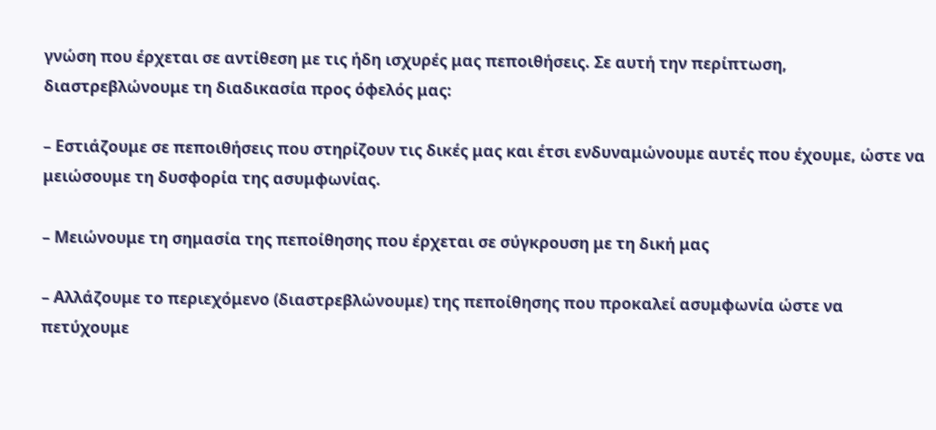γνώση που έρχεται σε αντίθεση με τις ήδη ισχυρές μας πεποιθήσεις. Σε αυτή την περίπτωση, διαστρεβλώνουμε τη διαδικασία προς όφελός μας:

– Εστιάζουμε σε πεποιθήσεις που στηρίζουν τις δικές μας και έτσι ενδυναμώνουμε αυτές που έχουμε, ώστε να μειώσουμε τη δυσφορία της ασυμφωνίας.

– Μειώνουμε τη σημασία της πεποίθησης που έρχεται σε σύγκρουση με τη δική μας

– Αλλάζουμε το περιεχόμενο (διαστρεβλώνουμε) της πεποίθησης που προκαλεί ασυμφωνία ώστε να πετύχουμε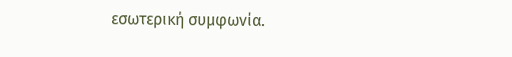εσωτερική συμφωνία.